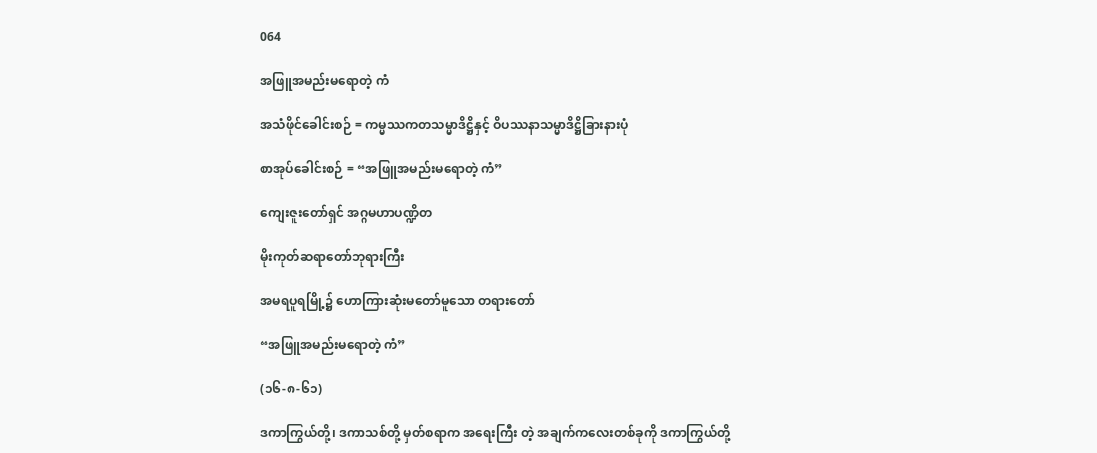064

အဖြူအမည်းမရောတဲ့ ကံ

အသံဖိုင်ခေါင်းစဉ် = ကမ္မဿကတသမ္မာဒိဋ္ဌိနှင့် ဝိပဿနာသမ္မာဒိဋ္ဌိခြားနားပုံ

စာအုပ်ခေါင်းစဉ် = “အဖြူအမည်းမရောတဲ့ ကံ”

ကျေးဇူးတော်ရှင် အဂ္ဂမဟာပဏ္ဍိတ

မိုးကုတ်ဆရာတော်ဘုရားကြီး

အမရပူရမြို့၌ ဟောကြားဆုံးမတော်မူသော တရားတော်

“အဖြူအမည်းမရောတဲ့ ကံ”

(၁၆-၈-၆၁)

ဒကာကြွယ်တို့၊ ဒကာသစ်တို့ မှတ်စရာက အရေးကြီး တဲ့ အချက်ကလေးတစ်ခုကို ဒကာကြွယ်တို့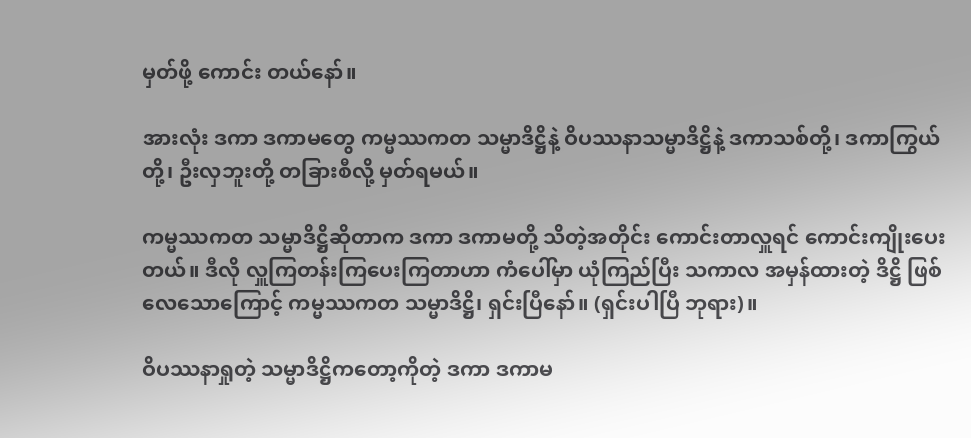မှတ်ဖို့ ကောင်း တယ်နော်။

အားလုံး ဒကာ ဒကာမတွေ ကမ္မဿကတ သမ္မာဒိဋ္ဌိနဲ့ ဝိပဿနာသမ္မာဒိဋ္ဌိနဲ့ ဒကာသစ်တို့၊ ဒကာကြွယ်တို့၊ ဦးလှဘူးတို့ တခြားစီလို့ မှတ်ရမယ်။

ကမ္မဿကတ သမ္မာဒိဋ္ဌိဆိုတာက ဒကာ ဒကာမတို့ သိတဲ့အတိုင်း ကောင်းတာလှူရင် ကောင်းကျိုးပေးတယ်။ ဒီလို လှူကြတန်းကြပေးကြတာဟာ ကံပေါ်မှာ ယုံကြည်ပြီး သကာလ အမှန်ထားတဲ့ ဒိဋ္ဌိ ဖြစ်လေသောကြောင့် ကမ္မဿကတ သမ္မာဒိဋ္ဌိ၊ ရှင်းပြီနော်။ (ရှင်းပါပြီ ဘုရား)။

ဝိပဿနာရှုတဲ့ သမ္မာဒိဋ္ဌိကတော့ကိုတဲ့ ဒကာ ဒကာမ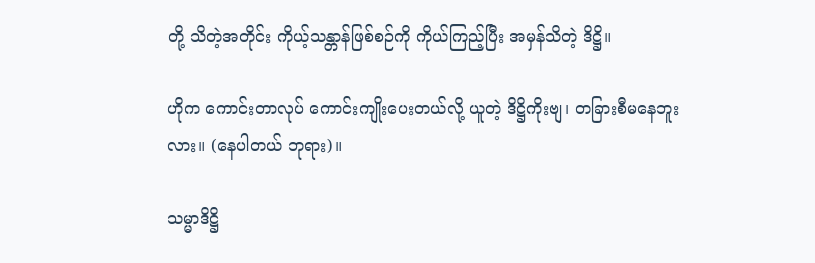တို့ သိတဲ့အတိုင်း ကိုယ့်သန္တာန်ဖြစ်စဉ်ကို ကိုယ်ကြည့်ပြီး အမှန်သိတဲ့ ဒိဋ္ဌိ။

ဟိုက ကောင်းတာလုပ် ကောင်းကျိုးပေးတယ်လို့ ယူတဲ့ ဒိဋ္ဌိကိုးဗျ၊ တခြားစီမနေဘူးလား။ (နေပါတယ် ဘုရား)။

သမ္မာဒိဋ္ဌိ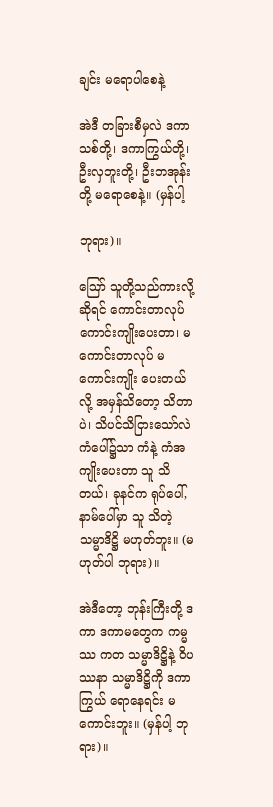ချင်း မရောပါစေနဲ့

အဲဒီ တခြားစီမှလဲ ဒကာသစ်တို့၊ ဒကာကြွယ်တို့၊ ဦးလှဘူးတို့၊ ဦးဘအုန်းတို့ မရောစေနဲ့။ (မှန်ပါ့

ဘုရား)။

ဪ သူတို့သည်ကားလို့ ဆိုရင် ကောင်းတာလုပ် ကောင်းကျိုးပေးတာ၊ မကောင်းတာလုပ် မကောင်းကျိုး ပေးတယ်လို့ အမှန်သိတော့ သိတာပဲ၊ သိပင်သိငြားသော်လဲ ကံပေါ်၌သာ ကံနဲ့ ကံအကျိုးပေးတာ သူ သိတယ်၊ ခုနင်က ရုပ်ပေါ်,နာမ်ပေါ်မှာ သူ သိတဲ့ သမ္မာဒိဋ္ဌိ မဟုတ်ဘူး။ (မဟုတ်ပါ ဘုရား)။

အဲဒီတော့ ဘုန်းကြီးတို့ ဒကာ ဒကာမတွေက ကမ္မဿ ကတ သမ္မာဒိဋ္ဌိနဲ့ ဝိပဿနာ သမ္မာဒိဋ္ဌိကို ဒကာကြွယ် ရောနေရင်း မကောင်းဘူး။ (မှန်ပါ့ ဘုရား)။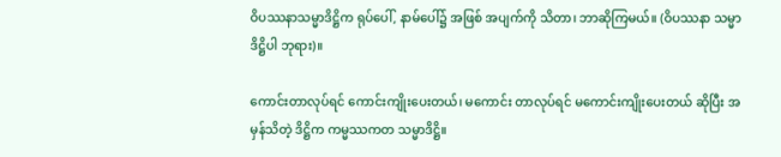ဝိပဿနာသမ္မာဒိဋ္ဌိက ရုပ်ပေါ်, နာမ်ပေါ်၌ အဖြစ် အပျက်ကို သိတာ၊ ဘာဆိုကြမယ်။ (ဝိပဿနာ သမ္မာ ဒိဋ္ဌိပါ ဘုရား)။

ကောင်းတာလုပ်ရင် ကောင်းကျိုးပေးတယ်၊ မကောင်း တာလုပ်ရင် မကောင်းကျိုးပေးတယ် ဆိုပြီး အမှန်သိတဲ့ ဒိဋ္ဌိက ကမ္မဿကတ သမ္မာဒိဋ္ဌိ။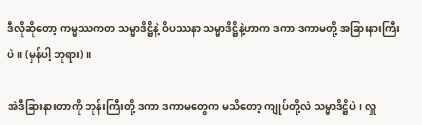ဒီလိုဆိုတော့ ကမ္မဿကတ သမ္မာဒိဋ္ဌိနဲ့ ဝိပဿနာ သမ္မာဒိဋ္ဌိနဲ့ဟာက ဒကာ ဒကာမတို့ အခြားနားကြီးပဲ။ (မှန်ပါ့ ဘုရား)။

အဲဒီခြားနားတာကို ဘုန်းကြီးတို့ ဒကာ ဒကာမတွေက မသိတော့ ကျုပ်တို့လဲ သမ္မာဒိဋ္ဌိပဲ၊ လှူ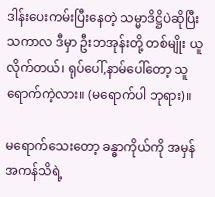ဒါန်းပေးကမ်းပြီးနေတဲ့ သမ္မာဒိဋ္ဌိပဲဆိုပြီး သကာလ ဒီမှာ ဦးဘအုန်းတို့ တစ်မျိုး ယူလိုက်တယ်၊ ရုပ်ပေါ်,နာမ်ပေါ်တော့ သူရောက်ကဲ့လား။ (မရောက်ပါ ဘုရား)။

မရောက်သေးတော့ ခန္ဓာကိုယ်ကို အမှန်အကန်သိရဲ့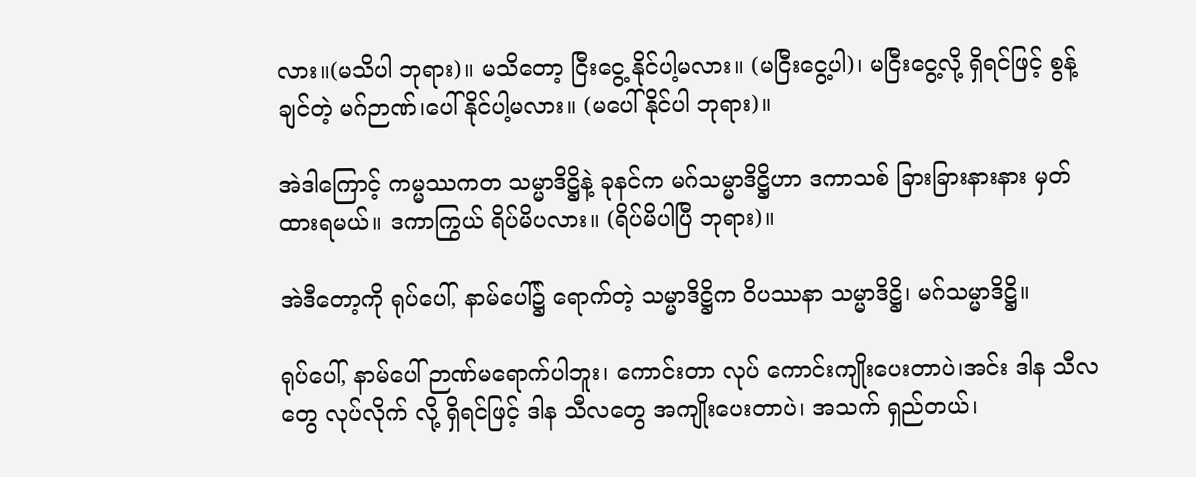လား။(မသိပါ ဘုရား)။ မသိတော့ ငြီးငွေ့ နိုင်ပါ့မလား။ (မငြီးငွေ့ပါ)၊ မငြီးငွေ့လို့ ရှိရင်ဖြင့် စွန့်ချင်တဲ့ မဂ်ဉာဏ်၊ပေါ်နိုင်ပါ့မလား။ (မပေါ်နိုင်ပါ ဘုရား)။

အဲဒါကြောင့် ကမ္မဿကတ သမ္မာဒိဋ္ဌိနဲ့ ခုနင်က မဂ်သမ္မာဒိဋ္ဌိဟာ ဒကာသစ် ခြားခြားနားနား မှတ်ထားရမယ်။ ဒကာကြွယ် ရိပ်မိပလား။ (ရိပ်မိပါပြီ ဘုရား)။

အဲဒီတော့ကို ရုပ်ပေါ်, နာမ်ပေါ်၌ ရောက်တဲ့ သမ္မာဒိဋ္ဌိက ဝိပဿနာ သမ္မာဒိဋ္ဌိ၊ မဂ်သမ္မာဒိဋ္ဌိ။

ရုပ်ပေါ်, နာမ်ပေါ် ဉာဏ်မရောက်ပါဘူး၊ ကောင်းတာ လုပ် ကောင်းကျိုးပေးတာပဲ၊အင်း ဒါန သီလတွေ လုပ်လိုက် လို့ ရှိရင်ဖြင့် ဒါန သီလတွေ အကျိုးပေးတာပဲ၊ အသက် ရှည်တယ်၊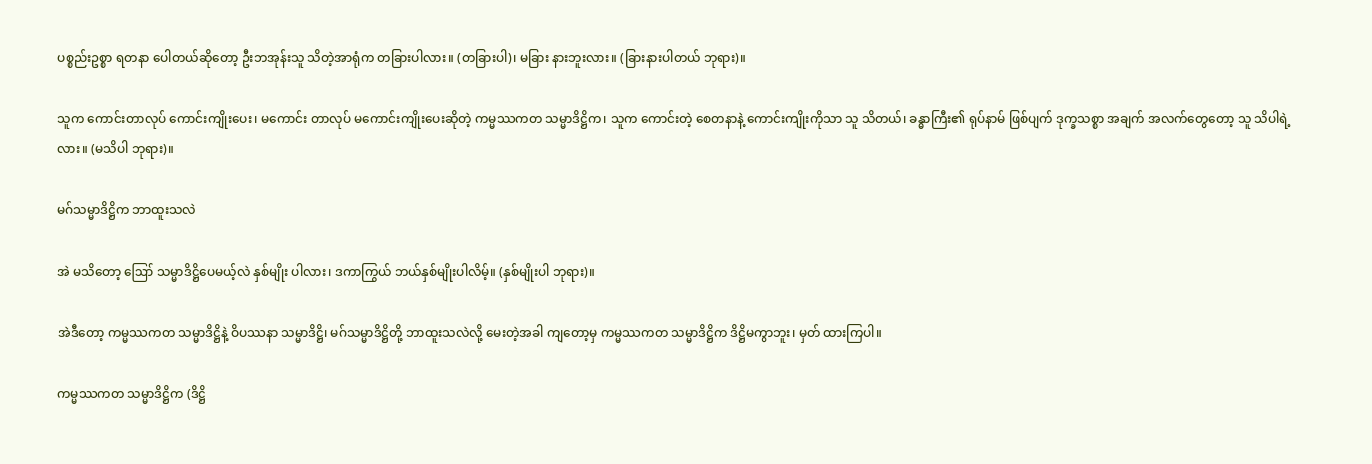ပစ္စည်းဥစ္စာ ရတနာ ပေါတယ်ဆိုတော့ ဦးဘအုန်းသူ သိတဲ့အာရုံက တခြားပါလား။ (တခြားပါ)၊ မခြား နားဘူးလား။ (ခြားနားပါတယ် ဘုရား)။

သူက ကောင်းတာလုပ် ကောင်းကျိုးပေး၊ မကောင်း တာလုပ် မကောင်းကျိုးပေးဆိုတဲ့ ကမ္မဿကတ သမ္မာဒိဋ္ဌိက၊ သူက ကောင်းတဲ့ စေတနာနဲ့ ကောင်းကျိုးကိုသာ သူ သိတယ်၊ ခန္ဓာကြီး၏ ရုပ်နာမ် ဖြစ်ပျက် ဒုက္ခသစ္စာ အချက် အလက်တွေတော့ သူ သိပါရဲ့လား။ (မသိပါ ဘုရား)။

မဂ်သမ္မာဒိဋ္ဌိက ဘာထူးသလဲ

အဲ မသိတော့ ဪ သမ္မာဒိဋ္ဌိပေမယ့်လဲ နှစ်မျိုး ပါလား၊ ဒကာကြွယ် ဘယ်နှစ်မျိုးပါလိမ့်။ (နှစ်မျိုးပါ ဘုရား)။

အဲဒီတော့ ကမ္မဿကတ သမ္မာဒိဋ္ဌိနဲ့ ဝိပဿနာ သမ္မာဒိဋ္ဌိ၊ မဂ်သမ္မာဒိဋ္ဌိတို့ ဘာထူးသလဲလို့ မေးတဲ့အခါ ကျတော့မှ ကမ္မဿကတ သမ္မာဒိဋ္ဌိက ဒိဋ္ဌိမကွာဘူး၊ မှတ် ထားကြပါ။

ကမ္မဿကတ သမ္မာဒိဋ္ဌိက (ဒိဋ္ဌိ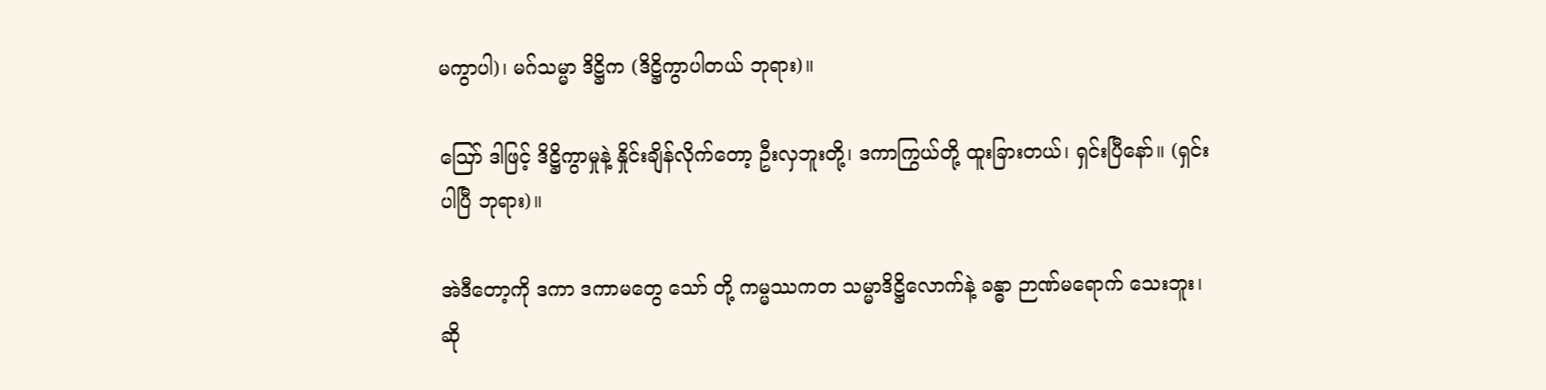မကွာပါ)၊ မဂ်သမ္မာ ဒိဋ္ဌိက (ဒိဋ္ဌိကွာပါတယ် ဘုရား)။

ဪ ဒါဖြင့် ဒိဋ္ဌိကွာမှုနဲ့ နှိုင်းချိန်လိုက်တော့ ဦးလှဘူးတို့၊ ဒကာကြွယ်တို့ ထူးခြားတယ်၊ ရှင်းပြီနော်။ (ရှင်းပါပြီ ဘုရား)။

အဲဒီတော့ကို ဒကာ ဒကာမတွေ သော် တို့ ကမ္မဿကတ သမ္မာဒိဋ္ဌိလောက်နဲ့ ခန္ဓာ ဉာဏ်မရောက် သေးဘူး၊ ဆို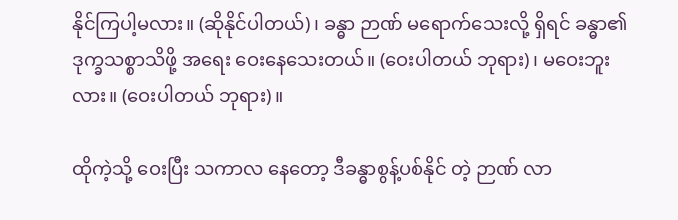နိုင်ကြပါ့မလား။ (ဆိုနိုင်ပါတယ်)၊ ခန္ဓာ ဉာဏ် မရောက်သေးလို့ ရှိရင် ခန္ဓာ၏ ဒုက္ခသစ္စာသိဖို့ အရေး ဝေးနေသေးတယ်။ (ဝေးပါတယ် ဘုရား)၊ မဝေးဘူးလား။ (ဝေးပါတယ် ဘုရား)။

ထိုကဲ့သို့ ဝေးပြီး သကာလ နေတော့ ဒီခန္ဓာစွန့်ပစ်နိုင် တဲ့ ဉာဏ် လာ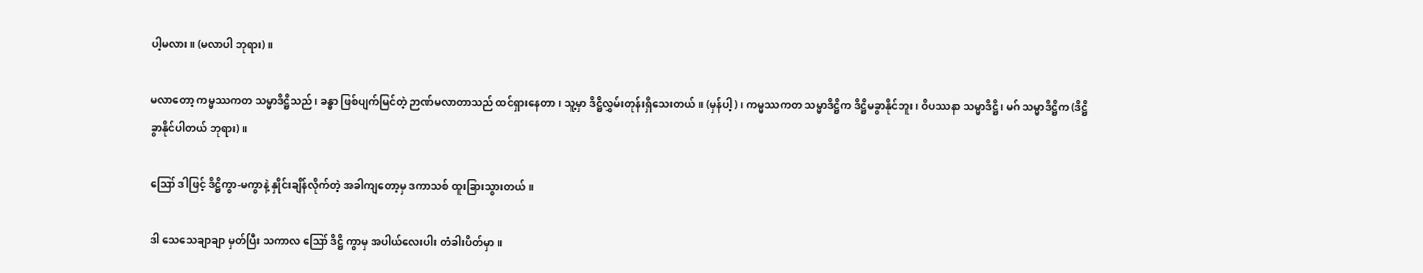ပါ့မလား။ (မလာပါ ဘုရား)။

မလာတော့ ကမ္မဿကတ သမ္မာဒိဋ္ဌိသည်၊ ခန္ဓာ ဖြစ်ပျက်မြင်တဲ့ ဉာဏ်မလာတာသည် ထင်ရှားနေတာ၊ သူ့မှာ ဒိဋ္ဌိလွှမ်းတုန်းရှိသေးတယ်။ (မှန်ပါ့)၊ ကမ္မဿကတ သမ္မာဒိဋ္ဌိက ဒိဋ္ဌိမခွာနိုင်ဘူး၊ ဝိပဿနာ သမ္မာဒိဋ္ဌိ၊ မဂ် သမ္မာဒိဋ္ဌိက (ဒိဋ္ဌိခွာနိုင်ပါတယ် ဘုရား)။

ဪ ဒါဖြင့် ဒိဋ္ဌိကွာ-မကွာနဲ့ နှိုင်းချိန်လိုက်တဲ့ အခါကျတော့မှ ဒကာသစ် ထူးခြားသွားတယ်။

ဒါ သေသေချာချာ မှတ်ပြီး သကာလ ဪ ဒိဋ္ဌိ ကွာမှ အပါယ်လေးပါး တံခါးပိတ်မှာ။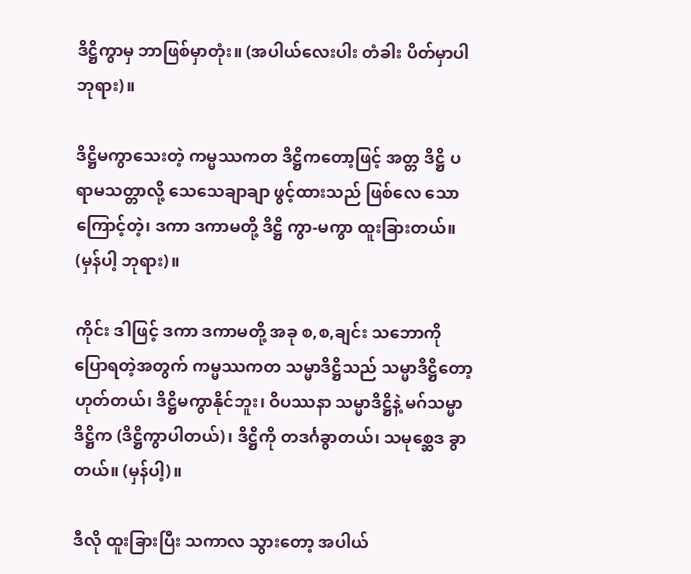ဒိဋ္ဌိကွာမှ ဘာဖြစ်မှာတုံး။ (အပါယ်လေးပါး တံခါး ပိတ်မှာပါ ဘုရား)။

ဒိဋ္ဌိမကွာသေးတဲ့ ကမ္မဿကတ ဒိဋ္ဌိကတော့ဖြင့် အတ္တ ဒိဋ္ဌိ ပရာမသတ္တာလို့ သေသေချာချာ ဖွင့်ထားသည် ဖြစ်လေ သောကြောင့်တဲ့၊ ဒကာ ဒကာမတို့ ဒိဋ္ဌိ ကွာ-မကွာ ထူးခြားတယ်။ (မှန်ပါ့ ဘုရား)။

ကိုင်း ဒါဖြင့် ဒကာ ဒကာမတို့ အခု စ,စ,ချင်း သဘောကို ပြောရတဲ့အတွက် ကမ္မဿကတ သမ္မာဒိဋ္ဌိသည် သမ္မာဒိဋ္ဌိတော့ ဟုတ်တယ်၊ ဒိဋ္ဌိမကွာနိုင်ဘူး၊ ဝိပဿနာ သမ္မာဒိဋ္ဌိနဲ့ မဂ်သမ္မာဒိဋ္ဌိက (ဒိဋ္ဌိကွာပါတယ်)၊ ဒိဋ္ဌိကို တဒင်္ဂခွာတယ်၊ သမုစ္ဆေဒ ခွာတယ်။ (မှန်ပါ့)။

ဒီလို ထူးခြားပြီး သကာလ သွားတော့ အပါယ်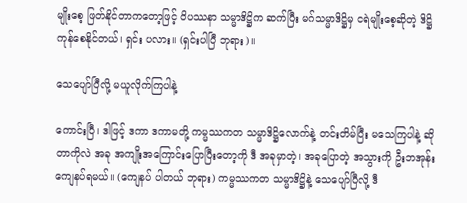မျိုးစေ့ ဖြတ်နိုင်တာကတော့ဖြင့် ဝိပဿနာ သမ္မာဒိဋ္ဌိက ဆက်ပြီး မဂ်သမ္မာဒိဋ္ဌိမှ ငရဲမျိုးစေ့ဆိုတဲ့ ဒိဋ္ဌိကုန်စေနိုင်တယ်၊ ရှင်း ပလား။ (ရှင်းပါပြီ ဘုရား)။

သေပျော်ပြီလို့ မယူလိုက်ကြပါနဲ့

ကောင်းပြီ၊ ဒါဖြင့် ဒကာ ဒကာမတို့ ကမ္မဿကတ သမ္မာဒိဋ္ဌိလောက်နဲ့ တင်းတိမ်ပြီး မသေကြပါနဲ့ ဆိုတာကိုလဲ အခု အကျိုးအကြောင်းပြောပြီးတော့ကို ဒီ အခုမှာတဲ့၊ အခုပြောတဲ့ အသွားကို ဦးဘအုန်း ကျေနပ်ရမယ်။ (ကျေနပ် ပါတယ် ဘုရား) ကမ္မဿကတ သမ္မာဒိဋ္ဌိနဲ့ သေပျော်ပြီလို့ ဒီ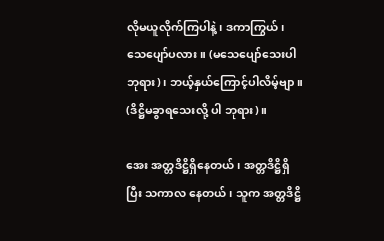လိုမယူလိုက်ကြပါနဲ့၊ ဒကာကြွယ်၊ သေပျော်ပလား။ (မသေပျော်သေးပါ ဘုရား)၊ ဘယ့်နှယ်ကြောင့်ပါလိမ့်ဗျာ။ (ဒိဋ္ဌိမခွာရသေးလို့ ပါ ဘုရား)။

အေး အတ္တဒိဋ္ဌိရှိနေတယ်၊ အတ္တဒိဋ္ဌိရှိပြီး သကာလ နေတယ်၊ သူက အတ္တဒိဋ္ဌိ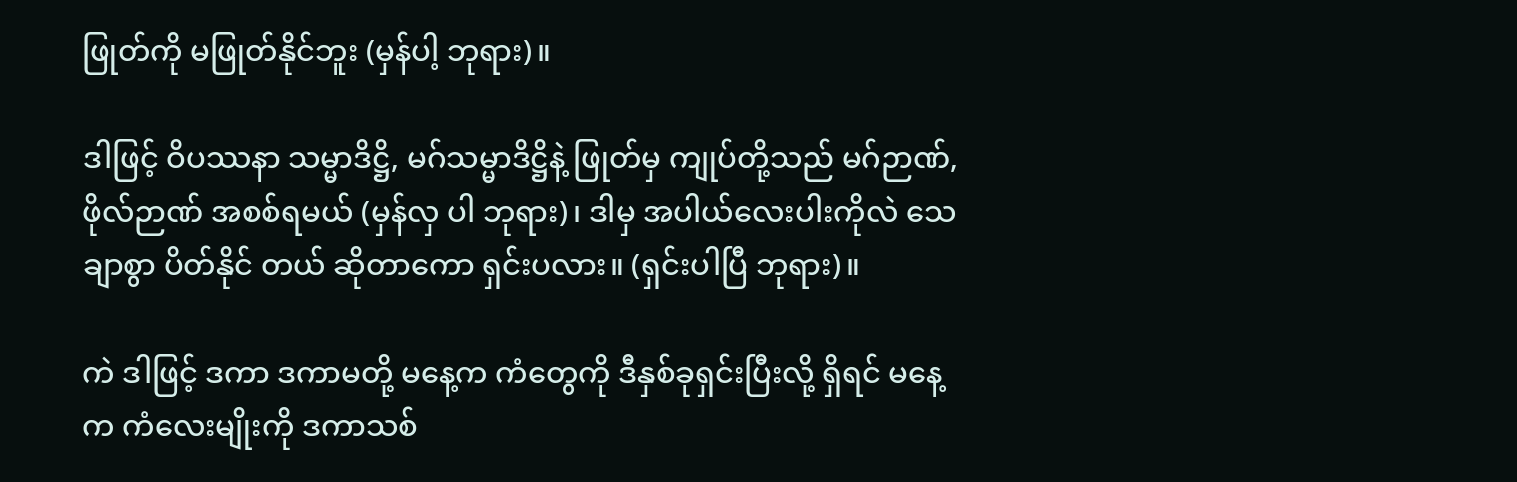ဖြုတ်ကို မဖြုတ်နိုင်ဘူး (မှန်ပါ့ ဘုရား)။

ဒါဖြင့် ဝိပဿနာ သမ္မာဒိဋ္ဌိ, မဂ်သမ္မာဒိဋ္ဌိနဲ့ ဖြုတ်မှ ကျုပ်တို့သည် မဂ်ဉာဏ်,ဖိုလ်ဉာဏ် အစစ်ရမယ် (မှန်လှ ပါ ဘုရား)၊ ဒါမှ အပါယ်လေးပါးကိုလဲ သေချာစွာ ပိတ်နိုင် တယ် ဆိုတာကော ရှင်းပလား။ (ရှင်းပါပြီ ဘုရား)။

ကဲ ဒါဖြင့် ဒကာ ဒကာမတို့ မနေ့က ကံတွေကို ဒီနှစ်ခုရှင်းပြီးလို့ ရှိရင် မနေ့က ကံလေးမျိုးကို ဒကာသစ်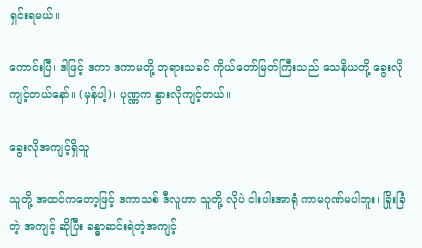ရှင်းရမယ်။

ကောင်းပြီ၊ ဒါဖြင့် ဒကာ ဒကာမတို့ ဘုရားသခင် ကိုယ်တော်မြတ်ကြီးသည် သေနိယတို့ ခွေးလို ကျင့်တယ်နော်။ (မှန်ပါ့)၊ ပုဏ္ဏက နွားလိုကျင့်တယ်။

ခွေးလိုအကျင့်ရှိသူ

သူတို့ အထင်ကတော့ဖြင့် ဒကာသစ် ဒီလူဟာ သူတို့ လိုပဲ ငါးပါးအာရုံ ကာမဂုဏ်မပါဘူး၊ ခြိုးခြံတဲ့ အကျင့် ဆိုပြီး ခန္ဓာဆင်းရဲတဲ့အကျင့်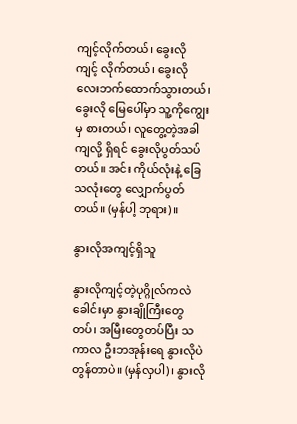ကျင့်လိုက်တယ်၊ ခွေးလို ကျင့် လိုက်တယ်၊ ခွေးလို လေးဘက်ထောက်သွားတယ်၊ ခွေးလို မြေပေါ်မှာ သူ့ကိုကျွေးမှ စားတယ်၊ လူတွေ့တဲ့အခါကျလို့ ရှိရင် ခွေးလိုပွတ်သပ်တယ်။ အင်း ကိုယ်လုံးနဲ့ ခြေသလုံးတွေ လျှောက်ပွတ်တယ်။ (မှန်ပါ့ ဘုရား)။

နွားလိုအကျင့်ရှိသူ

နွားလိုကျင့်တဲ့ပုဂ္ဂိုလ်ကလဲ ခေါင်းမှာ နွားချိုကြီးတွေ တပ်၊ အမြီးတွေတပ်ပြီး သကာလ ဦးဘအုန်းရေ နွားလိုပဲ တွန်တာပဲ။ (မှန်လှပါ)၊ နွားလို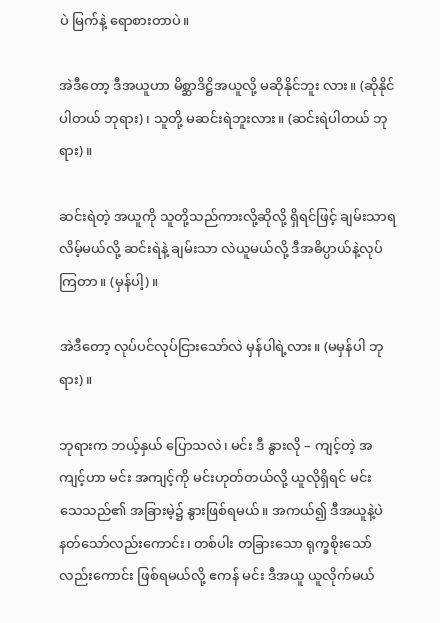ပဲ မြက်နဲ့ ရောစားတာပဲ။

အဲဒီတော့ ဒီအယူဟာ မိစ္ဆာဒိဋ္ဌိအယူလို့ မဆိုနိုင်ဘူး လား။ (ဆိုနိုင်ပါတယ် ဘုရား)၊ သူတို့ မဆင်းရဲဘူးလား။ (ဆင်းရဲပါတယ် ဘုရား)။

ဆင်းရဲတဲ့ အယူကို သူတို့သည်ကားလို့ဆိုလို့ ရှိရင်ဖြင့် ချမ်းသာရလိမ့်မယ်လို့ ဆင်းရဲနဲ့ ချမ်းသာ လဲယူမယ်လို့ ဒီအဓိပ္ပာယ်နဲ့လုပ်ကြတာ။ (မှန်ပါ့)။

အဲဒီတော့ လုပ်ပင်လုပ်ငြားသော်လဲ မှန်ပါရဲ့လား။ (မမှန်ပါ ဘုရား)။

ဘုရားက ဘယ့်နှယ် ပြောသလဲ၊ မင်း ဒီ နွားလို – ကျင့်တဲ့ အကျင့်ဟာ မင်း အကျင့်ကို မင်းဟုတ်တယ်လို့ ယူလိုရှိရင် မင်း သေသည်၏ အခြားမဲ့၌ နွားဖြစ်ရမယ်။ အကယ်၍ ဒီအယူနဲ့ပဲ နတ်သော်လည်းကောင်း၊ တစ်ပါး တခြားသော ရုက္ခစိုးသော်လည်းကောင်း ဖြစ်ရမယ်လို့ ဧကန် မင်း ဒီအယူ ယူလိုက်မယ်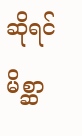ဆိုရင် မိစ္ဆာ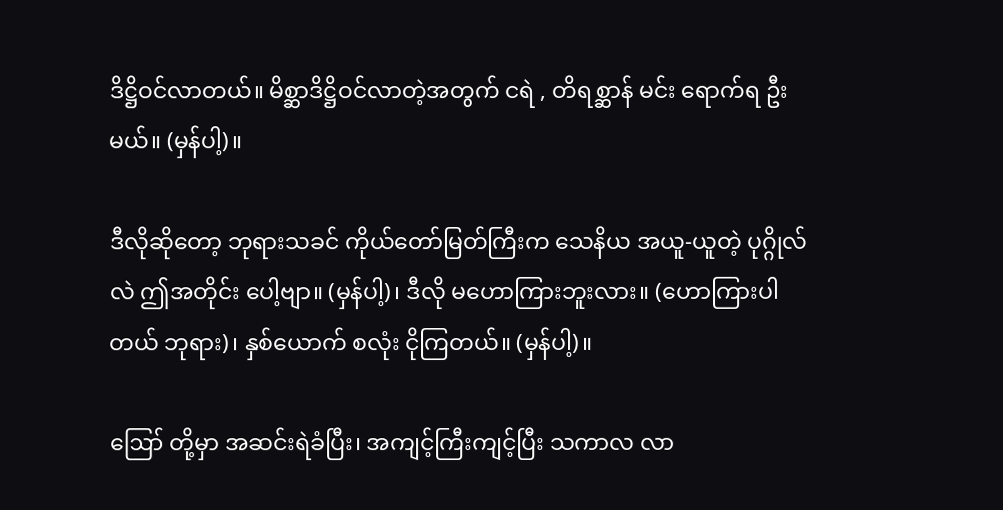ဒိဋ္ဌိဝင်လာတယ်။ မိစ္ဆာဒိဋ္ဌိဝင်လာတဲ့အတွက် ငရဲ , တိရစ္ဆာန် မင်း ရောက်ရ ဦးမယ်။ (မှန်ပါ့)။

ဒီလိုဆိုတော့ ဘုရားသခင် ကိုယ်တော်မြတ်ကြီးက သေနိယ အယူ-ယူတဲ့ ပုဂ္ဂိုလ်လဲ ဤအတိုင်း ပေါ့ဗျာ။ (မှန်ပါ့)၊ ဒီလို မဟောကြားဘူးလား။ (ဟောကြားပါ တယ် ဘုရား)၊ နှစ်ယောက် စလုံး ငိုကြတယ်။ (မှန်ပါ့)။

ဪ တို့မှာ အဆင်းရဲခံပြီး၊ အကျင့်ကြီးကျင့်ပြီး သကာလ လာ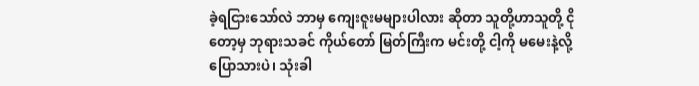ခဲ့ရငြားသော်လဲ ဘာမှ ကျေးဇူးမများပါလား ဆိုတာ သူတို့ဟာသူတို့ ငိုတော့မှ ဘုရားသခင် ကိုယ်တော် မြတ်ကြီးက မင်းတို့ ငါ့ကို မမေးနဲ့လို့ ပြောသားပဲ၊ သုံးခါ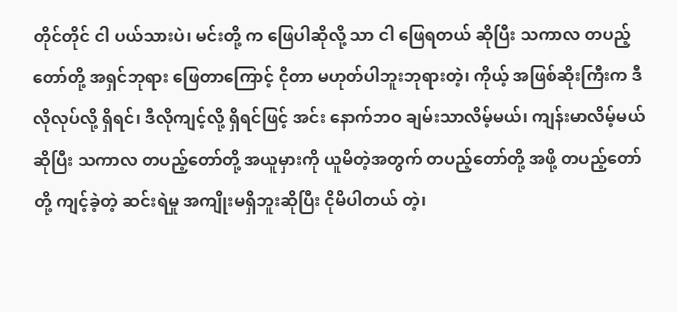တိုင်တိုင် ငါ ပယ်သားပဲ၊ မင်းတို့ က ဖြေပါဆိုလို့ သာ ငါ ဖြေရတယ် ဆိုပြီး သကာလ တပည့်တော်တို့ အရှင်ဘုရား ဖြေတာကြောင့် ငိုတာ မဟုတ်ပါဘူးဘုရားတဲ့၊ ကိုယ့် အဖြစ်ဆိုးကြီးက ဒီလိုလုပ်လို့ ရှိရင်၊ ဒီလိုကျင့်လို့ ရှိရင်ဖြင့် အင်း နောက်ဘဝ ချမ်းသာလိမ့်မယ်၊ ကျန်းမာလိမ့်မယ် ဆိုပြီး သကာလ တပည့်တော်တို့ အယူမှားကို ယူမိတဲ့အတွက် တပည့်တော်တို့ အဖို့ တပည့်တော်တို့ ကျင့်ခဲ့တဲ့ ဆင်းရဲမှု အကျိုးမရှိဘူးဆိုပြီး ငိုမိပါတယ် တဲ့၊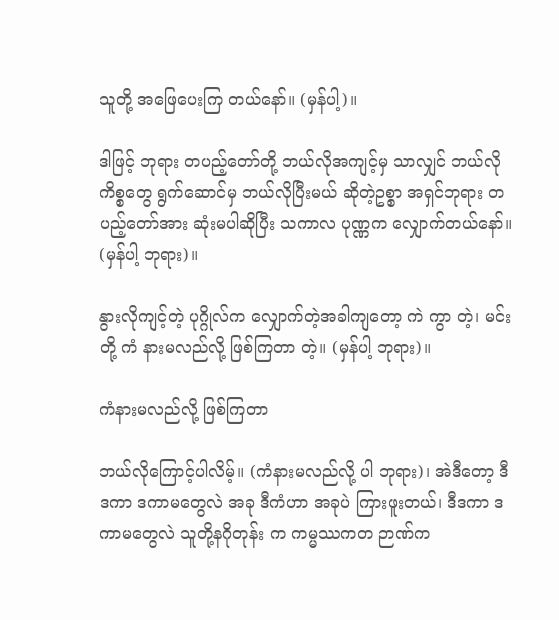သူတို့ အဖြေပေးကြ တယ်နော်။ (မှန်ပါ့)။

ဒါဖြင့် ဘုရား တပည့်တော်တို့ ဘယ်လိုအကျင့်မှ သာလျှင် ဘယ်လိုကိစ္စတွေ ရွက်ဆောင်မှ ဘယ်လိုပြီးမယ် ဆိုတဲ့ဥစ္စာ အရှင်ဘုရား တပည့်တော်အား ဆုံးမပါဆိုပြီး သကာလ ပုဏ္ဏက လျှောက်တယ်နော်။ (မှန်ပါ့ ဘုရား)။

နွားလိုကျင့်တဲ့ ပုဂ္ဂိုလ်က လျှောက်တဲ့အခါကျတော့ ကဲ ကွာ တဲ့၊ မင်းတို့ ကံ နားမလည်လို့ ဖြစ်ကြတာ တဲ့။ (မှန်ပါ့ ဘုရား)။

ကံနားမလည်လို့ ဖြစ်ကြတာ

ဘယ်လိုကြောင့်ပါလိမ့်။ (ကံနားမလည်လို့ ပါ ဘုရား)၊ အဲဒီတော့ ဒီဒကာ ဒကာမတွေလဲ အခု ဒီကံဟာ အခုပဲ ကြားဖူးတယ်၊ ဒီဒကာ ဒကာမတွေလဲ သူတို့နဂိုတုန်း က ကမ္မဿကတ ဉာဏ်က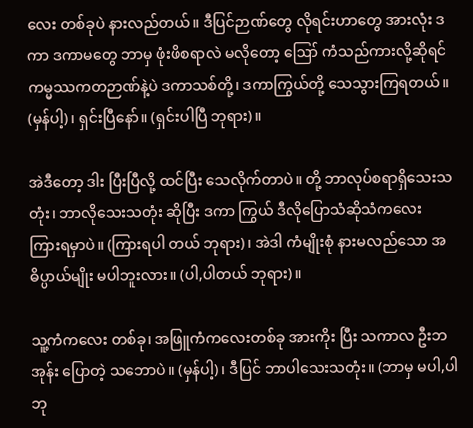လေး တစ်ခုပဲ နားလည်တယ်။ ဒီပြင်ဉာဏ်တွေ လိုရင်းဟာတွေ အားလုံး ဒကာ ဒကာမတွေ ဘာမှ ဖုံးဖိစရာလဲ မလိုတော့ ဪ ကံသည်ကားလို့ဆိုရင် ကမ္မဿကတဉာဏ်နဲ့ပဲ ဒကာသစ်တို့၊ ဒကာကြွယ်တို့ သေသွားကြရတယ်။ (မှန်ပါ့)၊ ရှင်းပြီနော်။ (ရှင်းပါပြီ ဘုရား)။

အဲဒီတော့ ဒါး ပြီးပြီလို့ ထင်ပြီး သေလိုက်တာပဲ။ တို့ ဘာလုပ်စရာရှိသေးသတုံး၊ ဘာလိုသေးသတုံး ဆိုပြီး ဒကာ ကြွယ် ဒီလိုပြောသံဆိုသံကလေး ကြားရမှာပဲ။ (ကြားရပါ တယ် ဘုရား)၊ အဲဒါ ကံမျိုးစုံ နားမလည်သော အဓိပ္ပာယ်မျိုး မပါဘူးလား။ (ပါ,ပါတယ် ဘုရား)။

သူ့ကံကလေး တစ်ခု၊ အဖြူကံကလေးတစ်ခု အားကိုး ပြီး သကာလ ဦးဘအုန်း ပြောတဲ့ သဘောပဲ။ (မှန်ပါ့)၊ ဒီပြင် ဘာပါသေးသတုံး။ (ဘာမှ မပါ,ပါဘု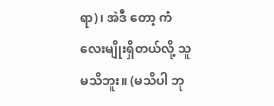ရာ)၊ အဲဒီ တော့ ကံလေးမျိုးရှိတယ်လို့ သူ မသိဘူး။ (မသိပါ ဘု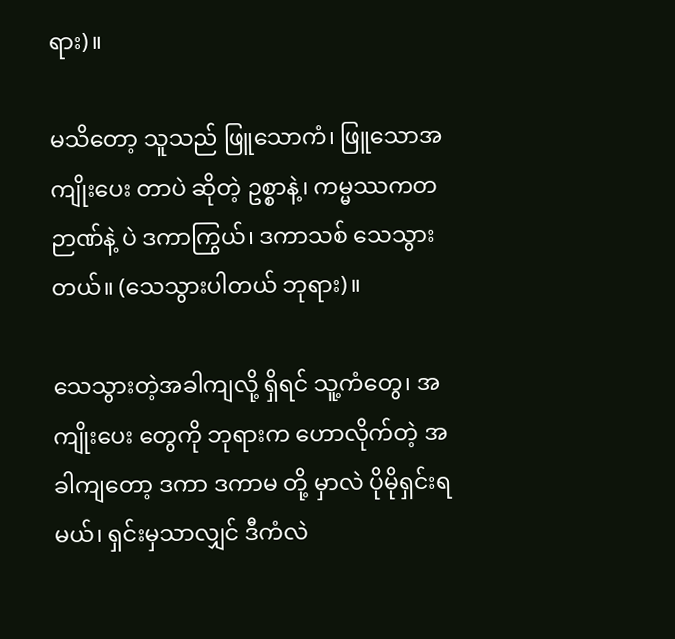ရား)။

မသိတော့ သူသည် ဖြူသောကံ၊ ဖြူသောအကျိုးပေး တာပဲ ဆိုတဲ့ ဥစ္စာနဲ့၊ ကမ္မဿကတ ဉာဏ်နဲ့ ပဲ ဒကာကြွယ်၊ ဒကာသစ် သေသွားတယ်။ (သေသွားပါတယ် ဘုရား)။

သေသွားတဲ့အခါကျလို့ ရှိရင် သူ့ကံတွေ၊ အကျိုးပေး တွေကို ဘုရားက ဟောလိုက်တဲ့ အခါကျတော့ ဒကာ ဒကာမ တို့ မှာလဲ ပိုမိုရှင်းရမယ်၊ ရှင်းမှသာလျှင် ဒီကံလဲ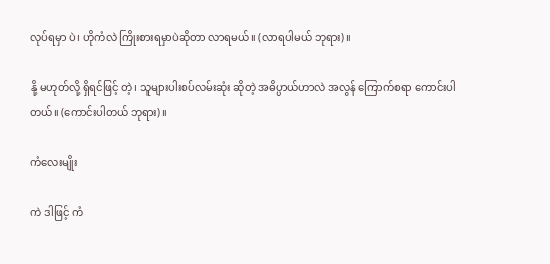လုပ်ရမှာ ပဲ၊ ဟိုကံလဲ ကြိုးစားရမှာပဲဆိုတာ လာရမယ်။ (လာရပါမယ် ဘုရား)။

နို့ မဟုတ်လို့ ရှိရင်ဖြင့် တဲ့၊ သူများပါးစပ်လမ်းဆုံး ဆိုတဲ့ အဓိပ္ပာယ်ဟာလဲ အလွန် ကြောက်စရာ ကောင်းပါ တယ်။ (ကောင်းပါတယ် ဘုရား)။

ကံလေးမျိုး

ကဲ ဒါဖြင့် ကံ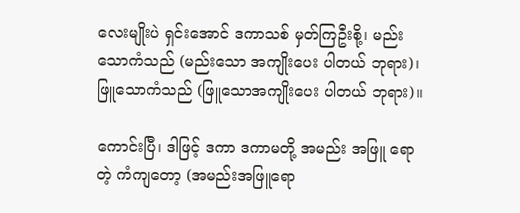လေးမျိုးပဲ ရှင်းအောင် ဒကာသစ် မှတ်ကြဦးစို့၊ မည်းသောကံသည် (မည်းသော အကျိုးပေး ပါတယ် ဘုရား)၊ ဖြူသောကံသည် (ဖြူသောအကျိုးပေး ပါတယ် ဘုရား)။

ကောင်းပြီ၊ ဒါဖြင့် ဒကာ ဒကာမတို့ အမည်း အဖြူ ရောတဲ့ ကံကျတော့ (အမည်းအဖြူရော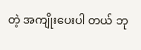တဲ့ အကျိုးပေးပါ တယ် ဘု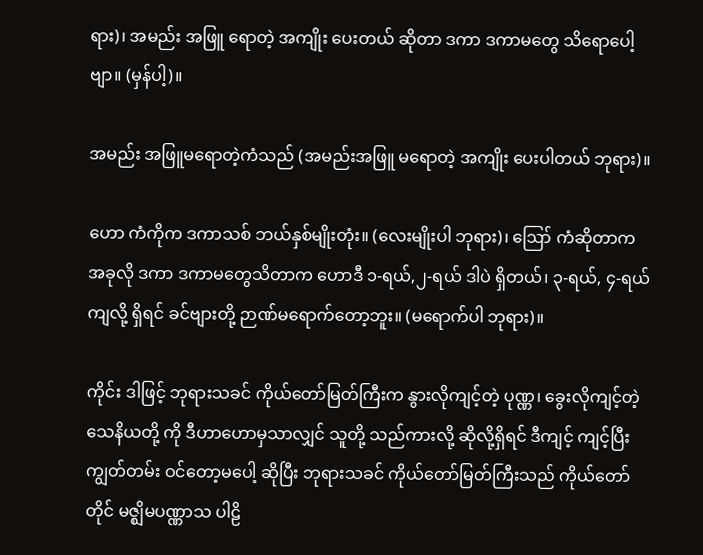ရား)၊ အမည်း အဖြူ ရောတဲ့ အကျိုး ပေးတယ် ဆိုတာ ဒကာ ဒကာမတွေ သိရောပေါ့ဗျာ။ (မှန်ပါ့)။

အမည်း အဖြူမရောတဲ့ကံသည် (အမည်းအဖြူ မရောတဲ့ အကျိုး ပေးပါတယ် ဘုရား)။

ဟော ကံကိုက ဒကာသစ် ဘယ်နှစ်မျိုးတုံး။ (လေးမျိုးပါ ဘုရား)၊ ဪ ကံဆိုတာက အခုလို ဒကာ ဒကာမတွေသိတာက ဟောဒီ ၁-ရယ်,၂-ရယ် ဒါပဲ ရှိတယ်၊ ၃-ရယ်, ၄-ရယ် ကျလို့ ရှိရင် ခင်ဗျားတို့ ဉာဏ်မရောက်တော့ဘူး။ (မရောက်ပါ ဘုရား)။

ကိုင်း ဒါဖြင့် ဘုရားသခင် ကိုယ်တော်မြတ်ကြီးက နွားလိုကျင့်တဲ့ ပုဏ္ဏ၊ ခွေးလိုကျင့်တဲ့ သေနိယတို့ ကို ဒီဟာဟောမှသာလျှင် သူတို့ သည်ကားလို့ ဆိုလို့ရှိရင် ဒီကျင့် ကျင့်ပြီး ကျွတ်တမ်း ဝင်တော့မပေါ့ ဆိုပြီး ဘုရားသခင် ကိုယ်တော်မြတ်ကြီးသည် ကိုယ်တော်တိုင် မဇ္ဈိမပဏ္ဏာသ ပါဠိ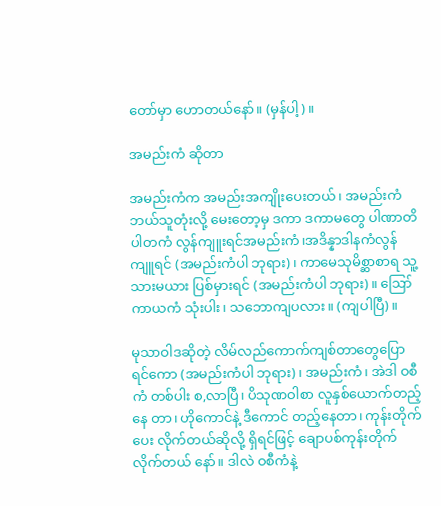တော်မှာ ဟောတယ်နော်။ (မှန်ပါ့)။

အမည်းကံ ဆိုတာ

အမည်းကံက အမည်းအကျိုးပေးတယ်၊ အမည်းကံ ဘယ်သူတုံးလို့ မေးတော့မှ ဒကာ ဒကာမတွေ ပါဏာတိ ပါတကံ လွန်ကျူးရင်အမည်းကံ၊အဒိန္နာဒါနကံလွန်ကျူရင် (အမည်းကံပါ ဘုရား)၊ ကာမေသုမိစ္ဆာစာရ သူ့သားမယား ပြစ်မှားရင် (အမည်းကံပါ ဘုရား)။ ဪ ကာယကံ သုံးပါး၊ သဘောကျပလား။ (ကျပါပြီ)။

မုသာဝါဒဆိုတဲ့ လိမ်လည်ကောက်ကျစ်တာတွေပြော ရင်ကော (အမည်းကံပါ ဘုရား)၊ အမည်းကံ၊ အဲဒါ ဝစီကံ တစ်ပါး စ,လာပြီ၊ ပိသုဏဝါစာ လူနှစ်ယောက်တည့်နေ တာ၊ ဟိုကောင်နဲ့ ဒီကောင် တည့်နေတာ၊ ကုန်းတိုက်ပေး လိုက်တယ်ဆိုလို့ ရှိရင်ဖြင့် ချောပစ်ကုန်းတိုက်လိုက်တယ် နော်။ ဒါလဲ ဝစီကံနဲ့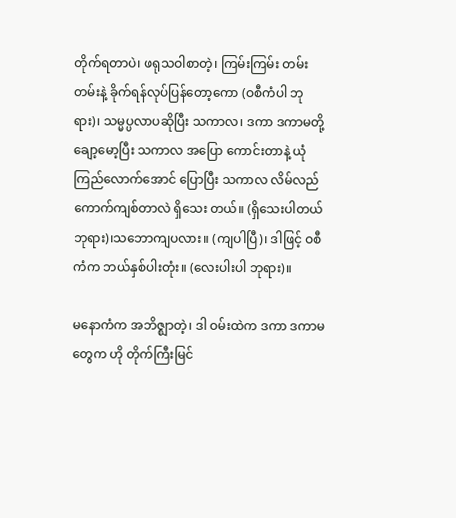တိုက်ရတာပဲ၊ ဖရုသဝါစာတဲ့၊ ကြမ်းကြမ်း တမ်းတမ်းနဲ့ ခိုက်ရန်လုပ်ပြန်တော့ကော (ဝစီကံပါ ဘုရား)၊ သမ္မပ္ပလာပဆိုပြီး သကာလ၊ ဒကာ ဒကာမတို့ ချော့မော့ပြီး သကာလ အပြော ကောင်းတာနဲ့ ယုံကြည်လောက်အောင် ပြောပြီး သကာလ လိမ်လည်ကောက်ကျစ်တာလဲ ရှိသေး တယ်။ (ရှိသေးပါတယ် ဘုရား)၊သဘောကျပလား။ (ကျပါပြီ)၊ ဒါဖြင့် ဝစီကံက ဘယ်နှစ်ပါးတုံး။ (လေးပါးပါ ဘုရား)။

မနောကံက အဘိဇ္ဈာတဲ့၊ ဒါ ဝမ်းထဲက ဒကာ ဒကာမတွေက ဟို တိုက်ကြီးမြင်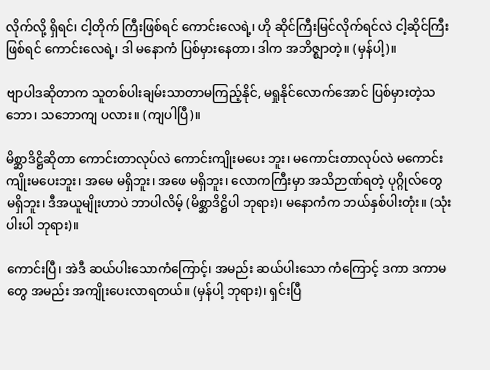လိုက်လို့ ရှိရင်၊ ငါ့တိုက် ကြီးဖြစ်ရင် ကောင်းလေရဲ့၊ ဟို ဆိုင်ကြီးမြင်လိုက်ရင်လဲ ငါ့ဆိုင်ကြီးဖြစ်ရင် ကောင်းလေရဲ့၊ ဒါ မနောကံ ပြစ်မှားနေတာ၊ ဒါက အဘိဇ္ဈာတဲ့။ (မှန်ပါ့)။

ဗျာပါဒဆိုတာက သူတစ်ပါးချမ်းသာတာမကြည့်နိုင်, မရှုနိုင်လောက်အောင် ပြစ်မှားတဲ့သဘော၊ သဘောကျ ပလား။ (ကျပါပြီ)။

မိစ္ဆာဒိဋ္ဌိဆိုတာ ကောင်းတာလုပ်လဲ ကောင်းကျိုးမပေး ဘူး၊ မကောင်းတာလုပ်လဲ မကောင်းကျိုးမပေးဘူး၊ အမေ မရှိဘူး၊ အဖေ မရှိဘူး၊ လောကကြီးမှာ အသိဉာဏ်ရတဲ့ ပုဂ္ဂိုလ်တွေ မရှိဘူး၊ ဒီအယူမျိုးဟာပဲ ဘာပါလိမ့် (မိစ္ဆာဒိဋ္ဌိပါ ဘုရား)၊ မနောကံက ဘယ်နှစ်ပါးတုံး။ (သုံးပါးပါ ဘုရား)။

ကောင်းပြီ၊ အဲဒီ ဆယ်ပါးသောကံကြောင့်၊ အမည်း ဆယ်ပါးသော ကံကြောင့် ဒကာ ဒကာမတွေ အမည်း အကျိုးပေးလာရတယ်။ (မှန်ပါ့ ဘုရား)၊ ရှင်းပြီ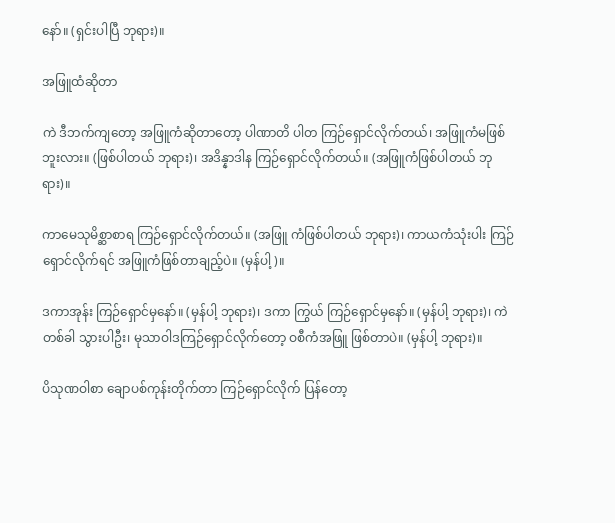နော်။ (ရှင်းပါပြီ ဘုရား)။

အဖြူထံဆိုတာ

ကဲ ဒီဘက်ကျတော့ အဖြူကံဆိုတာတော့ ပါဏာတိ ပါတ ကြဉ်ရှောင်လိုက်တယ်၊ အဖြူကံမဖြစ်ဘူးလား။ (ဖြစ်ပါတယ် ဘုရား)၊ အဒိန္နာဒါန ကြဉ်ရှောင်လိုက်တယ်။ (အဖြူကံဖြစ်ပါတယ် ဘုရား)။

ကာမေသုမိစ္ဆာစာရ ကြဉ်ရှောင်လိုက်တယ်။ (အဖြူ ကံဖြစ်ပါတယ် ဘုရား)၊ ကာယကံသုံးပါး ကြဉ်ရှောင်လိုက်ရင် အဖြူကံဖြစ်တာချည့်ပဲ။ (မှန်ပါ့)။

ဒကာအုန်း ကြဉ်ရှောင်မှနော်။ (မှန်ပါ့ ဘုရား)၊ ဒကာ ကြွယ် ကြဉ်ရှောင်မှနော်။ (မှန်ပါ့ ဘုရား)၊ ကဲ တစ်ခါ သွားပါဦး၊ မုသာဝါဒကြဉ်ရှောင်လိုက်တော့ ဝစီကံအဖြူ ဖြစ်တာပဲ။ (မှန်ပါ့ ဘုရား)။

ပိသုဏဝါစာ ချောပစ်ကုန်းတိုက်တာ ကြဉ်ရှောင်လိုက် ပြန်တော့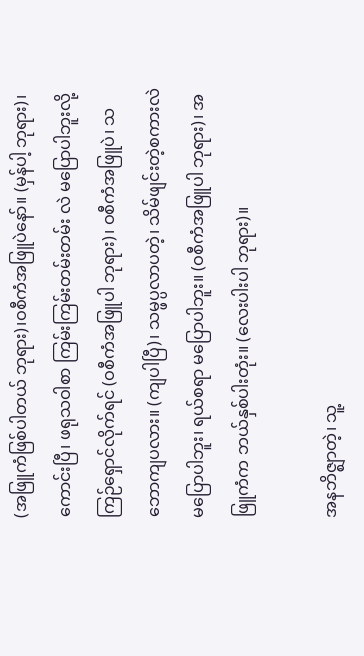(အဖြူကံဖြစ်ပါတယ် ဘုရား)၊ဝစီကံအဖြူပဲနော်။ (မှန်ပါ့ ဘုရား)၊ ကောင်းပြီ၊ ဖရုသဝါစာ ကြမ်းကြမ်းတမ်းတမ်း လဲ မပြောပါဘူးလို့ ကြဉ်ရှောင်လိုက်ရင် (ဝစီကံအဖြူပါ ဘုရား)၊ ဝစီကံအဖြူပဲ၊ သဘောကျပလား။ (ကျပါပြီ)၊ သမ္ဖပ္ပလာပတဲ့၊ သိမ်ဖျင်းတဲ့စကားလဲ မပြောပါဘူး၊ ရယ်စရာ မပြောပါဘူး။ (ဝစီကံအဖြူပါ ဘုရား)၊ အဖြူကံက ဘယ်နှစ်ပါးတုံး။ (လေးပါးပါ ဘုရား)။

အနဘိဇ္ဈာတဲ့၊ သူ့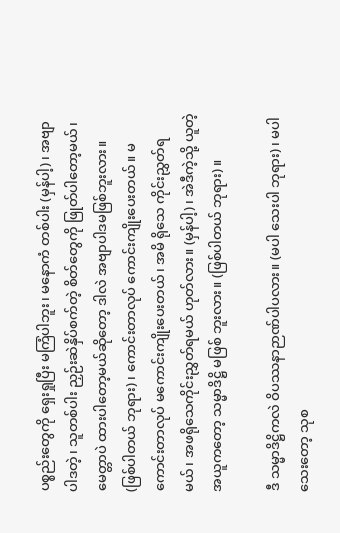ပစ္စည်းတွေကို ရှေးရှုပြီး မကြံပါဘူး၊ မနောကံ တစ်ပါး (မှန်ပါ့)၊ အဗျာပါဒတဲ့၊ သူတစ်ပါး ညှဉ်းဆဲနှိပ်စက်တဲ့ စိတ်တွေကို ဖြုတ်ပါတော့မယ်၊ မေတ္တာပဲ ထားပါတော့မယ်ဆိုတော့ ဒါလဲ အဗျာပါဒမဖြစ်ဘူးလား။ (ဖြစ်ပါတယ် ဘုရား)၊ ကောင်းတာလုပ် ကောင်းကျိုးပေးတယ်။ မကောင်းတာလုပ် မကောင်းကျိုးပေးတယ်၊ အမိ ရိုသေ ကိုင်းညွှတ်ရမယ်၊ အဖရိုသေကိုင်းညွှတ်ရမယ် ဟုတ်လား။ (မှန်ပါ့)၊ အဲဒီကဲ့သို့ ယူတဲ့အယူကတော့ သမ္မာဒိဋ္ဌိ မဖြစ် ဘူးလား။ (ဖြစ်ပါတယ် ဘုရား)။

ဒီ သမ္မာဒိဋ္ဌိကလဲ ဝိပဿနာဉာဏ်ပါပလား။ (မပါ သေးပါ ဘုရား)၊ မပါသေးတော့ သုစ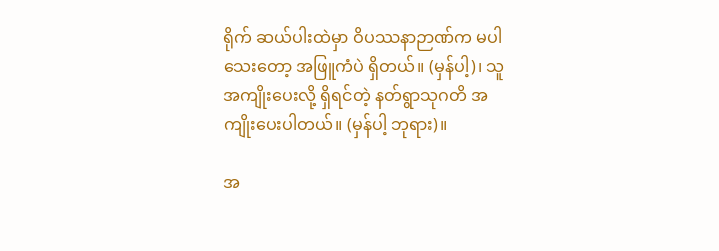ရိုက် ဆယ်ပါးထဲမှာ ဝိပဿနာဉာဏ်က မပါသေးတော့ အဖြူကံပဲ ရှိတယ်။ (မှန်ပါ့)၊ သူ အကျိုးပေးလို့ ရှိရင်တဲ့ နတ်ရွာသုဂတိ အကျိုးပေးပါတယ်။ (မှန်ပါ့ ဘုရား)။

အ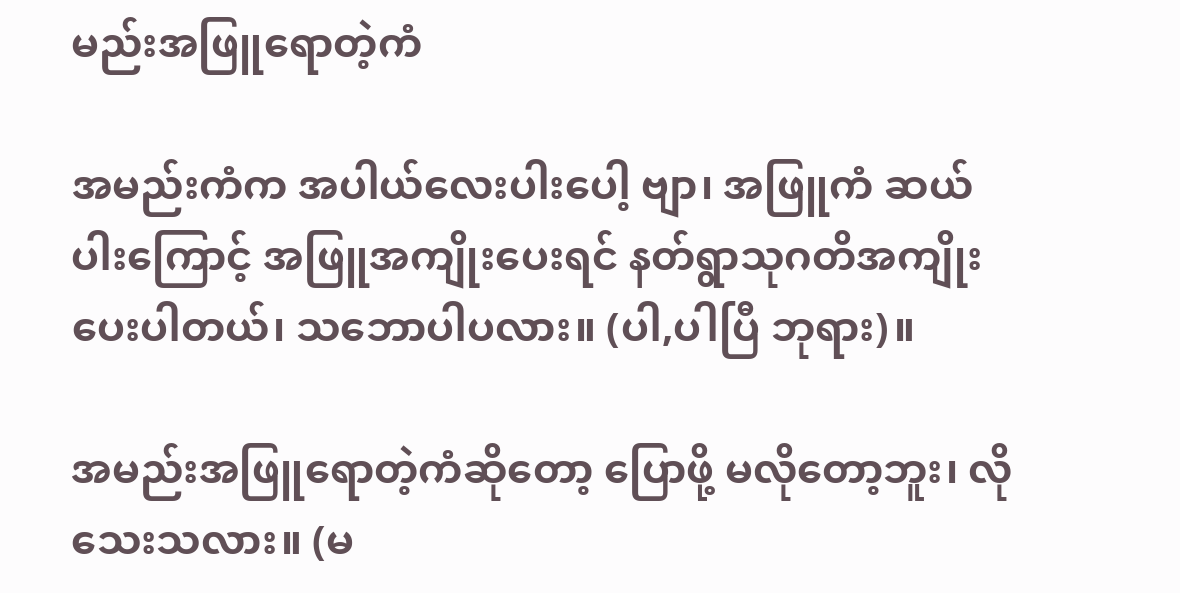မည်းအဖြူရောတဲ့ကံ

အမည်းကံက အပါယ်လေးပါးပေါ့ ဗျာ၊ အဖြူကံ ဆယ်ပါးကြောင့် အဖြူအကျိုးပေးရင် နတ်ရွာသုဂတိအကျိုး ပေးပါတယ်၊ သဘောပါပလား။ (ပါ,ပါပြီ ဘုရား)။

အမည်းအဖြူရောတဲ့ကံဆိုတော့ ပြောဖို့ မလိုတော့ဘူး၊ လိုသေးသလား။ (မ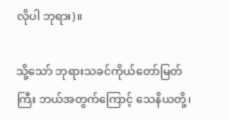လိုပါ ဘုရား)။

သို့သော် ဘုရားသခင်ကိုယ်တော်မြတ်ကြီး ဘယ်အတွက်ကြောင့် သေနိယတို့၊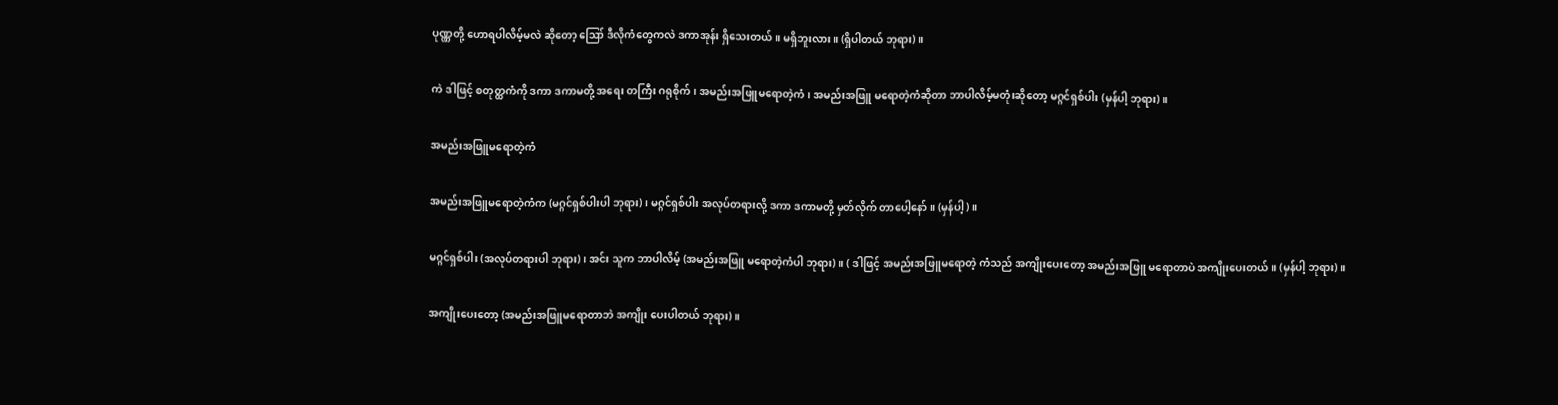ပုဏ္ဏတို့ ဟောရပါလိမ့်မလဲ ဆိုတော့ ဪ ဒီလိုကံတွေကလဲ ဒကာအုန်း ရှိသေးတယ်။ မရှိဘူးလား။ (ရှိပါတယ် ဘုရား)။

ကဲ ဒါဖြင့် စတုတ္ထကံကို ဒကာ ဒကာမတို့ အရေး တကြီး ဂရုစိုက်၊ အမည်းအဖြူမရောတဲ့ကံ၊ အမည်းအဖြူ မရောတဲ့ကံဆိုတာ ဘာပါလိမ့်မတုံးဆိုတော့ မဂ္ဂင်ရှစ်ပါး (မှန်ပါ့ ဘုရား)။

အမည်းအဖြူမရောတဲ့ကံ

အမည်းအဖြူမရောတဲ့ကံက (မဂ္ဂင်ရှစ်ပါးပါ ဘုရား)၊ မဂ္ဂင်ရှစ်ပါး အလုပ်တရားလို့ ဒကာ ဒကာမတို့ မှတ်လိုက် တာပေါ့နော်။ (မှန်ပါ့)။

မဂ္ဂင်ရှစ်ပါး (အလုပ်တရားပါ ဘုရား)၊ အင်း သူက ဘာပါလိမ့် (အမည်းအဖြူ မရောတဲ့ကံပါ ဘုရား)။ ( ဒါဖြင့် အမည်းအဖြူမရောတဲ့ ကံသည် အကျိုးပေးတော့ အမည်းအဖြူ မရောတာပဲ အကျိုးပေးတယ်။ (မှန်ပါ့ ဘုရား)။

အကျိုးပေးတော့ (အမည်းအဖြူမရောတာဘဲ အကျိုး ပေးပါတယ် ဘုရား)။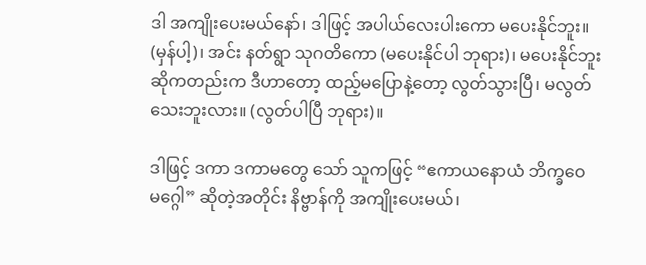ဒါ အကျိုးပေးမယ်နော်၊ ဒါဖြင့် အပါယ်လေးပါးကော မပေးနိုင်ဘူး။ (မှန်ပါ့)၊ အင်း နတ်ရွာ သုဂတိကော (မပေးနိုင်ပါ ဘုရား)၊ မပေးနိုင်ဘူးဆိုကတည်းက ဒီဟာတော့ ထည့်မပြောနဲ့တော့ လွတ်သွားပြီ၊ မလွတ်သေးဘူးလား။ (လွတ်ပါပြီ ဘုရား)။

ဒါဖြင့် ဒကာ ဒကာမတွေ သော် သူကဖြင့် “ဧကာယနောယံ ဘိက္ခဝေ မဂ္ဂေါ” ဆိုတဲ့အတိုင်း နိဗ္ဗာန်ကို အကျိုးပေးမယ်၊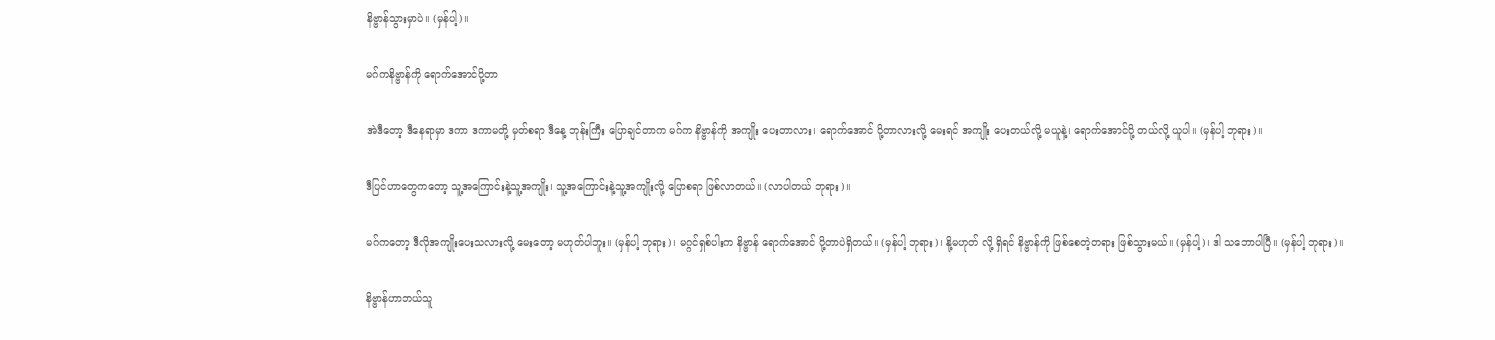နိဗ္ဗာန်သွားမှာပဲ။ (မှန်ပါ့)။

မဂ်ကနိဗ္ဗာန်ကို ရောက်အောင်ပို့တာ

အဲဒီတော့ ဒီနေရာမှာ ဒကာ ဒကာမတို့ မှတ်စရာ ဒီနေ့ ဘုန်းကြီး ပြောချင်တာက မဂ်က နိဗ္ဗာန်ကို အကျိုး ပေးတာလား၊ ရောက်အောင် ပို့တာလားလို့ မေးရင် အကျိုး ပေးတယ်လို့ မယူနဲ့၊ ရောက်အောင်ပို့ တယ်လို့ ယူပါ။ (မှန်ပါ့ ဘုရား)။

ဒီပြင်ဟာတွေကတော့ သူ့အကြောင်းနဲ့သူ့အကျိုး၊ သူ့အကြောင်းနဲ့သူ့အကျိုးလို့ ပြောစရာ ဖြစ်လာတယ်။ (လာပါတယ် ဘုရား)။

မဂ်ကတော့ ဒီလိုအကျိုးပေးသလားလို့ မေးတော့ မဟုတ်ပါဘူး။ (မှန်ပါ့ ဘုရား)၊ မဂ္ဂင်ရှစ်ပါးက နိဗ္ဗာန် ရောက်အောင် ပို့တာပဲရှိတယ်။ (မှန်ပါ့ ဘုရား)၊ နို့မဟုတ် လို့ ရှိရင် နိဗ္ဗာန်ကို ဖြစ်စေတဲ့တရား ဖြစ်သွားမယ်။ (မှန်ပါ့)၊ ဒါ သဘောပါပြီ။ (မှန်ပါ့ ဘုရား)။

နိဗ္ဗာန်ဟာဘယ်သူ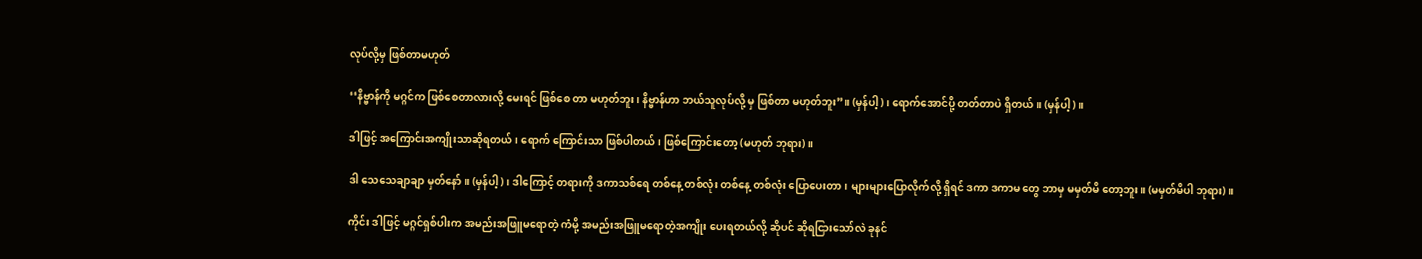လုပ်လို့မှ ဖြစ်တာမဟုတ်

‘‘နိဗ္ဗာန်ကို မဂ္ဂင်က ဖြစ်စေတာလားလို့ မေးရင် ဖြစ်စေ တာ မဟုတ်ဘူး၊ နိဗ္ဗာန်ဟာ ဘယ်သူလုပ်လို့ မှ ဖြစ်တာ မဟုတ်ဘူး”။ (မှန်ပါ့)၊ ရောက်အောင်ပို့ တတ်တာပဲ ရှိတယ်။ (မှန်ပါ့)။

ဒါဖြင့် အကြောင်းအကျိုးသာဆိုရတယ်၊ ရောက် ကြောင်းသာ ဖြစ်ပါတယ်၊ ဖြစ်ကြောင်းတော့ (မဟုတ် ဘုရား)။

ဒါ သေသေချာချာ မှတ်နော်။ (မှန်ပါ့)၊ ဒါကြောင့် တရားကို ဒကာသစ်ရေ တစ်နေ့ တစ်လုံး တစ်နေ့ တစ်လုံး ပြောပေးတာ၊ များများပြောလိုက်လို့ ရှိရင် ဒကာ ဒကာမ တွေ ဘာမှ မမှတ်မိ တော့ဘူး။ (မမှတ်မိပါ ဘုရား)။

ကိုင်း ဒါဖြင့် မဂ္ဂင်ရှစ်ပါးက အမည်းအဖြူမရောတဲ့ ကံမို့ အမည်းအဖြူမရောတဲ့အကျိုး ပေးရတယ်လို့ ဆိုပင် ဆိုရငြားသော်လဲ ခုနင်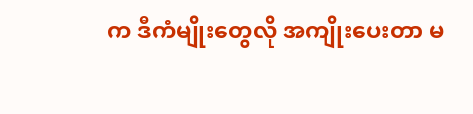က ဒီကံမျိုးတွေလို အကျိုးပေးတာ မ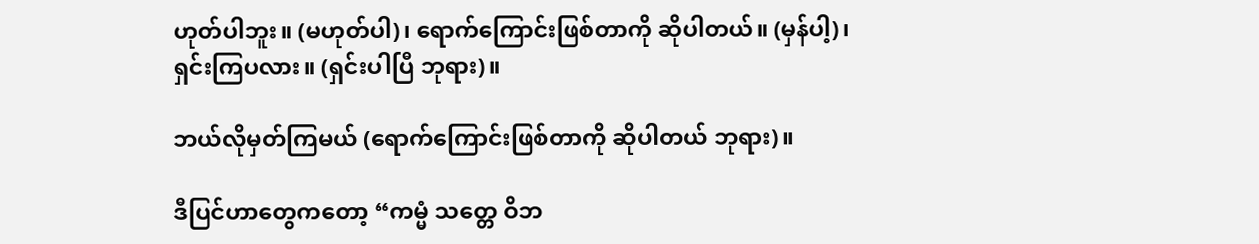ဟုတ်ပါဘူး။ (မဟုတ်ပါ)၊ ရောက်ကြောင်းဖြစ်တာကို ဆိုပါတယ်။ (မှန်ပါ့)၊ ရှင်းကြပလား။ (ရှင်းပါပြီ ဘုရား)။

ဘယ်လိုမှတ်ကြမယ် (ရောက်ကြောင်းဖြစ်တာကို ဆိုပါတယ် ဘုရား)။

ဒီပြင်ဟာတွေကတော့ “ကမ္မံ သတ္တေ ဝိဘ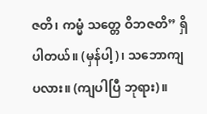ဇတိ၊ ကမ္မံ သတ္တေ ဝိဘဇတိ” ရှိပါတယ်။ (မှန်ပါ့)၊ သဘောကျ ပလား။ (ကျပါပြီ ဘုရား)။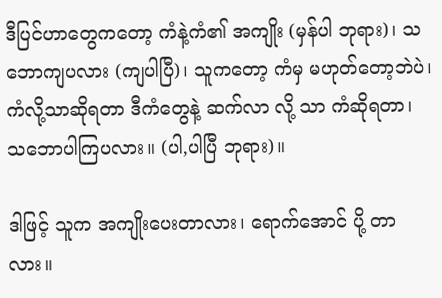ဒီပြင်ဟာတွေကတော့ ကံနဲ့ကံ၏ အကျိုး (မှန်ပါ ဘုရား)၊ သဘောကျပလား (ကျပါပြီ)၊ သူကတော့ ကံမှ မဟုတ်တော့ဘဲပဲ၊ ကံလို့သာဆိုရတာ ဒီကံတွေနဲ့ ဆက်လာ လို့ သာ ကံဆိုရတာ၊ သဘောပါကြပလား။ (ပါ,ပါပြီ ဘုရား)။

ဒါဖြင့် သူက အကျိုးပေးတာလား၊ ရောက်အောင် ပို့ တာလား။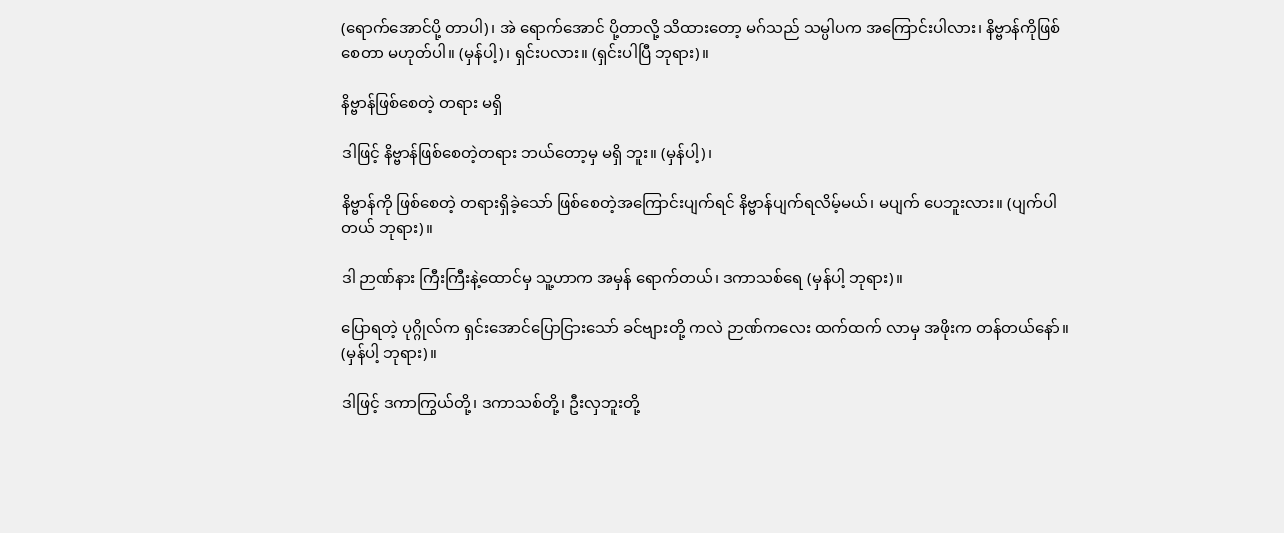(ရောက်အောင်ပို့ တာပါ)၊ အဲ ရောက်အောင် ပို့တာလို့ သိထားတော့ မဂ်သည် သမ္ပါပက အကြောင်းပါလား၊ နိဗ္ဗာန်ကိုဖြစ်စေတာ မဟုတ်ပါ။ (မှန်ပါ့)၊ ရှင်းပလား။ (ရှင်းပါပြီ ဘုရား)။

နိဗ္ဗာန်ဖြစ်စေတဲ့ တရား မရှိ

ဒါဖြင့် နိဗ္ဗာန်ဖြစ်စေတဲ့တရား ဘယ်တော့မှ မရှိ ဘူး။ (မှန်ပါ့)၊

နိဗ္ဗာန်ကို ဖြစ်စေတဲ့ တရားရှိခဲ့သော် ဖြစ်စေတဲ့အကြောင်းပျက်ရင် နိဗ္ဗာန်ပျက်ရလိမ့်မယ်၊ မပျက် ပေဘူးလား။ (ပျက်ပါတယ် ဘုရား)။

ဒါ ဉာဏ်နား ကြီးကြီးနဲ့ထောင်မှ သူ့ဟာက အမှန် ရောက်တယ်၊ ဒကာသစ်ရေ (မှန်ပါ့ ဘုရား)။

ပြောရတဲ့ ပုဂ္ဂိုလ်က ရှင်းအောင်ပြောငြားသော် ခင်ဗျားတို့ ကလဲ ဉာဏ်ကလေး ထက်ထက် လာမှ အဖိုးက တန်တယ်နော်။ (မှန်ပါ့ ဘုရား)။

ဒါဖြင့် ဒကာကြွယ်တို့၊ ဒကာသစ်တို့၊ ဦးလှဘူးတို့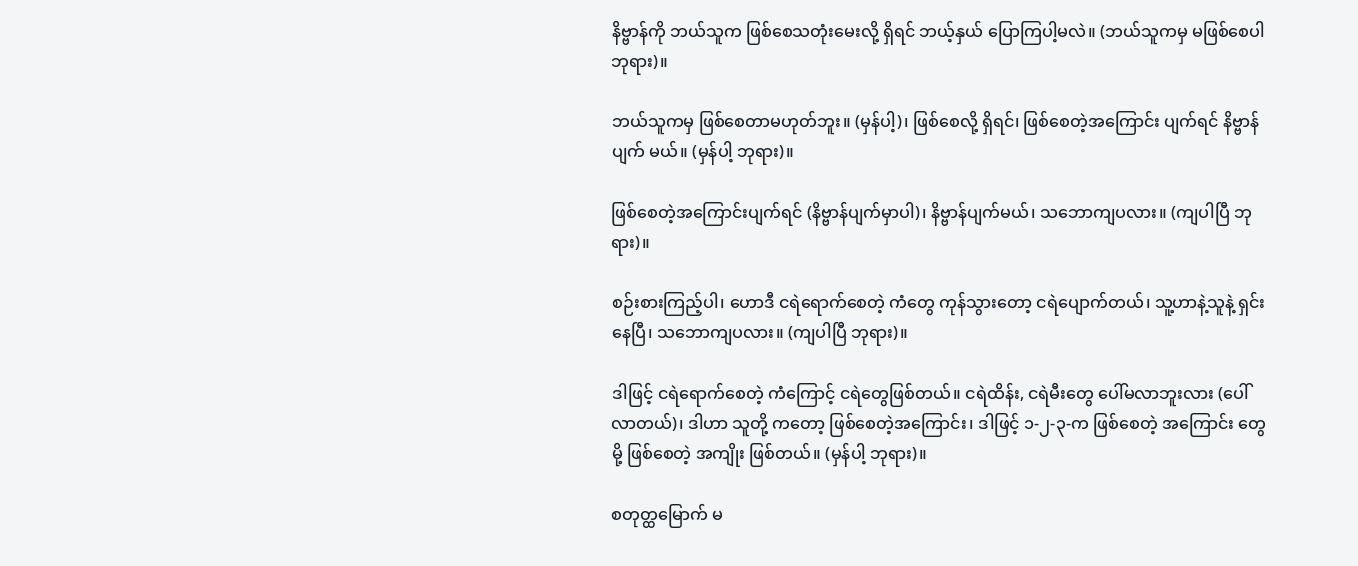နိဗ္ဗာန်ကို ဘယ်သူက ဖြစ်စေသတုံးမေးလို့ ရှိရင် ဘယ့်နှယ် ပြောကြပါ့မလဲ။ (ဘယ်သူကမှ မဖြစ်စေပါ ဘုရား)။

ဘယ်သူကမှ ဖြစ်စေတာမဟုတ်ဘူး။ (မှန်ပါ့)၊ ဖြစ်စေလို့ ရှိရင်၊ ဖြစ်စေတဲ့အကြောင်း ပျက်ရင် နိဗ္ဗာန်ပျက် မယ်။ (မှန်ပါ့ ဘုရား)။

ဖြစ်စေတဲ့အကြောင်းပျက်ရင် (နိဗ္ဗာန်ပျက်မှာပါ)၊ နိဗ္ဗာန်ပျက်မယ်၊ သဘောကျပလား။ (ကျပါပြီ ဘုရား)။

စဉ်းစားကြည့်ပါ၊ ဟောဒီ ငရဲရောက်စေတဲ့ ကံတွေ ကုန်သွားတော့ ငရဲပျောက်တယ်၊ သူ့ဟာနဲ့သူနဲ့ ရှင်းနေပြီ၊ သဘောကျပလား။ (ကျပါပြီ ဘုရား)။

ဒါဖြင့် ငရဲရောက်စေတဲ့ ကံကြောင့် ငရဲတွေဖြစ်တယ်။ ငရဲထိန်း, ငရဲမီးတွေ ပေါ်မလာဘူးလား (ပေါ်လာတယ်)၊ ဒါဟာ သူတို့ ကတော့ ဖြစ်စေတဲ့အကြောင်း၊ ဒါဖြင့် ၁-၂-၃-က ဖြစ်စေတဲ့ အကြောင်း တွေမို့ ဖြစ်စေတဲ့ အကျိုး ဖြစ်တယ်။ (မှန်ပါ့ ဘုရား)။

စတုတ္ထမြောက် မ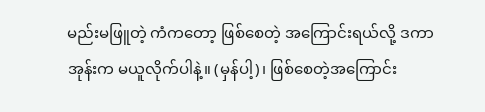မည်းမဖြူတဲ့ ကံကတော့ ဖြစ်စေတဲ့ အကြောင်းရယ်လို့ ဒကာအုန်းက မယူလိုက်ပါနဲ့။ (မှန်ပါ့)၊ ဖြစ်စေတဲ့အကြောင်း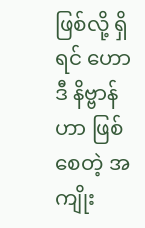ဖြစ်လို့ ရှိရင် ဟောဒီ နိဗ္ဗာန်ဟာ ဖြစ်စေတဲ့ အကျိုး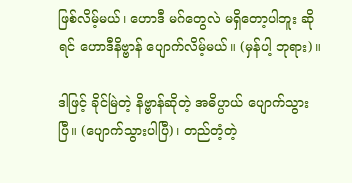ဖြစ်လိမ့်မယ်၊ ဟောဒီ မဂ်တွေလဲ မရှိတော့ပါဘူး ဆိုရင် ဟောဒီနိဗ္ဗာန် ပျောက်လိမ့်မယ်။ (မှန်ပါ့ ဘုရား)။

ဒါဖြင့် ခိုင်မြဲတဲ့ နိဗ္ဗာန်ဆိုတဲ့ အဓိပ္ပာယ် ပျောက်သွား ပြီ။ (ပျောက်သွားပါပြီ)၊ တည်တံ့တဲ့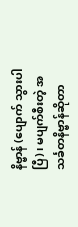နိဗ္ဗာန် (ပျောက် သွားပါပြီ)၊ မပျက်စီးတဲ့ အသင်္ခတနိဗ္ဗာန်ဆိုတာ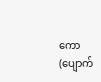ကော (ပျောက်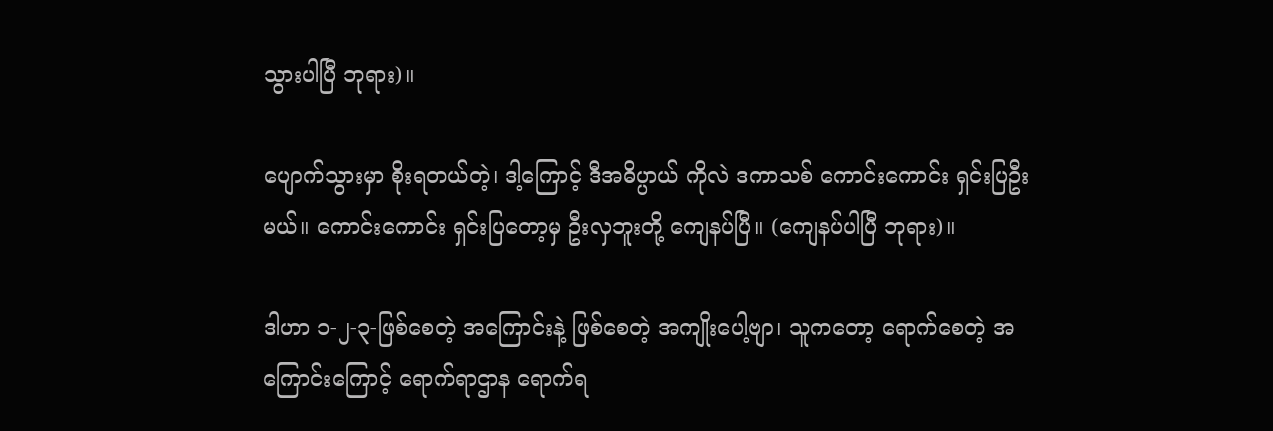သွားပါပြီ ဘုရား)။

ပျောက်သွားမှာ စိုးရတယ်တဲ့၊ ဒါ့ကြောင့် ဒီအဓိပ္ပာယ် ကိုလဲ ဒကာသစ် ကောင်းကောင်း ရှင်းပြဦးမယ်။ ကောင်းကောင်း ရှင်းပြတော့မှ ဦးလှဘူးတို့ ကျေနပ်ပြီ။ (ကျေနပ်ပါပြီ ဘုရား)။

ဒါဟာ ၁-၂-၃-ဖြစ်စေတဲ့ အကြောင်းနဲ့ ဖြစ်စေတဲ့ အကျိုးပေါ့ဗျာ၊ သူကတော့ ရောက်စေတဲ့ အကြောင်းကြောင့် ရောက်ရာဌာန ရောက်ရ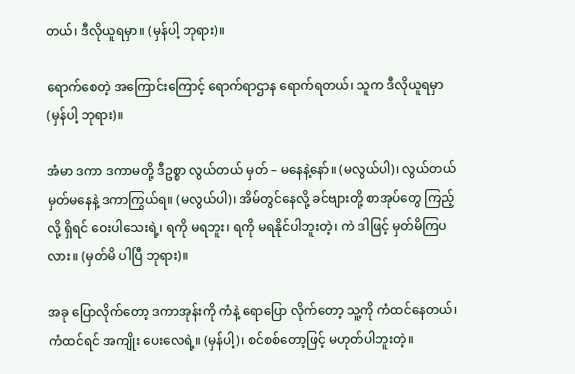တယ်၊ ဒီလိုယူရမှာ။ (မှန်ပါ့ ဘုရား)။

ရောက်စေတဲ့ အကြောင်းကြောင့် ရောက်ရာဌာန ရောက်ရတယ်၊ သူက ဒီလိုယူရမှာ (မှန်ပါ့ ဘုရား)။

အံမာ ဒကာ ဒကာမတို့ ဒီဥစ္စာ လွယ်တယ် မှတ် – မနေနဲ့နော်။ (မလွယ်ပါ)၊ လွယ်တယ် မှတ်မနေနဲ့ ဒကာကြွယ်ရ။ (မလွယ်ပါ)၊ အိမ်တွင်နေလို့ ခင်ဗျားတို့ စာအုပ်တွေ ကြည့်လို့ ရှိရင် ဝေးပါသေးရဲ့၊ ရကို မရဘူး၊ ရကို မရနိုင်ပါဘူးတဲ့၊ ကဲ ဒါဖြင့် မှတ်မိကြပလား။ (မှတ်မိ ပါပြီ ဘုရား)။

အခု ပြောလိုက်တော့ ဒကာအုန်းကို ကံနဲ့ ရောပြော လိုက်တော့ သူ့ကို ကံထင်နေတယ်၊ ကံထင်ရင် အကျိုး ပေးလေရဲ့။ (မှန်ပါ့)၊ စင်စစ်တော့ဖြင့် မဟုတ်ပါဘူးတဲ့။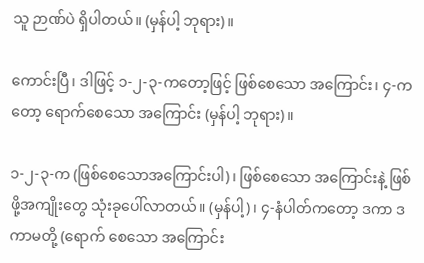သူ ဉာဏ်ပဲ ရှိပါတယ်။ (မှန်ပါ့ ဘုရား)။

ကောင်းပြီ၊ ဒါဖြင့် ၁-၂-၃-ကတော့ဖြင့် ဖြစ်စေသော အကြောင်း၊ ၄-ကတော့ ရောက်စေသော အကြောင်း (မှန်ပါ့ ဘုရား)။

၁-၂-၃-က (ဖြစ်စေသောအကြောင်းပါ)၊ ဖြစ်စေသော အကြောင်းနဲ့ ဖြစ်ဖို့အကျိုးတွေ သုံးခုပေါ်လာတယ်။ (မှန်ပါ့)၊ ၄-နံပါတ်ကတော့ ဒကာ ဒကာမတို့ (ရောက် စေသော အကြောင်း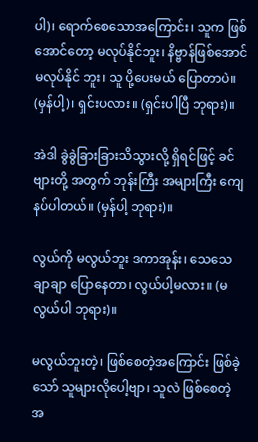ပါ)၊ ရောက်စေသောအကြောင်း၊ သူက ဖြစ်အောင်တော့ မလုပ်နိုင်ဘူး၊ နိဗ္ဗာန်ဖြစ်အောင် မလုပ်နိုင် ဘူး၊ သူ ပို့ပေးမယ် ပြောတာပဲ။ (မှန်ပါ့)၊ ရှင်းပလား။ (ရှင်းပါပြီ ဘုရား)။

အဲဒါ ခွဲခွဲခြားခြားသိသွားလို့ ရှိရင်ဖြင့် ခင်ဗျားတို့ အတွက် ဘုန်းကြီး အများကြီး ကျေနပ်ပါတယ်။ (မှန်ပါ့ ဘုရား)။

လွယ်ကို မလွယ်ဘူး ဒကာအုန်း၊ သေသေချာချာ ပြောနေတာ၊ လွယ်ပါ့မလား။ (မလွယ်ပါ ဘုရား)။

မလွယ်ဘူးတဲ့၊ ဖြစ်စေတဲ့အကြောင်း ဖြစ်ခဲ့သော် သူများလိုပေါ့ဗျာ၊ သူလဲ ဖြစ်စေတဲ့ အ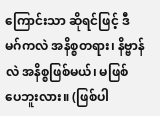ကြောင်းသာ ဆိုရင်ဖြင့် ဒီမဂ်ကလဲ အနိစ္စတရား၊ နိဗ္ဗာန်လဲ အနိစ္စဖြစ်မယ်၊ မဖြစ် ပေဘူးလား။ (ဖြစ်ပါ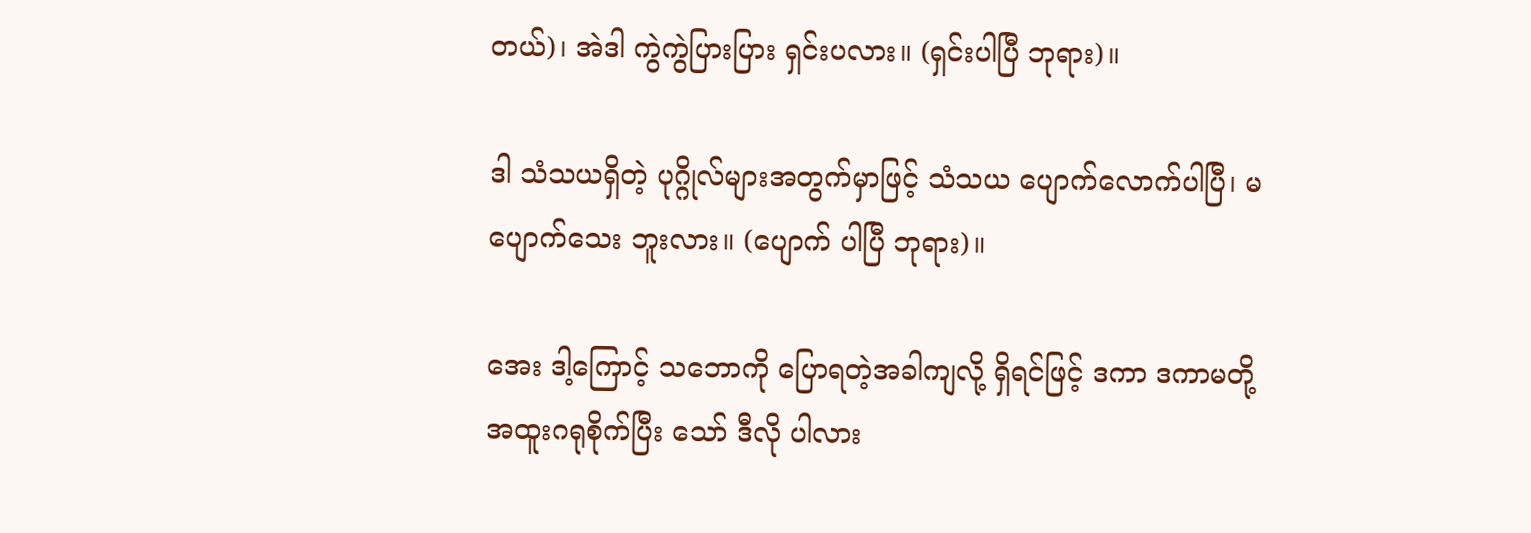တယ်)၊ အဲဒါ ကွဲကွဲပြားပြား ရှင်းပလား။ (ရှင်းပါပြီ ဘုရား)။

ဒါ သံသယရှိတဲ့ ပုဂ္ဂိုလ်များအတွက်မှာဖြင့် သံသယ ပျောက်လောက်ပါပြီ၊ မပျောက်သေး ဘူးလား။ (ပျောက် ပါပြီ ဘုရား)။

အေး ဒါ့ကြောင့် သဘောကို ပြောရတဲ့အခါကျလို့ ရှိရင်ဖြင့် ဒကာ ဒကာမတို့ အထူးဂရုစိုက်ပြီး သော် ဒီလို ပါလား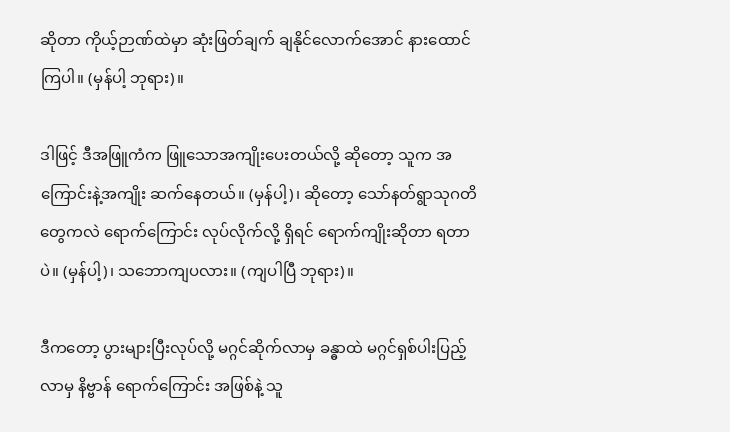ဆိုတာ ကိုယ့်ဉာဏ်ထဲမှာ ဆုံးဖြတ်ချက် ချနိုင်လောက်အောင် နားထောင်ကြပါ။ (မှန်ပါ့ ဘုရား)။

ဒါဖြင့် ဒီအဖြူကံက ဖြူသောအကျိုးပေးတယ်လို့ ဆိုတော့ သူက အကြောင်းနဲ့အကျိုး ဆက်နေတယ်။ (မှန်ပါ့)၊ ဆိုတော့ သော်နတ်ရွာသုဂတိတွေကလဲ ရောက်ကြောင်း လုပ်လိုက်လို့ ရှိရင် ရောက်ကျိုးဆိုတာ ရတာပဲ။ (မှန်ပါ့)၊ သဘောကျပလား။ (ကျပါပြီ ဘုရား)။

ဒီကတော့ ပွားများပြီးလုပ်လို့ မဂ္ဂင်ဆိုက်လာမှ ခန္ဓာထဲ မဂ္ဂင်ရှစ်ပါးပြည့်လာမှ နိဗ္ဗာန် ရောက်ကြောင်း အဖြစ်နဲ့ သူ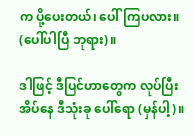က ပို့ပေးတယ်၊ ပေါ်ကြပလား။ (ပေါ်ပါပြီ ဘုရား)။

ဒါဖြင့် ဒီပြင်ဟာတွေက လုပ်ပြီး အိပ်နေ ဒီသုံးခု ပေါ်ရော (မှန်ပါ့)။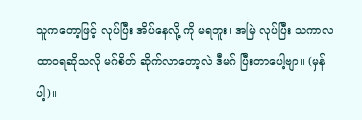သူကတော့ဖြင့် လုပ်ပြီး အိပ်နေလို့ ကို မရဘူး၊ အမြဲ လုပ်ပြီး သကာလ ထာဝရဆိုသလို မဂ်စိတ် ဆိုက်လာတော့လဲ ဒီမဂ် ပြီးတာပေါ့ဗျာ။ (မှန်ပါ့)။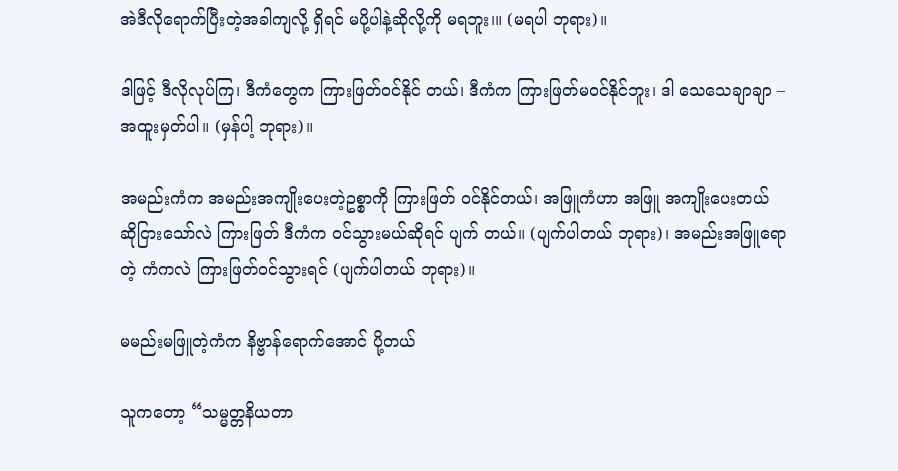အဲဒီလိုရောက်ပြီးတဲ့အခါကျလို့ ရှိရင် မပို့ပါနဲ့ဆိုလို့ကို မရဘူး၊။ (မရပါ ဘုရား)။

ဒါဖြင့် ဒီလိုလုပ်ကြ၊ ဒီကံတွေက ကြားဖြတ်ဝင်နိုင် တယ်၊ ဒီကံက ကြားဖြတ်မဝင်နိုင်ဘူး၊ ဒါ သေသေချာချာ – အထူးမှတ်ပါ။ (မှန်ပါ့ ဘုရား)။

အမည်းကံက အမည်းအကျိုးပေးတဲ့ဥစ္စာကို ကြားဖြတ် ဝင်နိုင်တယ်၊ အဖြူကံဟာ အဖြူ အကျိုးပေးတယ် ဆိုငြားသော်လဲ ကြားဖြတ် ဒီကံက ဝင်သွားမယ်ဆိုရင် ပျက် တယ်။ (ပျက်ပါတယ် ဘုရား)၊ အမည်းအဖြူရောတဲ့ ကံကလဲ ကြားဖြတ်ဝင်သွားရင် (ပျက်ပါတယ် ဘုရား)။

မမည်းမဖြူတဲ့ကံက နိဗ္ဗာန်ရောက်အောင် ပို့တယ်

သူကတော့ “သမ္မတ္တနိယတာ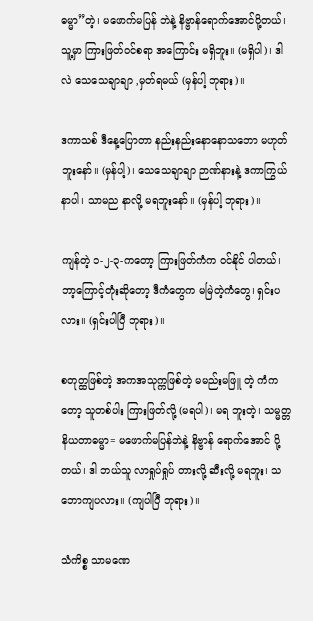ဓမ္မာ”တဲ့၊ မဖောက်မပြန် ဘဲနဲ့ နိဗ္ဗာန်ရောက်အောင်ပို့တယ်၊ သူ့မှာ ကြားဖြတ်ဝင်စရာ အကြောင်း မရှိဘူး။ (မရှိပါ)၊ ဒါလဲ သေသေချာချာ ,မှတ်ရမယ် (မှန်ပါ့ ဘုရား)။

ဒကာသစ် ဒီနေ့ပြောတာ နည်းနည်းနောနောသဘော မဟုတ်ဘူးနော်။ (မှန်ပါ့)၊ သေသေချာချာ ဉာဏ်နားနဲ့ ဒကာကြွယ် နာပါ၊ သာမည နာလို့ မရဘူးနော်။ (မှန်ပါ့ ဘုရား)။

ကျန်တဲ့ ၁-၂-၃-ကတော့ ကြားဖြတ်ကံက ဝင်နိုင် ပါတယ်၊ ဘာ့ကြောင့်တုံးဆိုတော့ ဒီကံတွေက မမြဲတဲ့ကံတွေ၊ ရှင်းပလား။ (ရှင်းပါပြီ ဘုရား)။

စတုတ္ထဖြစ်တဲ့ အကအသုက္ကဖြစ်တဲ့ မမည်းမဖြူ တဲ့ ကံကတော့ သူတစ်ပါး ကြားဖြတ်လို့ (မရပါ)၊ မရ ဘူးတဲ့၊ သမ္မတ္တ နိယတာဓမ္မာ= မဖောက်မပြန်ဘဲနဲ့ နိဗ္ဗာန် ရောက်အောင် ပို့တယ်၊ ဒါ ဘယ်သူ လာရှုပ်ရှုပ် တားလို့ ဆီးလို့ မရဘူး၊ သဘောကျပလား။ (ကျပါပြီ ဘုရား)။

သံကိစ္စ သာမဏေ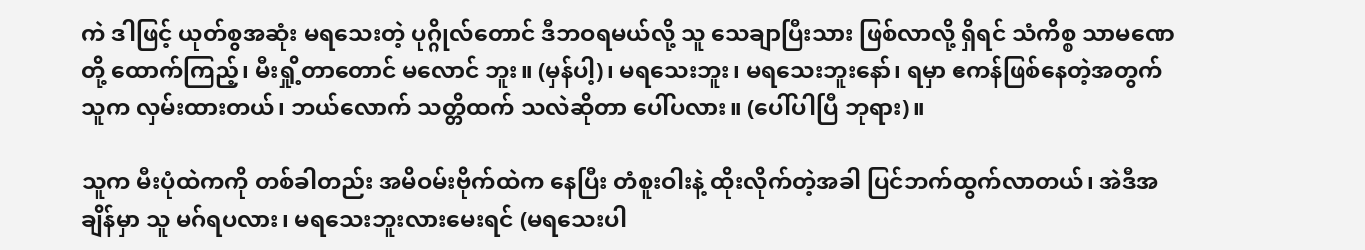ကဲ ဒါဖြင့် ယုတ်စွအဆုံး မရသေးတဲ့ ပုဂ္ဂိုလ်တောင် ဒီဘဝရမယ်လို့ သူ သေချာပြီးသား ဖြစ်လာလို့ ရှိရင် သံကိစ္စ သာမဏေတို့ ထောက်ကြည့်၊ မီးရှို့တာတောင် မလောင် ဘူး။ (မှန်ပါ့)၊ မရသေးဘူး၊ မရသေးဘူးနော်၊ ရမှာ ဧကန်ဖြစ်နေတဲ့အတွက် သူက လှမ်းထားတယ်၊ ဘယ်လောက် သတ္တိထက် သလဲဆိုတာ ပေါ်ပလား။ (ပေါ်ပါပြီ ဘုရား)။

သူက မီးပုံထဲကကို တစ်ခါတည်း အမိဝမ်းဗိုက်ထဲက နေပြီး တံစူးဝါးနဲ့ ထိုးလိုက်တဲ့အခါ ပြင်ဘက်ထွက်လာတယ်၊ အဲဒီအချိန်မှာ သူ မဂ်ရပလား၊ မရသေးဘူးလားမေးရင် (မရသေးပါ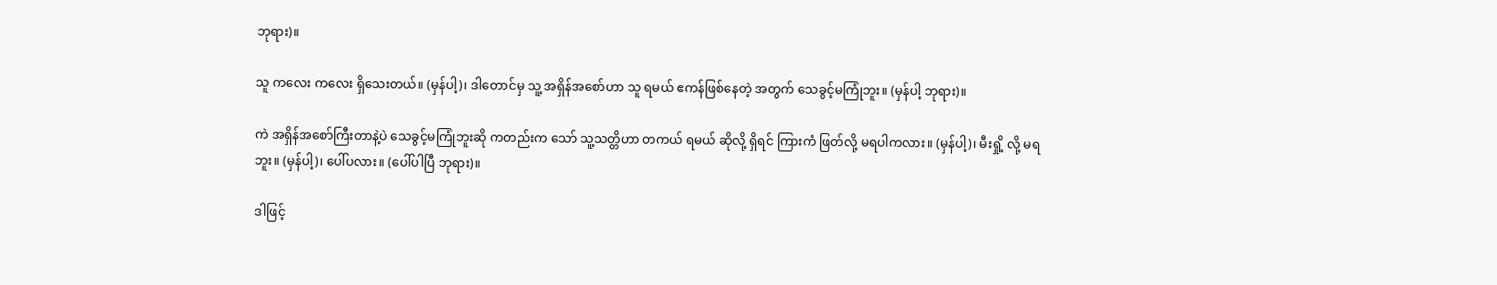ဘုရား)။

သူ ကလေး ကလေး ရှိသေးတယ်။ (မှန်ပါ့)၊ ဒါတောင်မှ သူ့ အရှိန်အစော်ဟာ သူ ရမယ် ဧကန်ဖြစ်နေတဲ့ အတွက် သေခွင့်မကြုံဘူး။ (မှန်ပါ့ ဘုရား)။

ကဲ အရှိန်အစော်ကြီးတာနဲ့ပဲ သေခွင့်မကြုံဘူးဆို ကတည်းက သော် သူ့သတ္တိဟာ တကယ် ရမယ် ဆိုလို့ ရှိရင် ကြားကံ ဖြတ်လို့ မရပါကလား။ (မှန်ပါ့)၊ မီးရှို့ လို့ မရဘူး။ (မှန်ပါ့)၊ ပေါ်ပလား။ (ပေါ်ပါပြီ ဘုရား)။

ဒါဖြင့်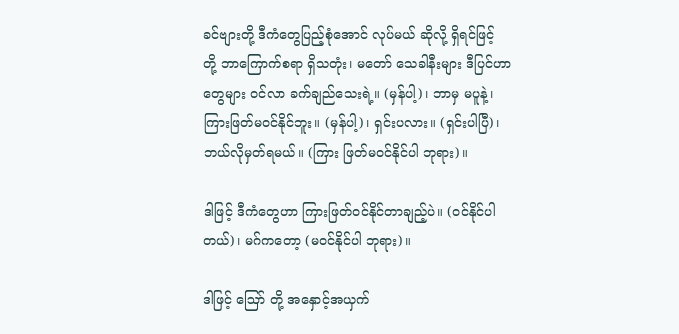ခင်ဗျားတို့ ဒီကံတွေပြည့်စုံအောင် လုပ်မယ် ဆိုလို့ ရှိရင်ဖြင့် တို့ ဘာကြောက်စရာ ရှိသတုံး၊ မတော် သေခါနီးများ ဒီပြင်ဟာတွေများ ဝင်လာ ခက်ချည်သေးရဲ့။ (မှန်ပါ့)၊ ဘာမှ မပူနဲ့၊ ကြားဖြတ်မဝင်နိုင်ဘူး။ (မှန်ပါ့)၊ ရှင်းပလား။ (ရှင်းပါပြီ)၊ ဘယ်လိုမှတ်ရမယ်။ (ကြား ဖြတ်မဝင်နိုင်ပါ ဘုရား)။

ဒါဖြင့် ဒီကံတွေဟာ ကြားဖြတ်ဝင်နိုင်တာချည့်ပဲ။ (ဝင်နိုင်ပါတယ်)၊ မဂ်ကတော့ (မဝင်နိုင်ပါ ဘုရား)။

ဒါဖြင့် ဪ တို့ အနှောင့်အယှက်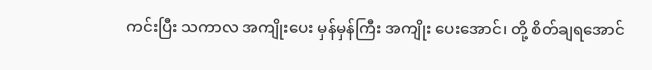ကင်းပြီး သကာလ အကျိုးပေး မှန်မှန်ကြီး အကျိုး ပေးအောင်၊ တို့ စိတ်ချရအောင်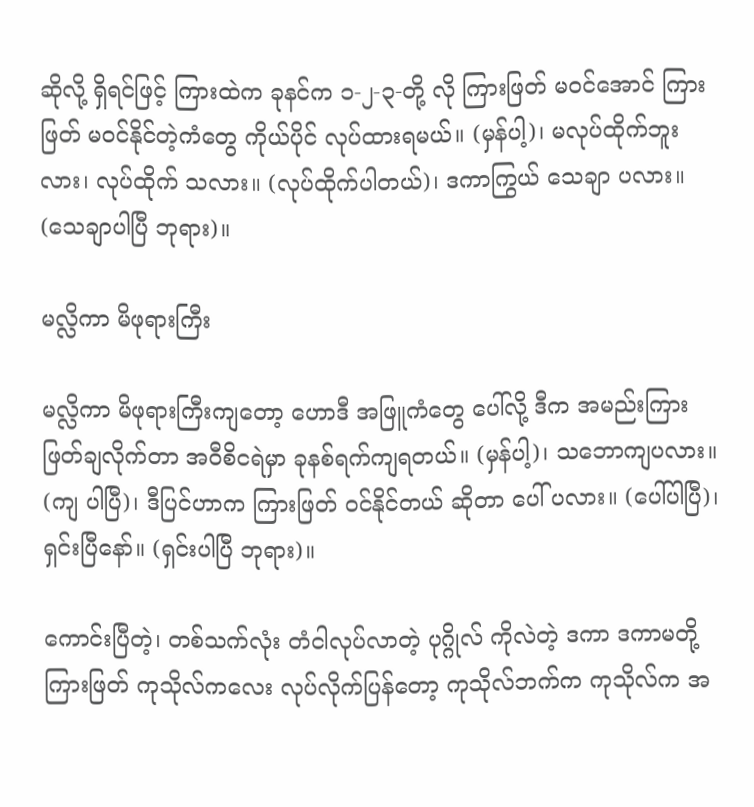ဆိုလို့ ရှိရင်ဖြင့် ကြားထဲက ခုနင်က ၁-၂-၃-တို့ လို ကြားဖြတ် မဝင်အောင် ကြားဖြတ် မဝင်နိုင်တဲ့ကံတွေ ကိုယ်ပိုင် လုပ်ထားရမယ်။ (မှန်ပါ့)၊ မလုပ်ထိုက်ဘူးလား၊ လုပ်ထိုက် သလား။ (လုပ်ထိုက်ပါတယ်)၊ ဒကာကြွယ် သေချာ ပလား။ (သေချာပါပြီ ဘုရား)။

မလ္လိကာ မိဖုရားကြီး

မလ္လိကာ မိဖုရားကြီးကျတော့ ဟောဒီ အဖြူကံတွေ ပေါ်လို့ ဒီက အမည်းကြားဖြတ်ချလိုက်တာ အဝီစိငရဲမှာ ခုနစ်ရက်ကျရတယ်။ (မှန်ပါ့)၊ သဘောကျပလား။ (ကျ ပါပြီ)၊ ဒီပြင်ဟာက ကြားဖြတ် ဝင်နိုင်တယ် ဆိုတာ ပေါ် ပလား။ (ပေါ်ပါပြီ)၊ ရှင်းပြီနော်။ (ရှင်းပါပြီ ဘုရား)။

ကောင်းပြီတဲ့၊ တစ်သက်လုံး တံငါလုပ်လာတဲ့ ပုဂ္ဂိုလ် ကိုလဲတဲ့ ဒကာ ဒကာမတို့ ကြားဖြတ် ကုသိုလ်ကလေး လုပ်လိုက်ပြန်တော့ ကုသိုလ်ဘက်က ကုသိုလ်က အ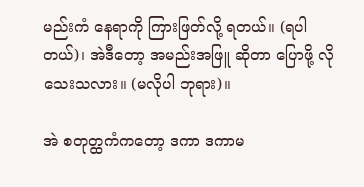မည်းကံ နေရာကို ကြားဖြတ်လို့ ရတယ်။ (ရပါတယ်)၊ အဲဒီတော့ အမည်းအဖြူ ဆိုတာ ပြောဖို့ လိုသေးသလား။ (မလိုပါ ဘုရား)။

အဲ စတုတ္ထကံကတော့ ဒကာ ဒကာမ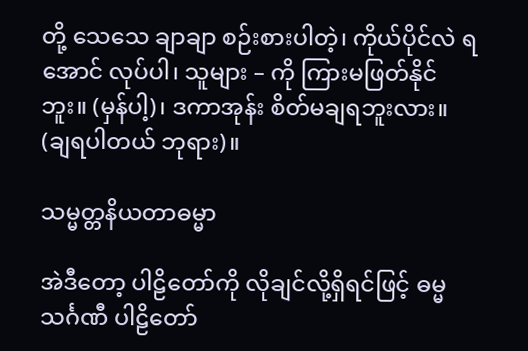တို့ သေသေ ချာချာ စဉ်းစားပါတဲ့၊ ကိုယ်ပိုင်လဲ ရအောင် လုပ်ပါ၊ သူများ – ကို ကြားမဖြတ်နိုင်ဘူး။ (မှန်ပါ့)၊ ဒကာအုန်း စိတ်မချရဘူးလား။ (ချရပါတယ် ဘုရား)။

သမ္မတ္တနိယတာဓမ္မာ

အဲဒီတော့ ပါဠိတော်ကို လိုချင်လို့ရှိရင်ဖြင့် ဓမ္မသင်္ဂဏီ ပါဠိတော်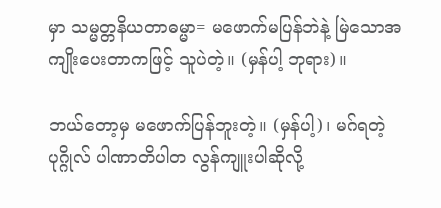မှာ သမ္မတ္တနိယတာဓမ္မာ= မဖောက်မပြန်ဘဲနဲ့ မြဲသောအကျိုးပေးတာကဖြင့် သူပဲတဲ့။ (မှန်ပါ့ ဘုရား)။

ဘယ်တော့မှ မဖောက်ပြန်ဘူးတဲ့။ (မှန်ပါ့)၊ မဂ်ရတဲ့ ပုဂ္ဂိုလ် ပါဏာတိပါတ လွန်ကျူးပါဆိုလို့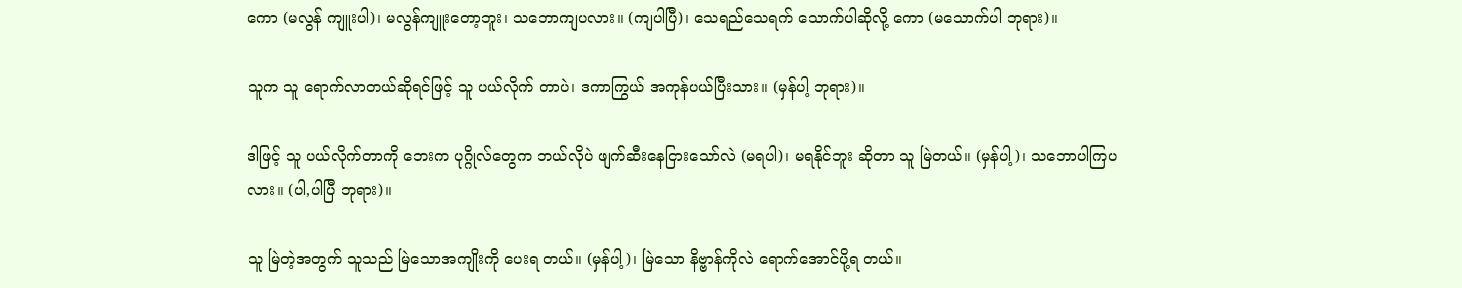ကော (မလွန် ကျူးပါ)၊ မလွန်ကျူးတော့ဘူး၊ သဘောကျပလား။ (ကျပါပြီ)၊ သေရည်သေရက် သောက်ပါဆိုလို့ ကော (မသောက်ပါ ဘုရား)။

သူက သူ ရောက်လာတယ်ဆိုရင်ဖြင့် သူ ပယ်လိုက် တာပဲ၊ ဒကာကြွယ် အကုန်ပယ်ပြီးသား။ (မှန်ပါ့ ဘုရား)။

ဒါဖြင့် သူ ပယ်လိုက်တာကို ဘေးက ပုဂ္ဂိုလ်တွေက ဘယ်လိုပဲ ဖျက်ဆီးနေငြားသော်လဲ (မရပါ)၊ မရနိုင်ဘူး ဆိုတာ သူ မြဲတယ်။ (မှန်ပါ့)၊ သဘောပါကြပလား။ (ပါ,ပါပြီ ဘုရား)။

သူ မြဲတဲ့အတွက် သူသည် မြဲသောအကျိုးကို ပေးရ တယ်။ (မှန်ပါ့)၊ မြဲသော နိဗ္ဗာန်ကိုလဲ ရောက်အောင်ပို့ရ တယ်။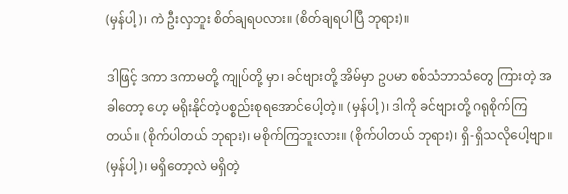(မှန်ပါ့)၊ ကဲ ဦးလှဘူး စိတ်ချရပလား။ (စိတ်ချရပါပြီ ဘုရား)။

ဒါဖြင့် ဒကာ ဒကာမတို့ ကျုပ်တို့ မှာ၊ ခင်ဗျားတို့ အိမ်မှာ ဥပမာ စစ်သံဘာသံတွေ ကြားတဲ့ အခါတော့ ဟေ့ မရိုးနိုင်တဲ့ပစ္စည်းစုရအောင်ပေါ့တဲ့။ (မှန်ပါ့)၊ ဒါကို ခင်ဗျားတို့ ဂရုစိုက်ကြတယ်။ (စိုက်ပါတယ် ဘုရား)၊ မစိုက်ကြဘူးလား။ (စိုက်ပါတယ် ဘုရား)၊ ရှိ-ရှိသလိုပေါ့ဗျာ။ (မှန်ပါ့)၊ မရှိတော့လဲ မရှိတဲ့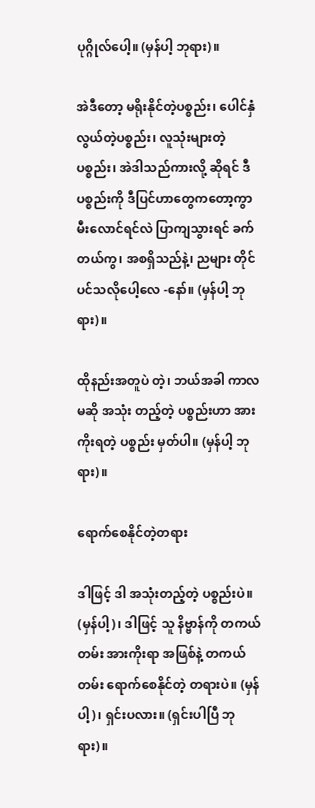ပုဂ္ဂိုလ်ပေါ့။ (မှန်ပါ့ ဘုရား)။

အဲဒီတော့ မရိုးနိုင်တဲ့ပစ္စည်း၊ ပေါင်နှံလွယ်တဲ့ပစ္စည်း၊ လူသုံးများတဲ့ပစ္စည်း၊ အဲဒါသည်ကားလို့ ဆိုရင် ဒီပစ္စည်းကို ဒီပြင်ဟာတွေကတော့ကွာ မီးလောင်ရင်လဲ ပြာကျသွားရင် ခက်တယ်ကွ၊ အစရှိသည်နဲ့၊ ညများ တိုင်ပင်သလိုပေါ့လေ -နော်။ (မှန်ပါ့ ဘုရား)။

ထိုနည်းအတူပဲ တဲ့၊ ဘယ်အခါ ကာလမဆို အသုံး တည့်တဲ့ ပစ္စည်းဟာ အားကိုးရတဲ့ ပစ္စည်း မှတ်ပါ။ (မှန်ပါ့ ဘုရား)။

ရောက်စေနိုင်တဲ့တရား

ဒါဖြင့် ဒါ အသုံးတည့်တဲ့ ပစ္စည်းပဲ။ (မှန်ပါ့)၊ ဒါဖြင့် သူ နိဗ္ဗာန်ကို တကယ်တမ်း အားကိုးရာ အဖြစ်နဲ့ တကယ် တမ်း ရောက်စေနိုင်တဲ့ တရားပဲ။ (မှန်ပါ့)၊ ရှင်းပလား။ (ရှင်းပါပြီ ဘုရား)။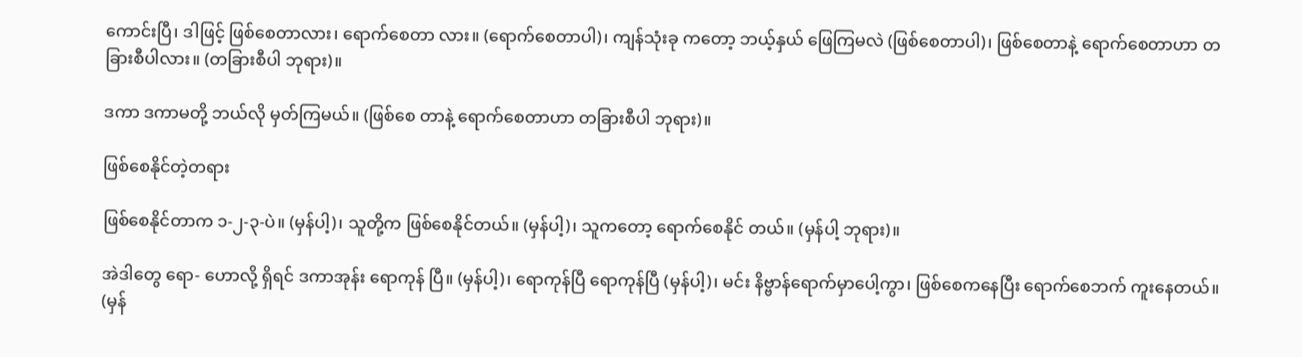ကောင်းပြီ၊ ဒါဖြင့် ဖြစ်စေတာလား၊ ရောက်စေတာ လား။ (ရောက်စေတာပါ)၊ ကျန်သုံးခု ကတော့ ဘယ့်နှယ် ဖြေကြမလဲ (ဖြစ်စေတာပါ)၊ ဖြစ်စေတာနဲ့ ရောက်စေတာဟာ တခြားစီပါလား။ (တခြားစီပါ ဘုရား)။

ဒကာ ဒကာမတို့ ဘယ်လို မှတ်ကြမယ်။ (ဖြစ်စေ တာနဲ့ ရောက်စေတာဟာ တခြားစီပါ ဘုရား)။

ဖြစ်စေနိုင်တဲ့တရား

ဖြစ်စေနိုင်တာက ၁-၂-၃-ပဲ။ (မှန်ပါ့)၊ သူတို့က ဖြစ်စေနိုင်တယ်။ (မှန်ပါ့)၊ သူကတော့ ရောက်စေနိုင် တယ်။ (မှန်ပါ့ ဘုရား)။

အဲဒါတွေ ရော- ဟောလို့ ရှိရင် ဒကာအုန်း ရောကုန် ပြီ။ (မှန်ပါ့)၊ ရောကုန်ပြီ ရောကုန်ပြီ (မှန်ပါ့)၊ မင်း နိဗ္ဗာန်ရောက်မှာပေါ့ကွာ၊ ဖြစ်စေကနေပြီး ရောက်စေဘက် ကူးနေတယ်။ (မှန်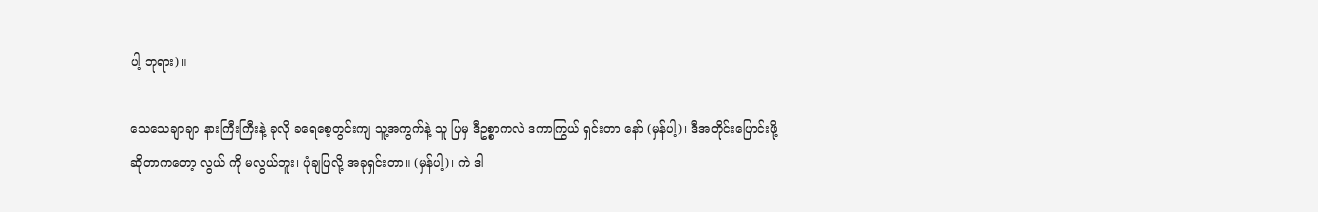ပါ့ ဘုရား)။

သေသေချာချာ နားကြီးကြီးနဲ့ ခုလို ခရေစေ့တွင်းကျ သူ့အကွက်နဲ့ သူ ပြမှ ဒီဥစ္စာကလဲ ဒကာကြွယ် ရှင်းတာ နော် (မှန်ပါ့)၊ ဒီအတိုင်းပြောင်းဖို့ ဆိုတာကတော့ လွယ် ကို မလွယ်ဘူး၊ ပုံချပြလို့ အခုရှင်းတာ။ (မှန်ပါ့)၊ ကဲ ဒါ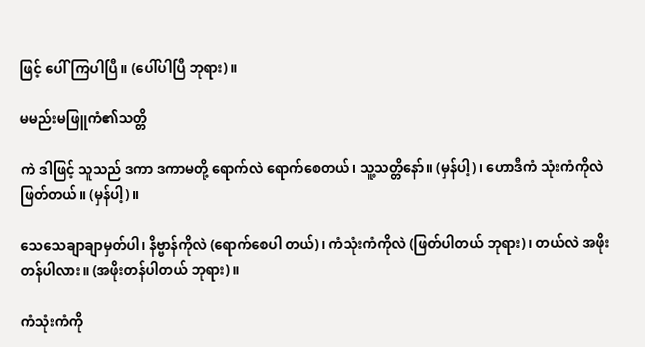ဖြင့် ပေါ်ကြပါပြီ။ (ပေါ်ပါပြီ ဘုရား)။

မမည်းမဖြူကံ၏သတ္တိ

ကဲ ဒါဖြင့် သူသည် ဒကာ ဒကာမတို့ ရောက်လဲ ရောက်စေတယ်၊ သူ့သတ္တိနော်။ (မှန်ပါ့)၊ ဟောဒီကံ သုံးကံကိုလဲ ဖြတ်တယ်။ (မှန်ပါ့)။

သေသေချာချာမှတ်ပါ၊ နိဗ္ဗာန်ကိုလဲ (ရောက်စေပါ တယ်)၊ ကံသုံးကံကိုလဲ (ဖြတ်ပါတယ် ဘုရား)၊ တယ်လဲ အဖိုးတန်ပါလား။ (အဖိုးတန်ပါတယ် ဘုရား)။

ကံသုံးကံကို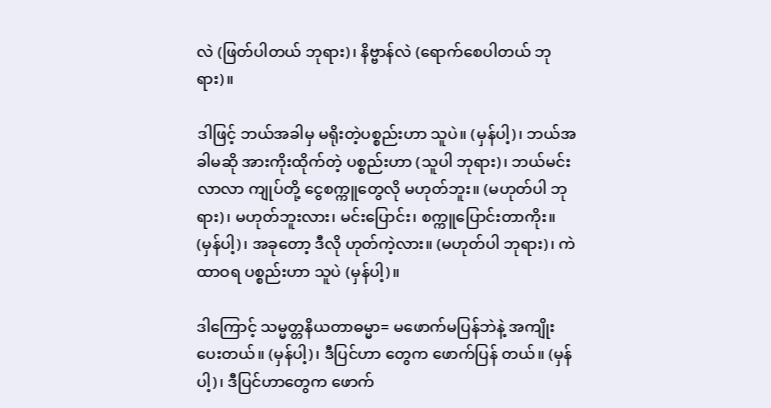လဲ (ဖြတ်ပါတယ် ဘုရား)၊ နိဗ္ဗာန်လဲ (ရောက်စေပါတယ် ဘုရား)။

ဒါဖြင့် ဘယ်အခါမှ မရိုးတဲ့ပစ္စည်းဟာ သူပဲ။ (မှန်ပါ့)၊ ဘယ်အခါမဆို အားကိုးထိုက်တဲ့ ပစ္စည်းဟာ (သူပါ ဘုရား)၊ ဘယ်မင်းလာလာ ကျုပ်တို့ ငွေစက္ကူတွေလို မဟုတ်ဘူး။ (မဟုတ်ပါ ဘုရား)၊ မဟုတ်ဘူးလား၊ မင်းပြောင်း၊ စက္ကူပြောင်းတာကိုး။ (မှန်ပါ့)၊ အခုတော့ ဒီလို ဟုတ်ကဲ့လား။ (မဟုတ်ပါ ဘုရား)၊ ကဲ ထာဝရ ပစ္စည်းဟာ သူပဲ (မှန်ပါ့)။

ဒါကြောင့် သမ္မတ္တနိယတာဓမ္မာ= မဖောက်မပြန်ဘဲနဲ့ အကျိုးပေးတယ်။ (မှန်ပါ့)၊ ဒီပြင်ဟာ တွေက ဖောက်ပြန် တယ်။ (မှန်ပါ့)၊ ဒီပြင်ဟာတွေက ဖောက်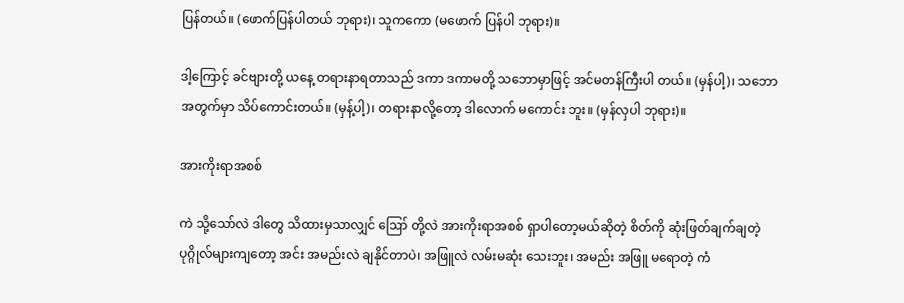ပြန်တယ်။ (ဖောက်ပြန်ပါတယ် ဘုရား)၊ သူကကော (မဖောက် ပြန်ပါ ဘုရား)။

ဒါ့ကြောင့် ခင်ဗျားတို့ ယနေ့ တရားနာရတာသည် ဒကာ ဒကာမတို့ သဘောမှာဖြင့် အင်မတန်ကြီးပါ တယ်။ (မှန်ပါ့)၊ သဘောအတွက်မှာ သိပ်ကောင်းတယ်။ (မှန့်ပါ့)၊ တရားနာလို့တော့ ဒါလောက် မကောင်း ဘူး။ (မှန်လှပါ ဘုရား)။

အားကိုးရာအစစ်

ကဲ သို့သော်လဲ ဒါတွေ သိထားမှသာလျှင် ဪ တို့လဲ အားကိုးရာအစစ် ရှာပါတော့မယ်ဆိုတဲ့ စိတ်ကို ဆုံးဖြတ်ချက်ချတဲ့ ပုဂ္ဂိုလ်များကျတော့ အင်း အမည်းလဲ ချနိုင်တာပဲ၊ အဖြူလဲ လမ်းမဆုံး သေးဘူး၊ အမည်း အဖြူ မရောတဲ့ ကံ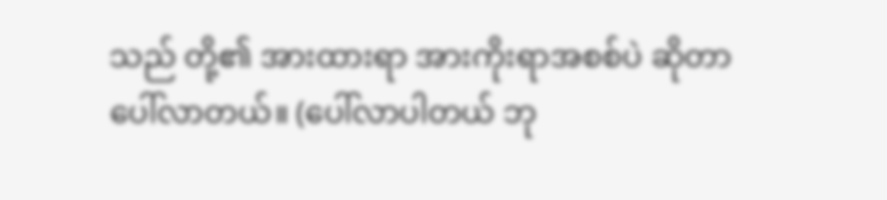သည် တို့၏ အားထားရာ အားကိုးရာအစစ်ပဲ ဆိုတာ ပေါ်လာတယ်။ (ပေါ်လာပါတယ် ဘု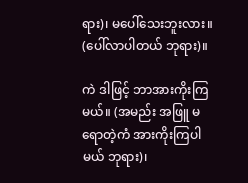ရား)၊ မပေါ်သေးဘူးလား။ (ပေါ်လာပါတယ် ဘုရား)။

ကဲ ဒါဖြင့် ဘာအားကိုးကြမယ်။ (အမည်း အဖြူ မရောတဲ့ကံ အားကိုးကြပါမယ် ဘုရား)၊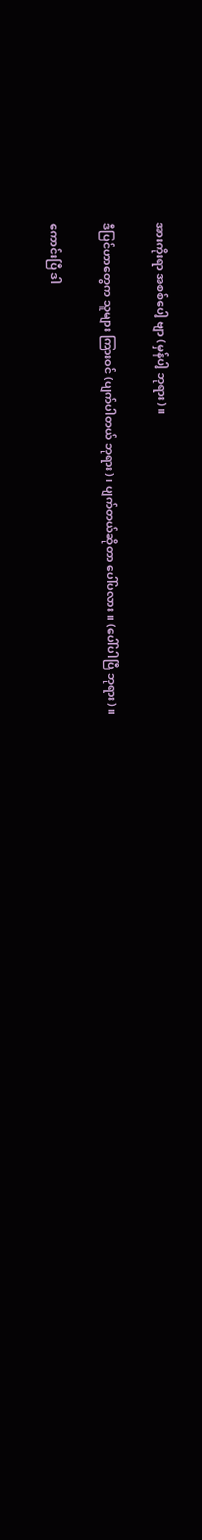အားကိုးရာ အစစ်ပေါ့ ဗျာ (မှန်ပါ့ ဘုရား)။

ဒီပြင်ဟာတွေက သူများ ကြားဝင် (ပျက်ပါတယ် ဘုရား)၊ ပျက်တယ်ဆိုတာ ပေါ်ပလား။ (ပေါ်ပါပြီ ဘုရား)။

ကောင်းပြီ ဒါ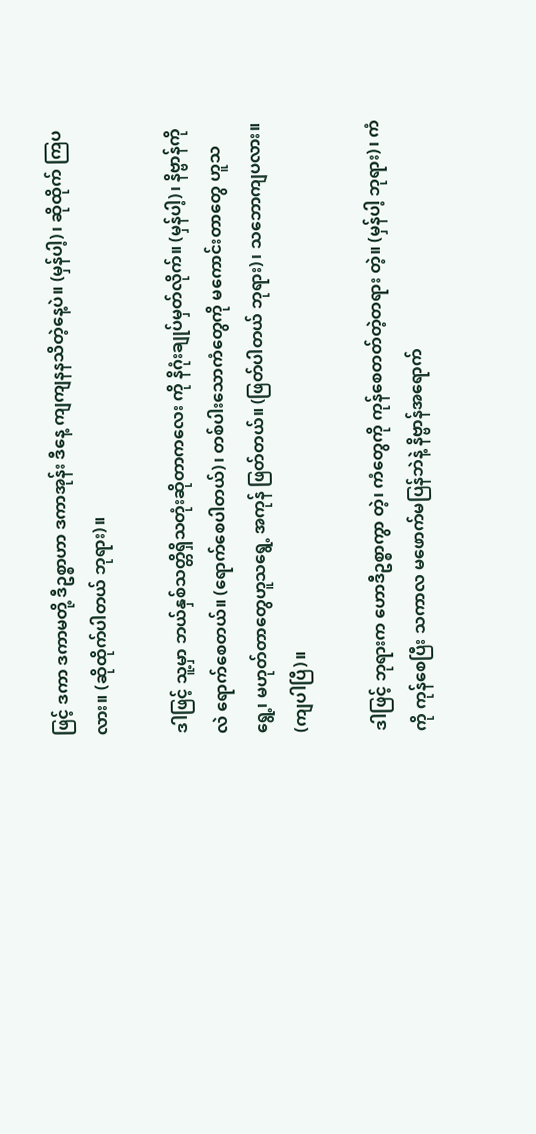ဖြင့် ဒကာ ဒကာမတို့ ဒီဥစ္စာဟာ ဒကာအုန်း ဒီနေ့ ကျကျနနသိတဲ့နေ့ပဲ။ (မှန်ပါ့)၊ ဆိုထိုက် ကြပလား။ (ဆိုထိုက်ပါတယ် ဘုရား)။

ဒါဖြင့် သူ့မှာ ဘယ်နှစ်သတ္တိရှိသတုံးဆိုတာကလေး ကို နိဂုံးချုပ်မှတ်လိုက်။ (မှန်ပါ့)၊ နိဗ္ဗာန်ကိုလဲ ရောက်စေတယ်။ (ရောက်စေပါတယ်)၊ တစ်ပါးသောကံတွေကို မကောင်းတာတွေ ဟူသရွေ့၊ မဟုတ်တာတွေဟူသရွေ့ အကုန် ဖြတ်တယ်။ (ဖြတ်ပါတယ် ဘုရား)၊ သဘောကျပလား။ (ကျပါပြီ)။

ဒါဖြင့် ဘုရားက ဟောဒီဥစ္စာကွာ တဲ့၊ ကံတွေကို ကုန်စေတတ်တဲ့တရား တဲ့။ (မှန်ပါ့ ဘုရား)၊ ကံကို ကုန်စေပြီး သကာလ မဖောက်မပြန်ဘဲနဲ့ နိဗ္ဗာန်အရောက်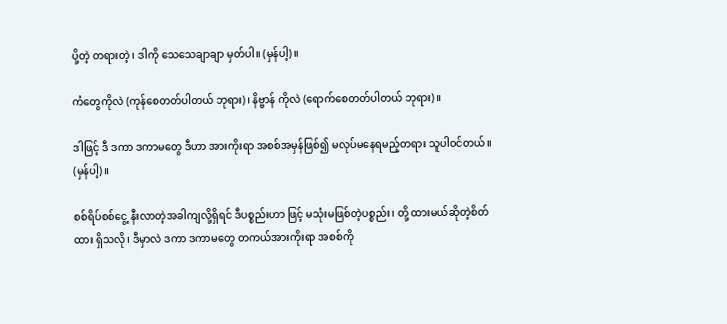ပို့တဲ့ တရားတဲ့၊ ဒါကို သေသေချာချာ မှတ်ပါ။ (မှန်ပါ့)။

ကံတွေကိုလဲ (ကုန်စေတတ်ပါတယ် ဘုရား)၊ နိဗ္ဗာန် ကိုလဲ (ရောက်စေတတ်ပါတယ် ဘုရား)။

ဒါဖြင့် ဒီ ဒကာ ဒကာမတွေ ဒီဟာ အားကိုးရာ အစစ်အမှန်ဖြစ်၍ မလုပ်မနေရမည့်တရား သူပါဝင်တယ်။ (မှန်ပါ့)။

စစ်ရိပ်စစ်ငွေ့ နီးလာတဲ့အခါကျလို့ရှိရင် ဒီပစ္စည်းဟာ ဖြင့် မသုံးမဖြစ်တဲ့ပစ္စည်း၊ တို့ ထားမယ်ဆိုတဲ့စိတ်ထား ရှိသလို၊ ဒီမှာလဲ ဒကာ ဒကာမတွေ တကယ်အားကိုးရာ အစစ်ကို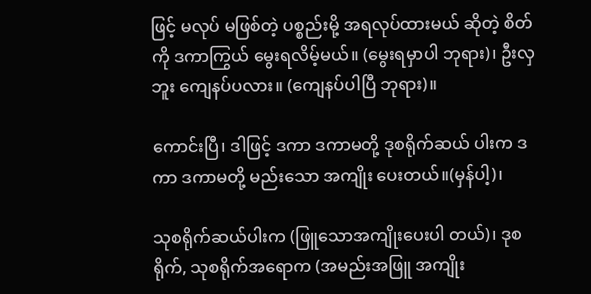ဖြင့် မလုပ် မဖြစ်တဲ့ ပစ္စည်းမို့ အရလုပ်ထားမယ် ဆိုတဲ့ စိတ်ကို ဒကာကြွယ် မွေးရလိမ့်မယ်။ (မွေးရမှာပါ ဘုရား)၊ ဦးလှဘူး ကျေနပ်ပလား။ (ကျေနပ်ပါပြီ ဘုရား)။

ကောင်းပြီ၊ ဒါဖြင့် ဒကာ ဒကာမတို့ ဒုစရိုက်ဆယ် ပါးက ဒကာ ဒကာမတို့ မည်းသော အကျိုး ပေးတယ်။(မှန်ပါ့)၊

သုစရိုက်ဆယ်ပါးက (ဖြူသောအကျိုးပေးပါ တယ်)၊ ဒုစရိုက်, သုစရိုက်အရောက (အမည်းအဖြူ အကျိုး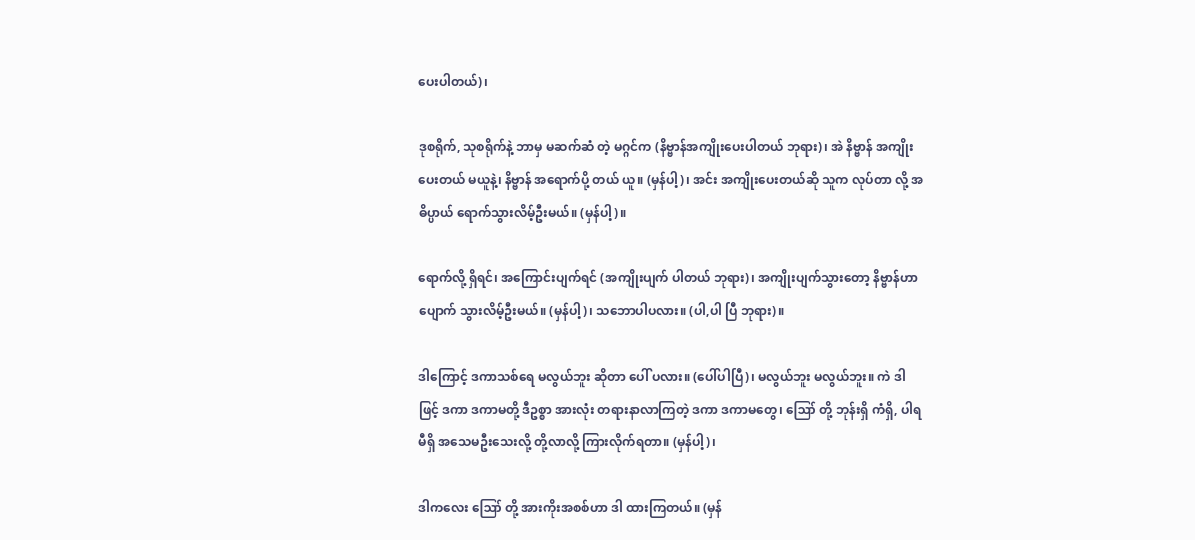ပေးပါတယ်)၊

ဒုစရိုက်, သုစရိုက်နဲ့ ဘာမှ မဆက်ဆံ တဲ့ မဂ္ဂင်က (နိဗ္ဗာန်အကျိုးပေးပါတယ် ဘုရား)၊ အဲ နိဗ္ဗာန် အကျိုးပေးတယ် မယူနဲ့၊ နိဗ္ဗာန် အရောက်ပို့ တယ် ယူ။ (မှန်ပါ့)၊ အင်း အကျိုးပေးတယ်ဆို သူက လုပ်တာ လို့ အဓိပ္ပာယ် ရောက်သွားလိမ့်ဦးမယ်။ (မှန်ပါ့)။

ရောက်လို့ ရှိရင်၊ အကြောင်းပျက်ရင် (အကျိုးပျက် ပါတယ် ဘုရား)၊ အကျိုးပျက်သွားတော့ နိဗ္ဗာန်ဟာ ပျောက် သွားလိမ့်ဦးမယ်။ (မှန်ပါ့)၊ သဘောပါပလား။ (ပါ,ပါ ပြီ ဘုရား)။

ဒါကြောင့် ဒကာသစ်ရေ မလွယ်ဘူး ဆိုတာ ပေါ် ပလား။ (ပေါ်ပါပြီ)၊ မလွယ်ဘူး မလွယ်ဘူး။ ကဲ ဒါဖြင့် ဒကာ ဒကာမတို့ ဒီဥစ္စာ အားလုံး တရားနာလာကြတဲ့ ဒကာ ဒကာမတွေ၊ ဪ တို့ ဘုန်းရှိ ကံရှိ, ပါရမီရှိ အသေမဦးသေးလို့ တို့လာလို့ ကြားလိုက်ရတာ။ (မှန်ပါ့)၊

ဒါကလေး ဪ တို့ အားကိုးအစစ်ဟာ ဒါ ထားကြတယ်။ (မှန်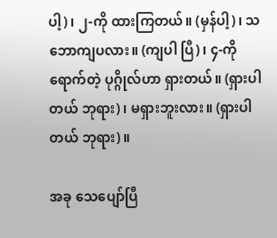ပါ့)၊ ၂-ကို ထားကြတယ်။ (မှန်ပါ့)၊ သဘောကျပလား။ (ကျပါ ပြီ)၊ ၄-ကိုရောက်တဲ့ ပုဂ္ဂိုလ်ဟာ ရှားတယ်။ (ရှားပါ တယ် ဘုရား)၊ မရှားဘူးလား။ (ရှားပါတယ် ဘုရား)။

အခု သေပျော်ပြီ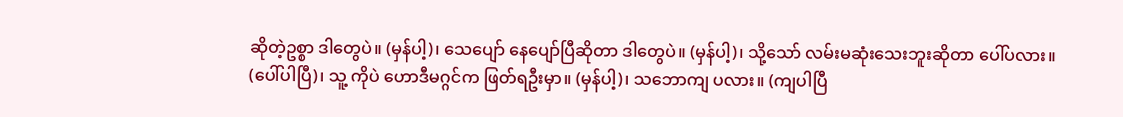ဆိုတဲ့ဥစ္စာ ဒါတွေပဲ။ (မှန်ပါ့)၊ သေပျော် နေပျော်ပြီဆိုတာ ဒါတွေပဲ။ (မှန်ပါ့)၊ သို့သော် လမ်းမဆုံးသေးဘူးဆိုတာ ပေါ်ပလား။ (ပေါ်ပါပြီ)၊ သူ့ ကိုပဲ ဟောဒီမဂ္ဂင်က ဖြတ်ရဦးမှာ။ (မှန်ပါ့)၊ သဘောကျ ပလား။ (ကျပါပြီ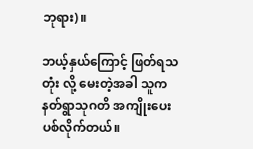ဘုရား)။

ဘယ့်နှယ်ကြောင့် ဖြတ်ရသတုံး လို့ မေးတဲ့အခါ သူက နတ်ရွာသုဂတိ အကျိုးပေး ပစ်လိုက်တယ်။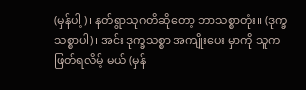(မှန်ပါ့)၊ နတ်ရွာသုဂတိဆိုတော့ ဘာသစ္စာတုံး။ (ဒုက္ခသစ္စာပါ)၊ အင်း ဒုက္ခသစ္စာ အကျိုးပေး မှာကို သူက ဖြတ်ရလိမ့် မယ် (မှန်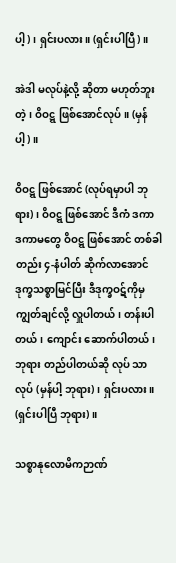ပါ့)၊ ရှင်းပလား။ (ရှင်းပါပြီ)။

အဲဒါ မလုပ်နဲ့လို့ ဆိုတာ မဟုတ်ဘူး တဲ့၊ ဝိဝဋ္ဋ ဖြစ်အောင်လုပ်။ (မှန်ပါ့)။

ဝိဝဋ္ဋ ဖြစ်အောင် (လုပ်ရမှာပါ ဘုရား)၊ ဝိဝဋ္ဋ ဖြစ်အောင် ဒီကံ ဒကာ ဒကာမတွေ ဝိဝဋ္ဋ ဖြစ်အောင် တစ်ခါတည်း ၄-နံပါတ် ဆိုက်လာအောင် ဒုက္ခသစ္စာမြင်ပြီး ဒီဒုက္ခဝဋ်ကိုမှ ကျွတ်ချင်လို့ လှူပါတယ်၊ တန်းပါတယ်၊ ကျောင်း ဆောက်ပါတယ်၊ ဘုရား တည်ပါတယ်ဆို လုပ် သာလုပ် (မှန်ပါ့ ဘုရား)၊ ရှင်းပလား။ (ရှင်းပါပြီ ဘုရား)။

သစ္စာနုလောမိကဉာဏ်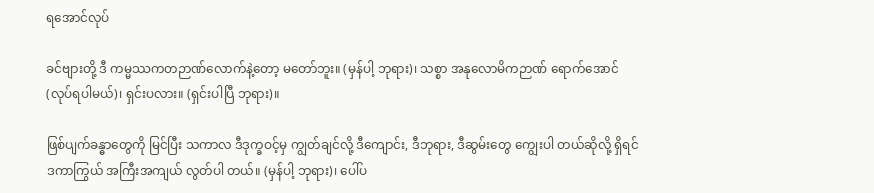ရအောင်လုပ်

ခင်ဗျားတို့ ဒီ ကမ္မဿကတဉာဏ်လောက်နဲ့တော့ မတော်ဘူး။ (မှန်ပါ့ ဘုရား)၊ သစ္စာ အနုလောမိကဉာဏ် ရောက်အောင် (လုပ်ရပါမယ်)၊ ရှင်းပလား။ (ရှင်းပါပြီ ဘုရား)။

ဖြစ်ပျက်ခန္ဓာတွေကို မြင်ပြီး သကာလ ဒီဒုက္ခဝင့်မှ ကျွတ်ချင်လို့ ဒီကျောင်း, ဒီဘုရား, ဒီဆွမ်းတွေ ကျွေးပါ တယ်ဆိုလို့ ရှိရင် ဒကာကြွယ် အကြီးအကျယ် လွတ်ပါ တယ်။ (မှန်ပါ့ ဘုရား)၊ ပေါ်ပ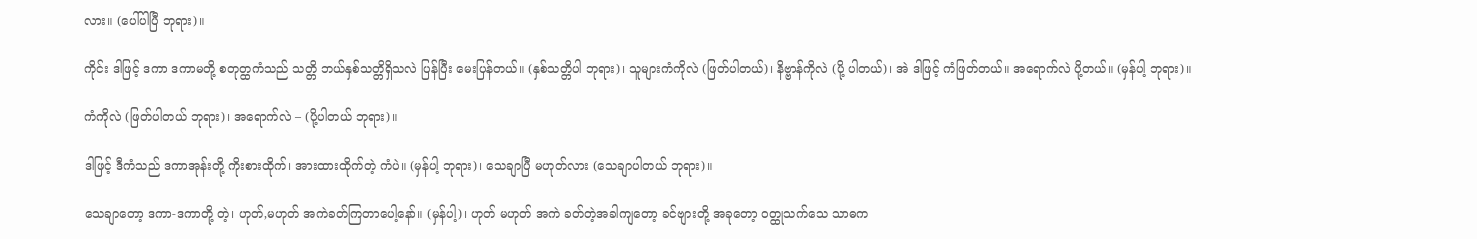လား။ (ပေါ်ပါပြီ ဘုရား)။

ကိုင်း ဒါဖြင့် ဒကာ ဒကာမတို့ စတုတ္ထကံသည် သတ္တိ ဘယ်နှစ်သတ္တိရှိသလဲ ပြန်ပြီး မေးပြန်တယ်။ (နှစ်သတ္တိပါ ဘုရား)၊ သူများကံကိုလဲ (ဖြတ်ပါတယ်)၊ နိဗ္ဗာန်ကိုလဲ (ပို့ ပါတယ်)၊ အဲ ဒါဖြင့် ကံဖြတ်တယ်။ အရောက်လဲ ပို့တယ်။ (မှန်ပါ့ ဘုရား)။

ကံကိုလဲ (ဖြတ်ပါတယ် ဘုရား)၊ အရောက်လဲ – (ပို့ပါတယ် ဘုရား)။

ဒါဖြင့် ဒီကံသည် ဒကာအုန်းတို့ ကိုးစားထိုက်၊ အားထားထိုက်တဲ့ ကံပဲ။ (မှန်ပါ့ ဘုရား)၊ သေချာပြီ မဟုတ်လား (သေချာပါတယ် ဘုရား)။

သေချာတော့ ဒကာ-ဒကာတို့ တဲ့၊ ဟုတ်,မဟုတ် အကဲခတ်ကြတာပေါ့နော်။ (မှန်ပါ့)၊ ဟုတ် မဟုတ် အကဲ ခတ်တဲ့အခါကျတော့ ခင်ဗျားတို့ အခုတော့ ဝတ္ထုသက်သေ သာဓက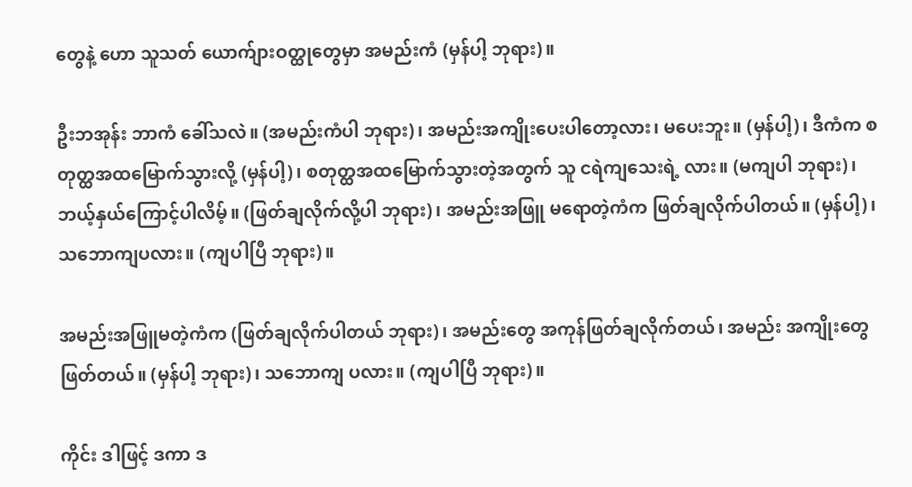တွေနဲ့ ဟော သူသတ် ယောက်ျားဝတ္ထုတွေမှာ အမည်းကံ (မှန်ပါ့ ဘုရား)။

ဦးဘအုန်း ဘာကံ ခေါ်သလဲ။ (အမည်းကံပါ ဘုရား)၊ အမည်းအကျိုးပေးပါတော့လား၊ မပေးဘူး။ (မှန်ပါ့)၊ ဒီကံက စတုတ္ထအထမြောက်သွားလို့ (မှန်ပါ့)၊ စတုတ္ထအထမြောက်သွားတဲ့အတွက် သူ ငရဲကျသေးရဲ့ လား။ (မကျပါ ဘုရား)၊ ဘယ့်နှယ်ကြောင့်ပါလိမ့်။ (ဖြတ်ချလိုက်လို့ပါ ဘုရား)၊ အမည်းအဖြူ မရောတဲ့ကံက ဖြတ်ချလိုက်ပါတယ်။ (မှန်ပါ့)၊ သဘောကျပလား။ (ကျပါပြီ ဘုရား)။

အမည်းအဖြူမတဲ့ကံက (ဖြတ်ချလိုက်ပါတယ် ဘုရား)၊ အမည်းတွေ အကုန်ဖြတ်ချလိုက်တယ်၊ အမည်း အကျိုးတွေဖြတ်တယ်။ (မှန်ပါ့ ဘုရား)၊ သဘောကျ ပလား။ (ကျပါပြီ ဘုရား)။

ကိုင်း ဒါဖြင့် ဒကာ ဒ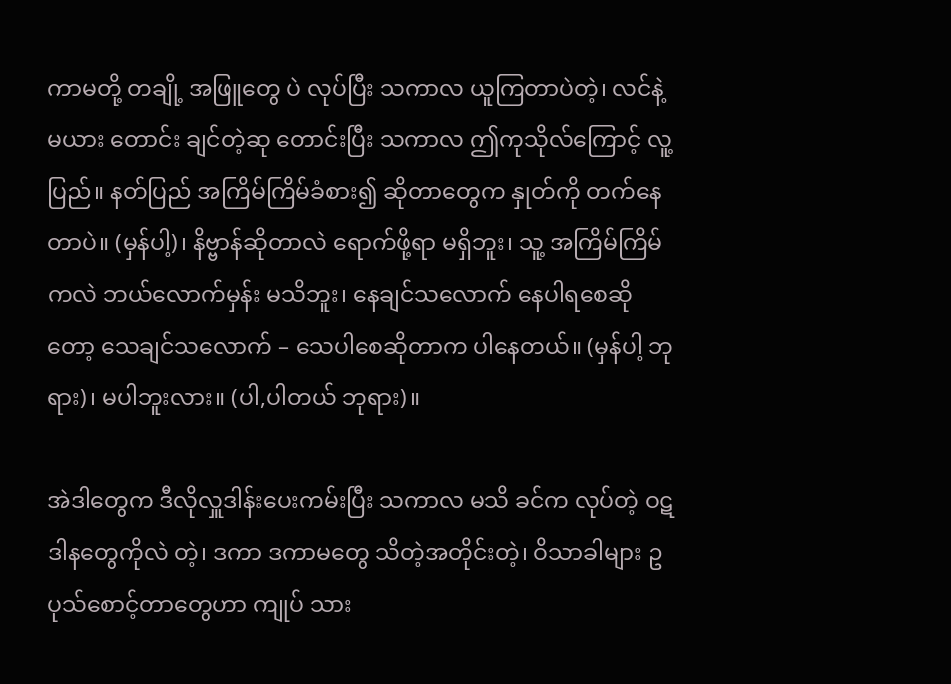ကာမတို့ တချို့ အဖြူတွေ ပဲ လုပ်ပြီး သကာလ ယူကြတာပဲတဲ့၊ လင်နဲ့မယား တောင်း ချင်တဲ့ဆု တောင်းပြီး သကာလ ဤကုသိုလ်ကြောင့် လူ့ပြည်။ နတ်ပြည် အကြိမ်ကြိမ်ခံစား၍ ဆိုတာတွေက နှုတ်ကို တက်နေတာပဲ။ (မှန်ပါ့)၊ နိဗ္ဗာန်ဆိုတာလဲ ရောက်ဖို့ရာ မရှိဘူး၊ သူ့ အကြိမ်ကြိမ်ကလဲ ဘယ်လောက်မှန်း မသိဘူး၊ နေချင်သလောက် နေပါရစေဆိုတော့ သေချင်သလောက် – သေပါစေဆိုတာက ပါနေတယ်။ (မှန်ပါ့ ဘုရား)၊ မပါဘူးလား။ (ပါ,ပါတယ် ဘုရား)။

အဲဒါတွေက ဒီလိုလှူဒါန်းပေးကမ်းပြီး သကာလ မသိ ခင်က လုပ်တဲ့ ဝဋဒါနတွေကိုလဲ တဲ့၊ ဒကာ ဒကာမတွေ သိတဲ့အတိုင်းတဲ့၊ ဝိသာခါများ ဥပုသ်စောင့်တာတွေဟာ ကျုပ် သား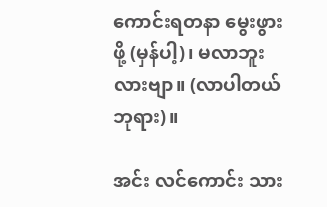ကောင်းရတနာ မွေးဖွားဖို့ (မှန်ပါ့)၊ မလာဘူးလားဗျာ။ (လာပါတယ် ဘုရား)။

အင်း လင်ကောင်း သား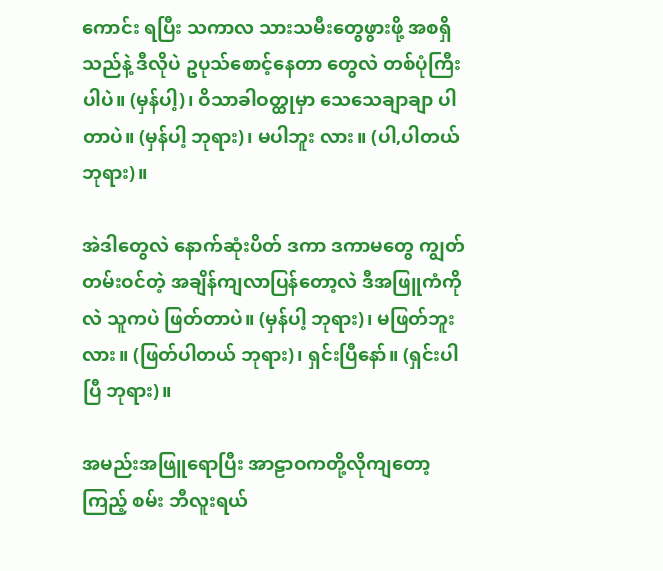ကောင်း ရပြီး သကာလ သားသမီးတွေဖွားဖို့ အစရှိသည်နဲ့ ဒီလိုပဲ ဥပုသ်စောင့်နေတာ တွေလဲ တစ်ပုံကြီးပါပဲ။ (မှန်ပါ့)၊ ဝိသာခါဝတ္ထုမှာ သေသေချာချာ ပါတာပဲ။ (မှန်ပါ့ ဘုရား)၊ မပါဘူး လား။ (ပါ,ပါတယ် ဘုရား)။

အဲဒါတွေလဲ နောက်ဆုံးပိတ် ဒကာ ဒကာမတွေ ကျွတ်တမ်းဝင်တဲ့ အချိန်ကျလာပြန်တော့လဲ ဒီအဖြူကံကိုလဲ သူကပဲ ဖြတ်တာပဲ။ (မှန်ပါ့ ဘုရား)၊ မဖြတ်ဘူးလား။ (ဖြတ်ပါတယ် ဘုရား)၊ ရှင်းပြီနော်။ (ရှင်းပါပြီ ဘုရား)။

အမည်းအဖြူရောပြီး အာဠာဝကတို့လိုကျတော့ ကြည့် စမ်း ဘီလူးရယ်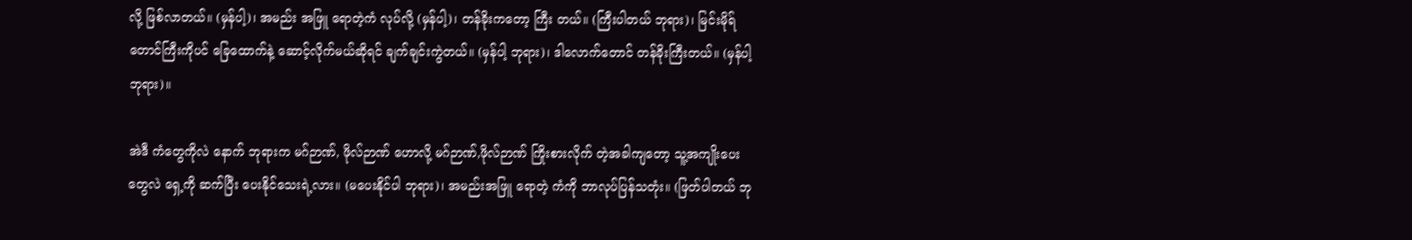လို့ ဖြစ်လာတယ်။ (မှန်ပါ့)၊ အမည်း အဖြူ ရောတဲ့ကံ လုပ်လို့ (မှန်ပါ့)၊ တန်ခိုးကတော့ ကြီး တယ်။ (ကြီးပါတယ် ဘုရား)၊ မြင်းမိုရ်တောင်ကြီးကိုပင် ခြေထောက်နဲ့ ဆောင့်လိုက်မယ်ဆိုရင် ချက်ချင်းကွဲတယ်။ (မှန်ပါ့ ဘုရား)၊ ဒါလောက်တောင် တန်ခိုးကြီးတယ်။ (မှန်ပါ့ ဘုရား)။

အဲဒီ ကံတွေကိုလဲ နောက် ဘုရားက မဂ်ဉာဏ်, ဖိုလ်ဉာဏ် ဟောလို့ မဂ်ဉာဏ်,ဖိုလ်ဉာဏ် ကြိုးစားလိုက် တဲ့အခါကျတော့ သူ့အကျိုးပေးတွေလဲ ရှေ့ကို ဆက်ပြီး ပေးနိုင်သေးရဲ့လား။ (မပေးနိုင်ပါ ဘုရား)၊ အမည်းအဖြူ ရောတဲ့ ကံကို ဘာလုပ်ပြန်သတုံး။ (ဖြတ်ပါတယ် ဘု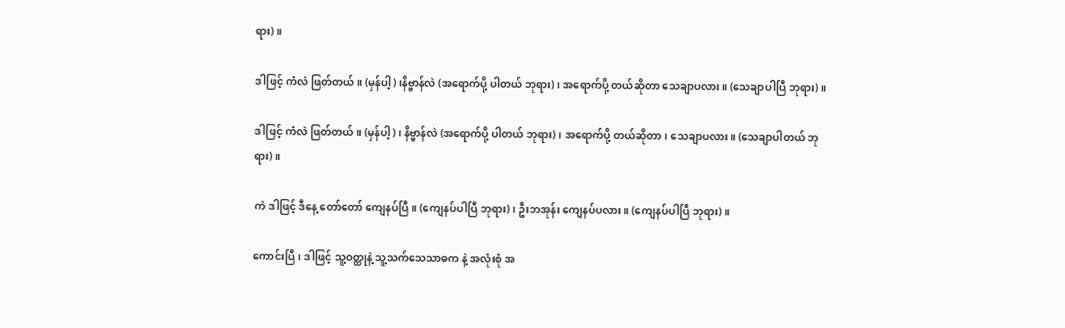ရား)။

ဒါဖြင့် ကံလဲ ဖြတ်တယ်။ (မှန်ပါ့)၊နိဗ္ဗာန်လဲ (အရောက်ပို့ ပါတယ် ဘုရား)၊ အရောက်ပို့ တယ်ဆိုတာ သေချာပလား။ (သေချာပါပြီ ဘုရား)။

ဒါဖြင့် ကံလဲ ဖြတ်တယ်။ (မှန်ပါ့)၊ နိဗ္ဗာန်လဲ (အရောက်ပို့ ပါတယ် ဘုရား)၊ အရောက်ပို့ တယ်ဆိုတာ၊ သေချာပလား။ (သေချာပါတယ် ဘုရား)။

ကဲ ဒါဖြင့် ဒီနေ့ တော်တော် ကျေနပ်ပြီ။ (ကျေနပ်ပါပြီ ဘုရား)၊ ဦးဘအုန်း ကျေနပ်ပလား။ (ကျေနပ်ပါပြီ ဘုရား)။

ကောင်းပြီ၊ ဒါဖြင့် သူ့ဝတ္ထုနဲ့ သူ့သက်သေသာဓက နဲ့ အလုံးစုံ အ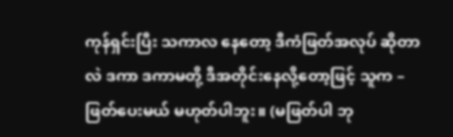ကုန်ရှင်းပြီး သကာလ နေတော့ ဒီကံဖြတ်အလုပ် ဆိုတာလဲ ဒကာ ဒကာမတို့ ဒီအတိုင်းနေလို့တော့ဖြင့် သူက – ဖြတ်ပေးမယ် မဟုတ်ပါဘူး။ (မဖြတ်ပါ ဘု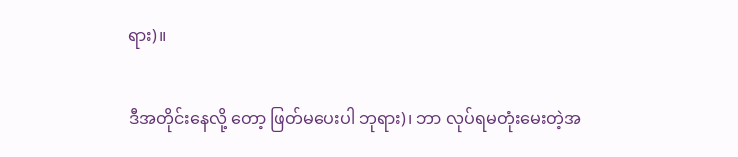ရား)။

ဒီအတိုင်းနေလို့ တော့ ဖြတ်မပေးပါ ဘုရား)၊ ဘာ လုပ်ရမတုံးမေးတဲ့အ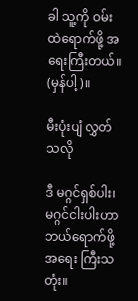ခါ သူ့ကို ဝမ်းထဲရောက်ဖို့ အရေးကြီးတယ်။ (မှန်ပါ့)။

မီးပုံးပျံ လွှတ်သလို

ဒီ မဂ္ဂင်ရှစ်ပါး၊ မဂ္ဂင်ငါးပါးဟာ ဘယ်ရောက်ဖို့ အရေး ကြီးသတုံး။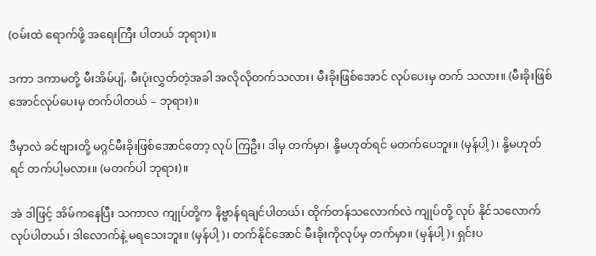(ဝမ်းထဲ ရောက်ဖို့ အရေးကြီး ပါတယ် ဘုရား)။

ဒကာ ဒကာမတို့ မီးအိမ်ပျံ, မီးပုံးလွှတ်တဲ့အခါ အလိုလိုတက်သလား၊ မီးခိုးဖြစ်အောင် လုပ်ပေးမှ တက် သလား။ (မီးခိုးဖြစ်အောင်လုပ်ပေးမှ တက်ပါတယ် – ဘုရား)။

ဒီမှာလဲ ခင်ဗျားတို့ မဂ္ဂင်မီးခိုးဖြစ်အောင်တော့ လုပ် ကြဦး၊ ဒါမှ တက်မှာ၊ နို့မဟုတ်ရင် မတက်ပေဘူး။ (မှန်ပါ့)၊ နို့မဟုတ်ရင် တက်ပါ့မလား။ (မတက်ပါ ဘုရား)။

အဲ ဒါဖြင့် အိမ်ကနေပြီး သကာလ ကျုပ်တို့က နိဗ္ဗာန်ရချင်ပါတယ်၊ ထိုက်တန်သလောက်လဲ ကျုပ်တို့ လုပ် နိုင်သလောက် လုပ်ပါတယ်၊ ဒါလောက်နဲ့ မရသေးဘူး။ (မှန်ပါ့)၊ တက်နိုင်အောင် မီးခိုးကိုလုပ်မှ တက်မှာ။ (မှန်ပါ့)၊ ရှင်းပ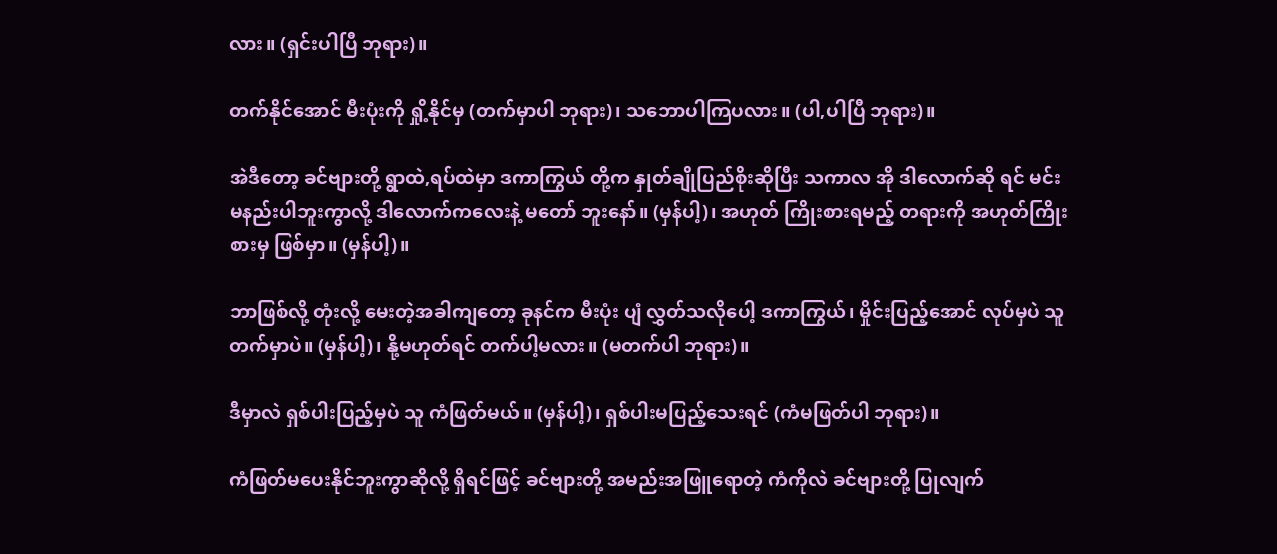လား။ (ရှင်းပါပြီ ဘုရား)။

တက်နိုင်အောင် မီးပုံးကို ရှို့နိုင်မှ (တက်မှာပါ ဘုရား)၊ သဘောပါကြပလား။ (ပါ,ပါပြီ ဘုရား)။

အဲဒီတော့ ခင်ဗျားတို့ ရွာထဲ,ရပ်ထဲမှာ ဒကာကြွယ် တို့က နှုတ်ချိုပြည်စိုးဆိုပြီး သကာလ အို ဒါလောက်ဆို ရင် မင်း မနည်းပါဘူးကွာလို့ ဒါလောက်ကလေးနဲ့ မတော် ဘူးနော်။ (မှန်ပါ့)၊ အဟုတ် ကြိုးစားရမည့် တရားကို အဟုတ်ကြိုးစားမှ ဖြစ်မှာ။ (မှန်ပါ့)။

ဘာဖြစ်လို့ တုံးလို့ မေးတဲ့အခါကျတော့ ခုနင်က မီးပုံး ပျံ လွှတ်သလိုပေါ့ ဒကာကြွယ်၊ မှိုင်းပြည့်အောင် လုပ်မှပဲ သူ တက်မှာပဲ။ (မှန်ပါ့)၊ နို့မဟုတ်ရင် တက်ပါ့မလား။ (မတက်ပါ ဘုရား)။

ဒီမှာလဲ ရှစ်ပါးပြည့်မှပဲ သူ ကံဖြတ်မယ်။ (မှန်ပါ့)၊ ရှစ်ပါးမပြည့်သေးရင် (ကံမဖြတ်ပါ ဘုရား)။

ကံဖြတ်မပေးနိုင်ဘူးကွာဆိုလို့ ရှိရင်ဖြင့် ခင်ဗျားတို့ အမည်းအဖြူရောတဲ့ ကံကိုလဲ ခင်ဗျားတို့ ပြုလျက်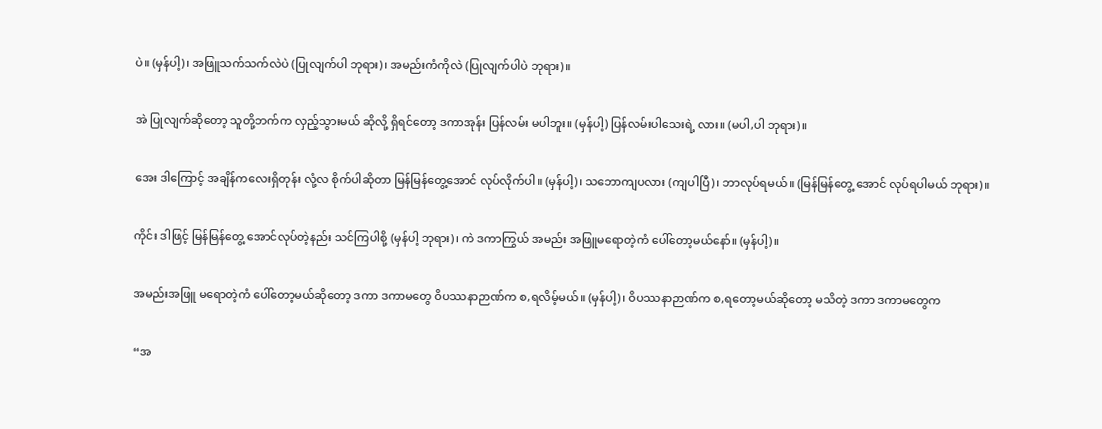ပဲ။ (မှန်ပါ့)၊ အဖြူသက်သက်လဲပဲ (ပြုလျက်ပါ ဘုရား)၊ အမည်းကံကိုလဲ (ပြုလျက်ပါပဲ ဘုရား)။

အဲ ပြုလျက်ဆိုတော့ သူတို့ဘက်က လှည့်သွားမယ် ဆိုလို့ ရှိရင်တော့ ဒကာအုန်း ပြန်လမ်း မပါဘူး။ (မှန်ပါ့) ပြန်လမ်းပါသေးရဲ့ လား။ (မပါ,ပါ ဘုရား)။

အေး ဒါကြောင့် အချိန်ကလေးရှိတုန်း လုံ့လ စိုက်ပါဆိုတာ မြန်မြန်တွေ့အောင် လုပ်လိုက်ပါ။ (မှန်ပါ့)၊ သဘောကျပလား (ကျပါပြီ)၊ ဘာလုပ်ရမယ်။ (မြန်မြန်တွေ့ အောင် လုပ်ရပါမယ် ဘုရား)။

ကိုင်း ဒါဖြင့် မြန်မြန်တွေ့ အောင်လုပ်တဲ့နည်း သင်ကြပါစို့ (မှန်ပါ့ ဘုရား)၊ ကဲ ဒကာကြွယ် အမည်း အဖြူမရောတဲ့ကံ ပေါ်တော့မယ်နော်။ (မှန်ပါ့)။

အမည်းအဖြူ မရောတဲ့ကံ ပေါ်တော့မယ်ဆိုတော့ ဒကာ ဒကာမတွေ ဝိပဿနာဉာဏ်က စ,ရလိမ့်မယ်။ (မှန်ပါ့)၊ ဝိပဿနာဉာဏ်က စ,ရတော့မယ်ဆိုတော့ မသိတဲ့ ဒကာ ဒကာမတွေက

“အ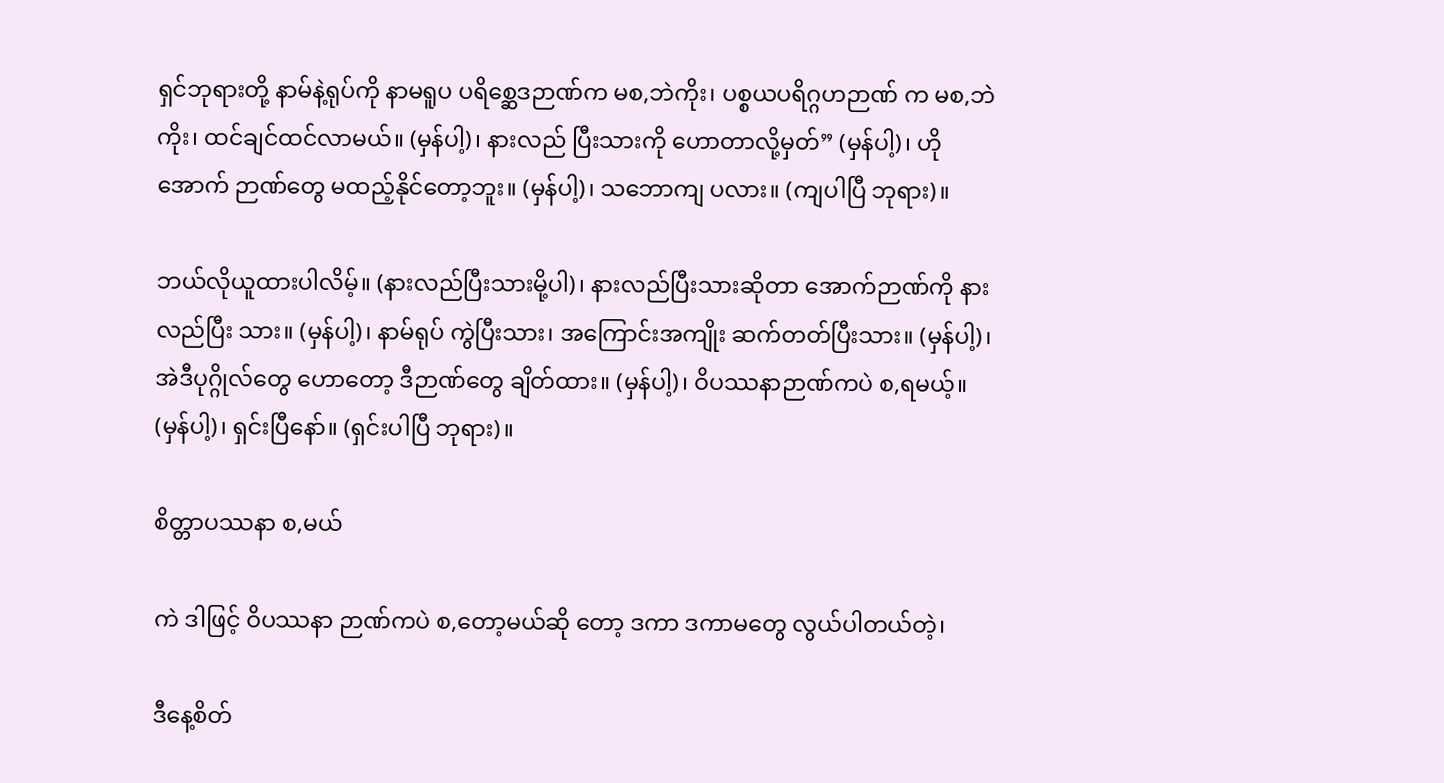ရှင်ဘုရားတို့ နာမ်နဲ့ရုပ်ကို နာမရူပ ပရိစ္ဆေဒဉာဏ်က မစ,ဘဲကိုး၊ ပစ္စယပရိဂ္ဂဟဉာဏ် က မစ,ဘဲကိုး၊ ထင်ချင်ထင်လာမယ်။ (မှန်ပါ့)၊ နားလည် ပြီးသားကို ဟောတာလို့မှတ်” (မှန်ပါ့)၊ ဟိုအောက် ဉာဏ်တွေ မထည့်နိုင်တော့ဘူး။ (မှန်ပါ့)၊ သဘောကျ ပလား။ (ကျပါပြီ ဘုရား)။

ဘယ်လိုယူထားပါလိမ့်။ (နားလည်ပြီးသားမို့ပါ)၊ နားလည်ပြီးသားဆိုတာ အောက်ဉာဏ်ကို နားလည်ပြီး သား။ (မှန်ပါ့)၊ နာမ်ရုပ် ကွဲပြီးသား၊ အကြောင်းအကျိုး ဆက်တတ်ပြီးသား။ (မှန်ပါ့)၊ အဲဒီပုဂ္ဂိုလ်တွေ ဟောတော့ ဒီဉာဏ်တွေ ချိတ်ထား။ (မှန်ပါ့)၊ ဝိပဿနာဉာဏ်ကပဲ စ,ရမယ့်။ (မှန်ပါ့)၊ ရှင်းပြီနော်။ (ရှင်းပါပြီ ဘုရား)။

စိတ္တာပဿနာ စ,မယ်

ကဲ ဒါဖြင့် ဝိပဿနာ ဉာဏ်ကပဲ စ,တော့မယ်ဆို တော့ ဒကာ ဒကာမတွေ လွယ်ပါတယ်တဲ့၊

ဒီနေ့စိတ်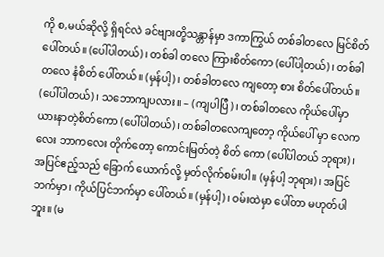ကို စ,မယ်ဆိုလို့ ရှိရင်လဲ ခင်ဗျားတို့သန္တာန်မှာ ဒကာကြွယ် တစ်ခါတလေ မြင်စိတ် ပေါ်တယ်။ (ပေါ်ပါတယ်)၊ တစ်ခါ တလေ ကြားစိတ်ကော (ပေါ်ပါ့တယ်)၊ တစ်ခါတလေ နံစိတ် ပေါ်တယ်။ (မှန်ပါ့)၊ တစ်ခါတလေ ကျတော့ စား စိတ်ပေါ်တယ်။ (ပေါ်ပါတယ်)၊ သဘောကျပလား။ – (ကျပါပြီ)၊ တစ်ခါတလေ ကိုယ်ပေါ်မှာ ယားနာတဲ့စိတ်ကော (ပေါ်ပါတယ်)၊ တစ်ခါတလေကျတော့ ကိုယ်ပေါ် မှာ လေကလေး ဘာကလေး တိုက်တော့ ကောင်းမြတ်တဲ့ စိတ် ကော (ပေါ်ပါတယ် ဘုရား)၊ အပြင်ဧည့်သည် ခြောက် ယောက်လို့ မှတ်လိုက်စမ်းပါ။ (မှန်ပါ့ ဘုရား)၊ အပြင် ဘက်မှာ၊ ကိုယ်ပြင်ဘက်မှာ ပေါ်တယ်။ (မှန်ပါ့)၊ ဝမ်းထဲမှာ ပေါ်တာ မဟုတ်ပါဘူး။ (မ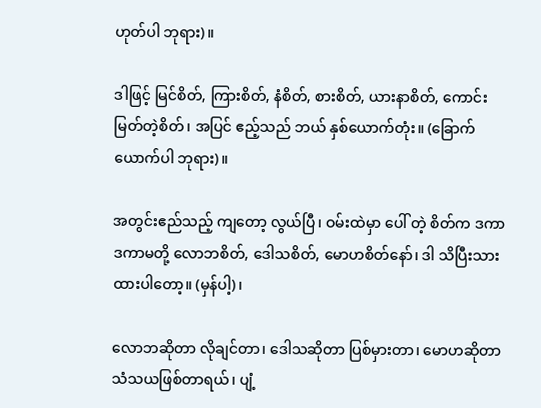ဟုတ်ပါ ဘုရား)။

ဒါဖြင့် မြင်စိတ်, ကြားစိတ်, နံစိတ်, စားစိတ်, ယားနာစိတ်, ကောင်းမြတ်တဲ့စိတ်၊ အပြင် ဧည့်သည် ဘယ် နှစ်ယောက်တုံး။ (ခြောက်ယောက်ပါ ဘုရား)။

အတွင်းဧည်သည့် ကျတော့ လွယ်ပြီ၊ ဝမ်းထဲမှာ ပေါ် တဲ့ စိတ်က ဒကာ ဒကာမတို့ လောဘစိတ်, ဒေါသစိတ်, မောဟစိတ်နော်၊ ဒါ သိပြီးသား ထားပါတော့။ (မှန်ပါ့)၊

လောဘဆိုတာ လိုချင်တာ၊ ဒေါသဆိုတာ ပြစ်မှားတာ၊ မောဟဆိုတာ သံသယဖြစ်တာရယ်၊ ပျံ့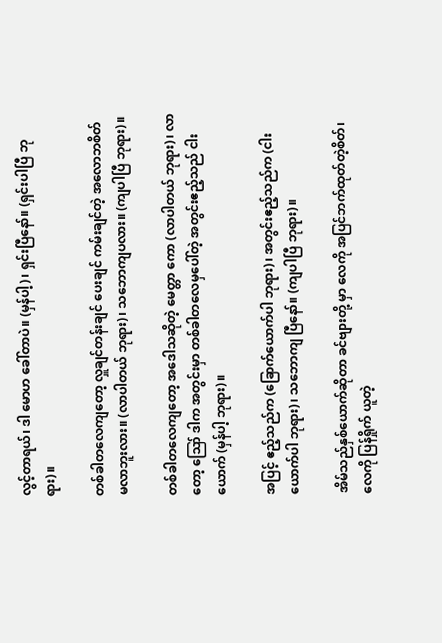လွင့်တာရယ်၊ ဒါ မောဟ ခေါ်တာပဲ။ (မှန်ပါ့)၊ ရှင်းပြီနော်။ (ရှင်းပါပြီ ဘုရား)။

တစ်ခါတလေကျတော့ လှူချင်တန်းချင် ပေးချင် ကမ်းချင်တဲ့ အလောဘစိတ် မလာဘူးလား။ (လာပါတယ် ဘုရား)၊ သဘောကျပလား။ (ကျပါပြီ ဘုရား)။

တစ်ခါတလေကျတော့ အဒေါသဆိုတဲ့ မေတ္တာ ကော (လာပါတယ် ဘုရား)၊ လာတော့ ဪ ဒါက အတွင်းမှာ တစ်ခါတလေမှပေါ်တဲ့ အတွင်းဧည့်သည် ငါးယောက် (မှန်ပါ့ ဘုရား)။

အပြင့် ဧည့်သည်က (ခြောက်ယောက်ပါ ဘုရား)၊ အတွင်းဧည့်သည်က (ငါးယောက်ပါ ဘုရား)၊ သဘောကျ ပြီနော်။ (ကျပါပြီ ဘုရား)။

အိမ်သည်နှစ်ယောက်ဆိုတာ ခင်ဗျားတို့ မှာ လေကို အပြင်ဘက်ထုတ်တဲ့စိတ်၊ လေကို ပြန်ရှိုက် ယူတဲ့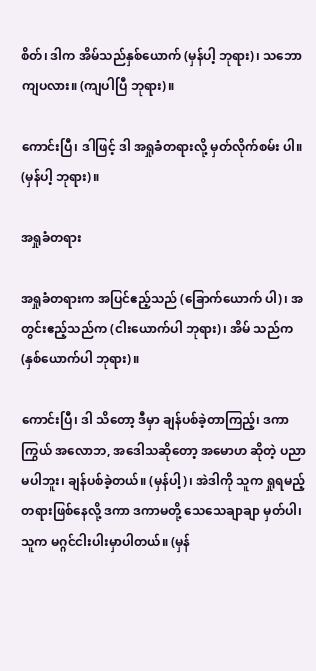စိတ်၊ ဒါက အိမ်သည်နှစ်ယောက် (မှန်ပါ့ ဘုရား)၊ သဘောကျပလား။ (ကျပါပြီ ဘုရား)။

ကောင်းပြီ၊ ဒါဖြင့် ဒါ အရှုခံတရားလို့ မှတ်လိုက်စမ်း ပါ။ (မှန်ပါ့ ဘုရား)။

အရှုခံတရား

အရှုခံတရားက အပြင်ဧည့်သည် (ခြောက်ယောက် ပါ)၊ အတွင်းဧည့်သည်က (ငါးယောက်ပါ ဘုရား)၊ အိမ် သည်က (နှစ်ယောက်ပါ ဘုရား)။

ကောင်းပြီ၊ ဒါ သိတော့ ဒီမှာ ချန်ပစ်ခဲ့တာကြည့်၊ ဒကာကြွယ် အလောဘ, အဒေါသဆိုတော့ အမောဟ ဆိုတဲ့ ပညာမပါဘူး၊ ချန်ပစ်ခဲ့တယ်။ (မှန်ပါ့)၊ အဲဒါကို သူက ရှုရမည့်တရားဖြစ်နေလို့ ဒကာ ဒကာမတို့ သေသေချာချာ မှတ်ပါ၊ သူက မဂ္ဂင်ငါးပါးမှာပါတယ်။ (မှန်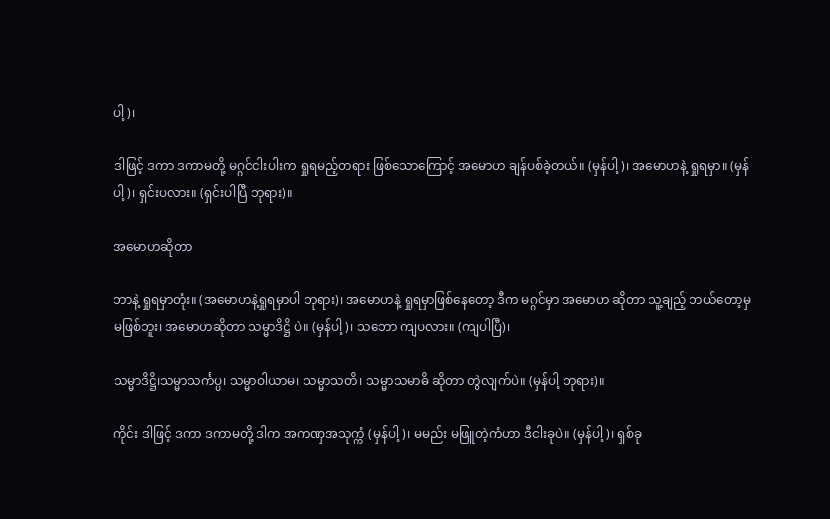ပါ့)၊

ဒါဖြင့် ဒကာ ဒကာမတို့ မဂ္ဂင်ငါးပါးက ရှုရမည့်တရား ဖြစ်သောကြောင့် အမောဟ ချန်ပစ်ခဲ့တယ်။ (မှန်ပါ့)၊ အမောဟနဲ့ ရှုရမှာ။ (မှန်ပါ့)၊ ရှင်းပလား။ (ရှင်းပါပြီ ဘုရား)။

အမောဟဆိုတာ

ဘာနဲ့ ရှုရမှာတုံး။ (အမောဟနဲ့ရှုရမှာပါ ဘုရား)၊ အမောဟနဲ့ ရှုရမှာဖြစ်နေတော့ ဒီက မဂ္ဂင်မှာ အမောဟ ဆိုတာ သူ့ချည့် ဘယ်တော့မှ မဖြစ်ဘူး၊ အမောဟဆိုတာ သမ္မာဒိဋ္ဌိ ပဲ။ (မှန်ပါ့)၊ သဘော ကျပလား။ (ကျပါပြီ)၊

သမ္မာဒိဋ္ဌိ၊သမ္မာသင်္ကပ္ပ၊ သမ္မာဝါယာမ၊ သမ္မာသတိ၊ သမ္မာသမာဓိ ဆိုတာ တွဲလျက်ပဲ။ (မှန်ပါ့ ဘုရား)။

ကိုင်း ဒါဖြင့် ဒကာ ဒကာမတို့ ဒါက အကဏှအသုက္ကံ (မှန်ပါ့)၊ မမည်း မဖြူတဲ့ကံဟာ ဒီငါးခုပဲ။ (မှန်ပါ့)၊ ရှစ်ခု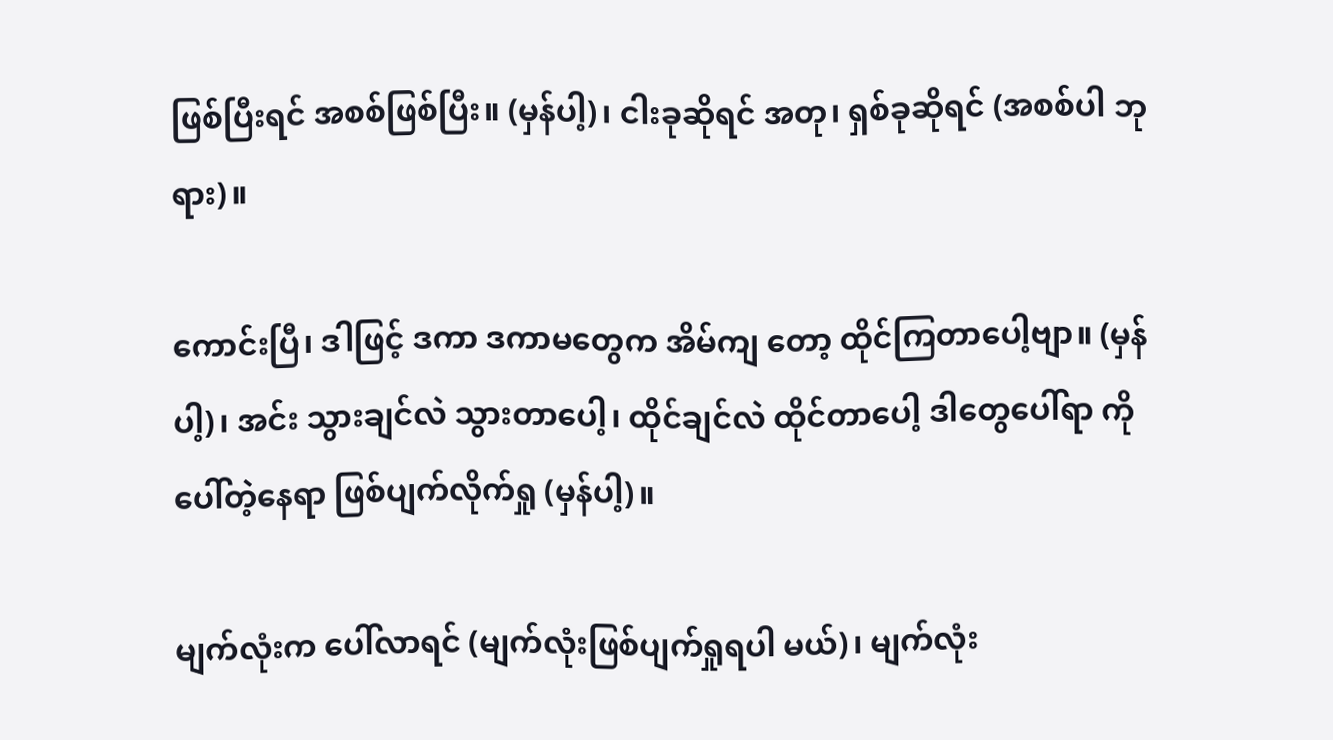ဖြစ်ပြီးရင် အစစ်ဖြစ်ပြီး။ (မှန်ပါ့)၊ ငါးခုဆိုရင် အတု၊ ရှစ်ခုဆိုရင် (အစစ်ပါ ဘုရား)။

ကောင်းပြီ၊ ဒါဖြင့် ဒကာ ဒကာမတွေက အိမ်ကျ တော့ ထိုင်ကြတာပေါ့ဗျာ။ (မှန်ပါ့)၊ အင်း သွားချင်လဲ သွားတာပေါ့၊ ထိုင်ချင်လဲ ထိုင်တာပေါ့ ဒါတွေပေါ်ရာ ကို ပေါ်တဲ့နေရာ ဖြစ်ပျက်လိုက်ရှု (မှန်ပါ့)။

မျက်လုံးက ပေါ်လာရင် (မျက်လုံးဖြစ်ပျက်ရှုရပါ မယ်)၊ မျက်လုံး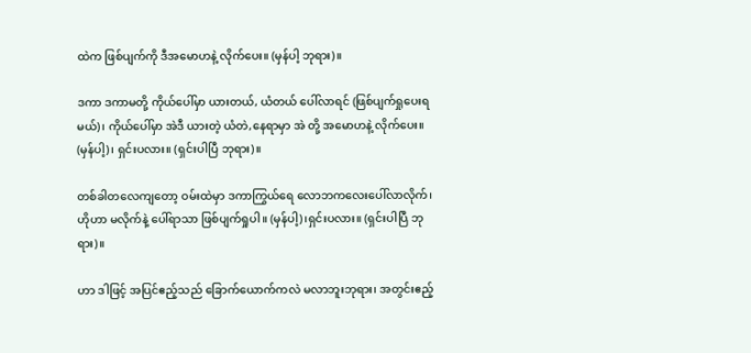ထဲက ဖြစ်ပျက်ကို ဒီအမောဟနဲ့ လိုက်ပေး။ (မှန်ပါ့ ဘုရား)။

ဒကာ ဒကာမတို့ ကိုယ်ပေါ်မှာ ယားတယ်, ယံတယ် ပေါ်လာရင် (ဖြစ်ပျက်ရှုပေးရမယ်)၊ ကိုယ်ပေါ်မှာ အဲဒီ ယားတဲ့ ယံတဲ,နေရာမှာ အဲ တို့ အမောဟနဲ့ လိုက်ပေး။ (မှန်ပါ့)၊ ရှင်းပလား။ (ရှင်းပါပြီ ဘုရား)။

တစ်ခါတလေကျတော့ ဝမ်းထဲမှာ ဒကာကြွယ်ရေ လောဘကလေးပေါ်လာလိုက်၊ ဟိုဟာ မလိုက်နဲ့ ပေါ်ရာသာ ဖြစ်ပျက်ရှုပါ။ (မှန်ပါ့)၊ရှင်းပလား။ (ရှင်းပါပြီ ဘုရား)။

ဟာ ဒါဖြင့် အပြင်ဧည့်သည် ခြောက်ယောက်ကလဲ မလာဘူးဘုရား၊ အတွင်းဧည့်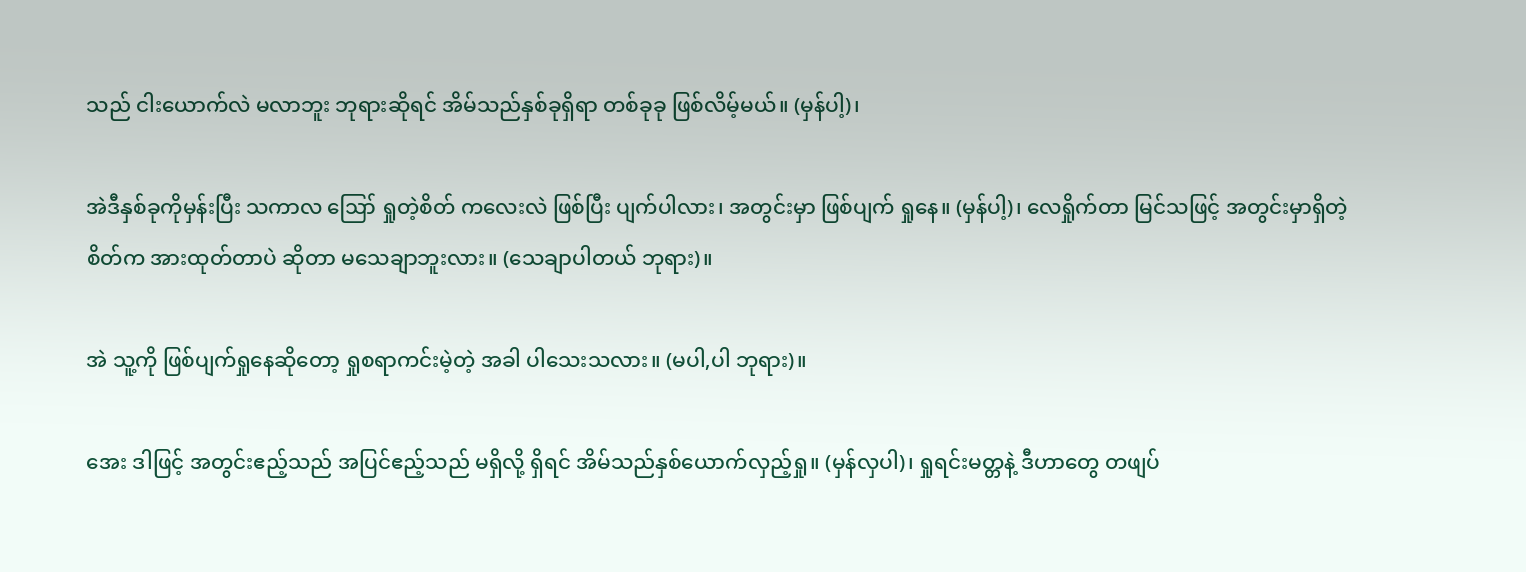သည် ငါးယောက်လဲ မလာဘူး ဘုရားဆိုရင် အိမ်သည်နှစ်ခုရှိရာ တစ်ခုခု ဖြစ်လိမ့်မယ်။ (မှန်ပါ့)၊

အဲဒီနှစ်ခုကိုမှန်းပြီး သကာလ ဪ ရှုတဲ့စိတ် ကလေးလဲ ဖြစ်ပြီး ပျက်ပါလား၊ အတွင်းမှာ ဖြစ်ပျက် ရှုနေ။ (မှန်ပါ့)၊ လေရှိုက်တာ မြင်သဖြင့် အတွင်းမှာရှိတဲ့ စိတ်က အားထုတ်တာပဲ ဆိုတာ မသေချာဘူးလား။ (သေချာပါတယ် ဘုရား)။

အဲ သူ့ကို ဖြစ်ပျက်ရှုနေဆိုတော့ ရှုစရာကင်းမဲ့တဲ့ အခါ ပါသေးသလား။ (မပါ,ပါ ဘုရား)။

အေး ဒါဖြင့် အတွင်းဧည့်သည် အပြင်ဧည့်သည် မရှိလို့ ရှိရင် အိမ်သည်နှစ်ယောက်လှည့်ရှု။ (မှန်လှပါ)၊ ရှုရင်းမတ္တနဲ့ ဒီဟာတွေ တဖျပ်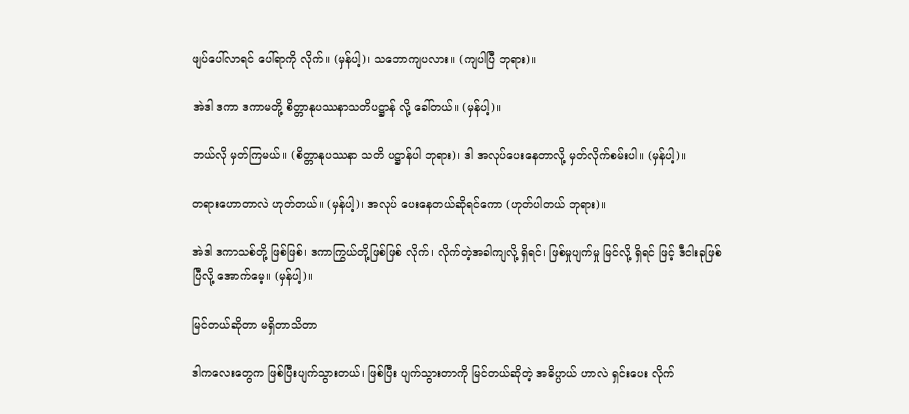ဖျပ်ပေါ်လာရင် ပေါ်ရာကို လိုက်။ (မှန်ပါ့)၊ သဘောကျပလား။ (ကျပါပြီ ဘုရား)။

အဲဒါ ဒကာ ဒကာမတို့ စိတ္တာနုပဿနာသတိပဋ္ဌာန် လို့ ခေါ်တယ်။ (မှန်ပါ့)။

ဘယ်လို မှတ်ကြမယ်။ (စိတ္တာနုပဿနာ သတိ ပဋ္ဌာန်ပါ ဘုရား)၊ ဒါ အလုပ်ပေးနေတာလို့ မှတ်လိုက်စမ်းပါ။ (မှန်ပါ့)။

တရားဟောတာလဲ ဟုတ်တယ်။ (မှန်ပါ့)၊ အလုပ် ပေးနေတယ်ဆိုရင်ကော (ဟုတ်ပါတယ် ဘုရား)။

အဲဒါ ဒကာသစ်တို့ ဖြစ်ဖြစ်၊ ဒကာကြွယ်တို့ဖြစ်ဖြစ် လိုက်၊ လိုက်တဲ့အခါကျလို့ ရှိရင်၊ ဖြစ်မှုပျက်မှု မြင်လို့ ရှိရင် ဖြင့် ဒီငါးခုဖြစ်ပြီလို့ အောက်မေ့။ (မှန်ပါ့)။

မြင်တယ်ဆိုတာ မရှိတာသိတာ

ဒါကလေးတွေက ဖြစ်ပြီးပျက်သွားတယ်၊ ဖြစ်ပြီး ပျက်သွားတာကို မြင်တယ်ဆိုတဲ့ အဓိပ္ပာယ် ဟာလဲ ရှင်းပေး လိုက်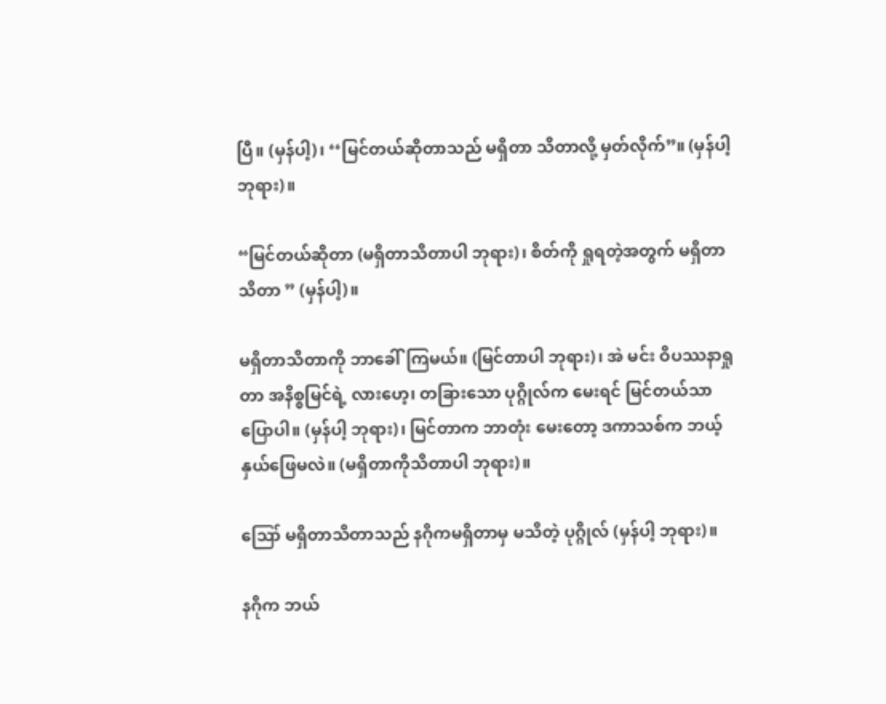ပြီ။ (မှန်ပါ့)၊ ‘‘မြင်တယ်ဆိုတာသည် မရှိတာ သိတာလို့ မှတ်လိုက်”။ (မှန်ပါ့ ဘုရား)။

“မြင်တယ်ဆိုတာ (မရှိတာသိတာပါ ဘုရား)၊ စိတ်ကို ရှုရတဲ့အတွက် မရှိတာ သိတာ ” (မှန်ပါ့)။

မရှိတာသိတာကို ဘာခေါ်ကြမယ်။ (မြင်တာပါ ဘုရား)၊ အဲ မင်း ဝိပဿနာရှုတာ အနိစ္စမြင်ရဲ့ လားဟေ့၊ တခြားသော ပုဂ္ဂိုလ်က မေးရင် မြင်တယ်သာ ပြောပါ။ (မှန်ပါ့ ဘုရား)၊ မြင်တာက ဘာတုံး မေးတော့ ဒကာသစ်က ဘယ့်နှယ်ဖြေမလဲ။ (မရှိတာကိုသိတာပါ ဘုရား)။

ဪ မရှိတာသိတာသည် နဂိုကမရှိတာမှ မသိတဲ့ ပုဂ္ဂိုလ် (မှန်ပါ့ ဘုရား)။

နဂိုက ဘယ်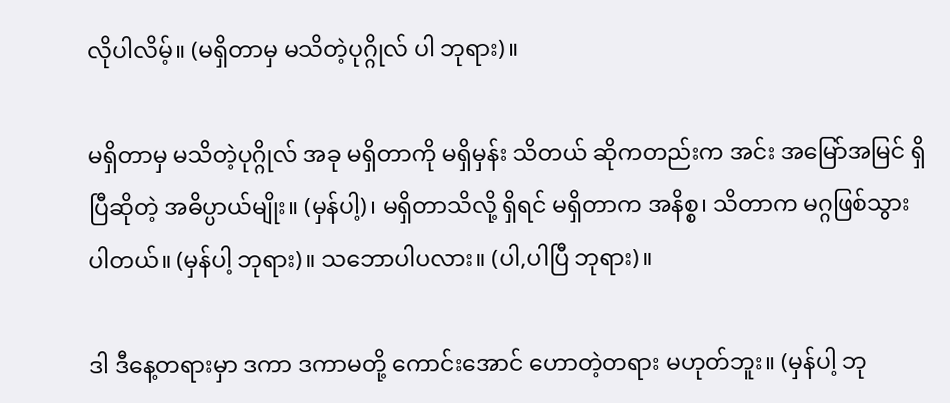လိုပါလိမ့်။ (မရှိတာမှ မသိတဲ့ပုဂ္ဂိုလ် ပါ ဘုရား)။

မရှိတာမှ မသိတဲ့ပုဂ္ဂိုလ် အခု မရှိတာကို မရှိမှန်း သိတယ် ဆိုကတည်းက အင်း အမြော်အမြင် ရှိပြီဆိုတဲ့ အဓိပ္ပာယ်မျိုး။ (မှန်ပါ့)၊ မရှိတာသိလို့ ရှိရင် မရှိတာက အနိစ္စ၊ သိတာက မဂ္ဂဖြစ်သွားပါတယ်။ (မှန်ပါ့ ဘုရား)။ သဘောပါပလား။ (ပါ,ပါပြီ ဘုရား)။

ဒါ ဒီနေ့တရားမှာ ဒကာ ဒကာမတို့ ကောင်းအောင် ဟောတဲ့တရား မဟုတ်ဘူး။ (မှန်ပါ့ ဘု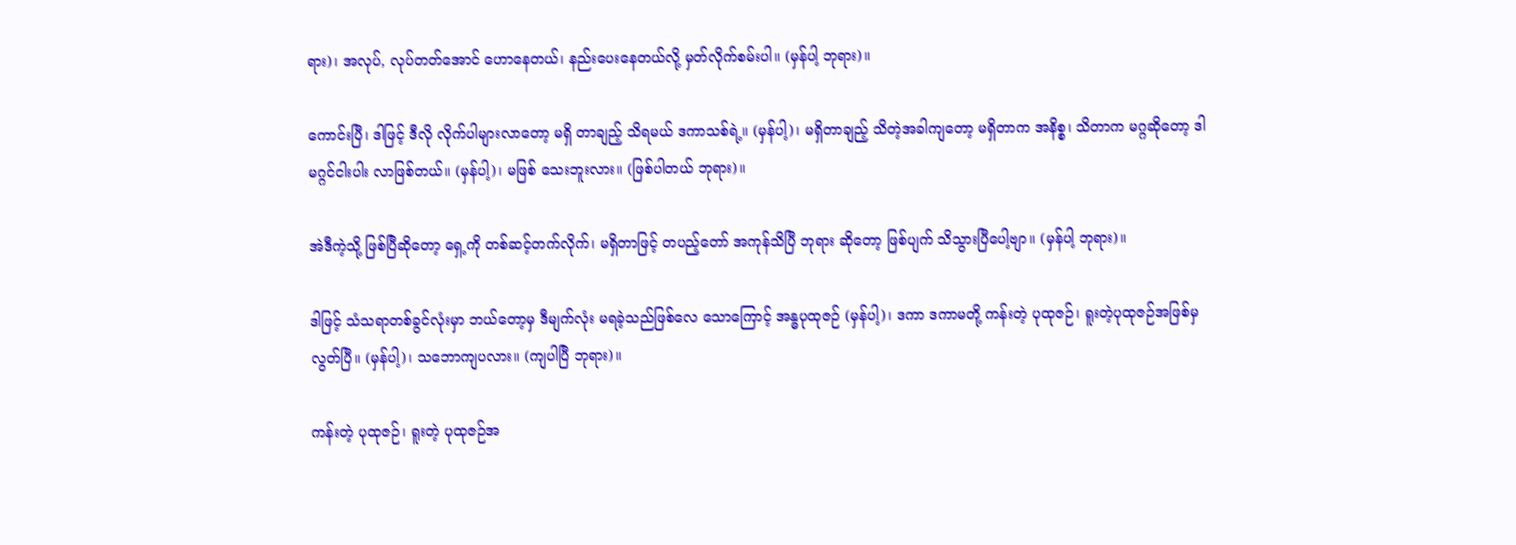ရား)၊ အလုပ်, လုပ်တတ်အောင် ဟောနေတယ်၊ နည်းပေးနေတယ်လို့ မှတ်လိုက်စမ်းပါ။ (မှန်ပါ့ ဘုရား)။

ကောင်းပြီ၊ ဒါဖြင့် ဒီလို လိုက်ပါများလာတော့ မရှိ တာချည့် သိရမယ် ဒကာသစ်ရဲ့။ (မှန်ပါ့)၊ မရှိတာချည့် သိတဲ့အခါကျတော့ မရှိတာက အနိစ္စ၊ သိတာက မဂ္ဂဆိုတော့ ဒါ မဂ္ဂင်ငါးပါး လာဖြစ်တယ်။ (မှန်ပါ့)၊ မဖြစ် သေးဘူးလား။ (ဖြစ်ပါတယ် ဘုရား)။

အဲဒီကဲ့သို့ ဖြစ်ပြီဆိုတော့ ရှေ့ကို တစ်ဆင့်တက်လိုက်၊ မရှိတာဖြင့် တပည့်တော် အကုန်သိပြီ ဘုရား ဆိုတော့ ဖြစ်ပျက် သိသွားပြီပေါ့ဗျာ။ (မှန်ပါ့ ဘုရား)။

ဒါဖြင့် သံသရာတစ်ခွင်လုံးမှာ ဘယ်တော့မှ ဒီမျက်လုံး မရခဲ့သည်ဖြစ်လေ သောကြောင့် အန္ဓပုထုဇဉ် (မှန်ပါ့)၊ ဒကာ ဒကာမတို့ ကန်းတဲ့ ပုထုဇဉ်၊ ရူးတဲ့ပုထုဇဉ်အဖြစ်မှ လွတ်ပြီ။ (မှန်ပါ့)၊ သဘောကျပလား။ (ကျပါပြီ ဘုရား)။

ကန်းတဲ့ ပုထုဇဉ်၊ ရူးတဲ့ ပုထုဇဉ်အ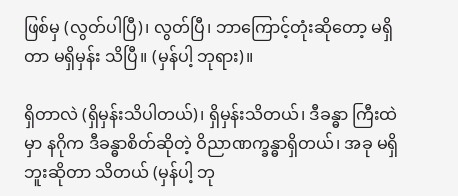ဖြစ်မှ (လွတ်ပါပြီ)၊ လွတ်ပြီ၊ ဘာကြောင့်တုံးဆိုတော့ မရှိတာ မရှိမှန်း သိပြီ။ (မှန်ပါ့ ဘုရား)။

ရှိတာလဲ (ရှိမှန်းသိပါတယ်)၊ ရှိမှန်းသိတယ်၊ ဒီခန္ဓာ ကြီးထဲမှာ နဂိုက ဒီခန္ဓာစိတ်ဆိုတဲ့ ဝိညာဏက္ခန္ဓာရှိတယ်၊ အခု မရှိဘူးဆိုတာ သိတယ် (မှန်ပါ့ ဘု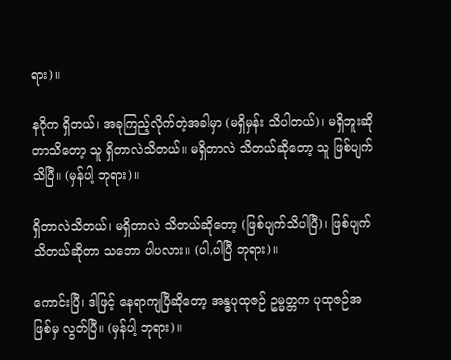ရား)။

နဂိုက ရှိတယ်၊ အခုကြည့်လိုက်တဲ့အခါမှာ (မရှိမှန်း သိပါတယ်)၊ မရှိဘူးဆိုတာသိတော့ သူ ရှိတာလဲသိတယ်။ မရှိတာလဲ သိတယ်ဆိုတော့ သူ ဖြစ်ပျက်သိပြီ။ (မှန်ပါ့ ဘုရား)။

ရှိတာလဲသိတယ်၊ မရှိတာလဲ သိတယ်ဆိုတော့ (ဖြစ်ပျက်သိပါပြီ)၊ ဖြစ်ပျက်သိတယ်ဆိုတာ သဘော ပါပလား။ (ပါ,ပါပြီ ဘုရား)။

ကောင်းပြီ၊ ဒါဖြင့် နေရာကျပြီဆိုတော့ အန္ဓပုထုဇဉ် ဥမ္မတ္တက ပုထုဇဉ်အဖြစ်မှ လွတ်ပြီ။ (မှန်ပါ့ ဘုရား)။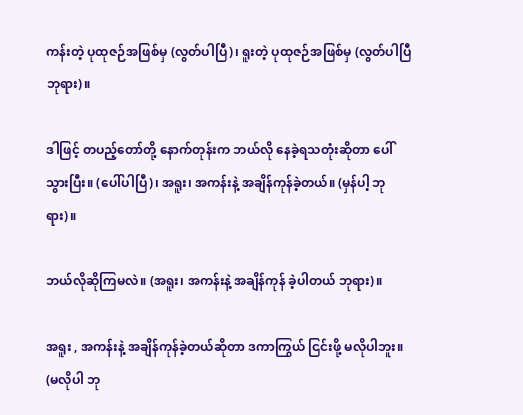ကန်းတဲ့ ပုထုဇဉ်အဖြစ်မှ (လွတ်ပါပြီ)၊ ရူးတဲ့ ပုထုဇဉ်အဖြစ်မှ (လွတ်ပါပြီ ဘုရား)။

ဒါဖြင့် တပည့်တော်တို့ နောက်တုန်းက ဘယ်လို နေခဲ့ရသတုံးဆိုတာ ပေါ်သွားပြီး။ (ပေါ်ပါပြီ)၊ အရူး၊ အကန်းနဲ့ အချိန်ကုန်ခဲ့တယ်။ (မှန်ပါ့ ဘုရား)။

ဘယ်လိုဆိုကြမလဲ။ (အရူး၊ အကန်းနဲ့ အချိန်ကုန် ခဲ့ပါတယ် ဘုရား)။

အရူး , အကန်းနဲ့ အချိန်ကုန်ခဲ့တယ်ဆိုတာ ဒကာကြွယ် ငြင်းဖို့ မလိုပါဘူး။ (မလိုပါ ဘု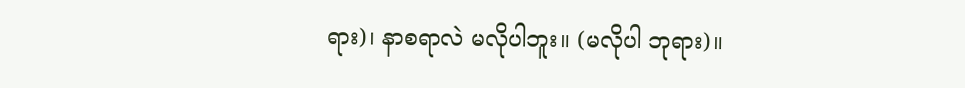ရား)၊ နာစရာလဲ မလိုပါဘူး။ (မလိုပါ ဘုရား)။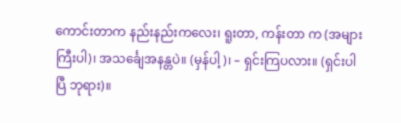ကောင်းတာက နည်းနည်းကလေး၊ ရူးတာ, ကန်းတာ က (အများကြီးပါ)၊ အသင်္ချေအနန္တပဲ။ (မှန်ပါ့)၊ – ရှင်းကြပလား။ (ရှင်းပါပြီ ဘုရား)။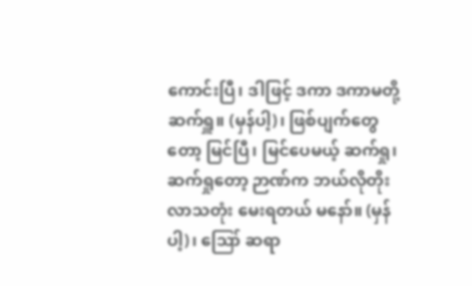ကောင်းပြီ၊ ဒါဖြင့် ဒကာ ဒကာမတို့ ဆက်ရှူ။ (မှန်ပါ့)၊ ဖြစ်ပျက်တွေတော့ မြင်ပြီ၊ မြင်ပေမယ့် ဆက်ရှု၊ ဆက်ရှုတော့ ဉာဏ်က ဘယ်လိုတိုးလာသတုံး မေးရတယ် မနော်။ (မှန်ပါ့)၊ ဪ ဆရာ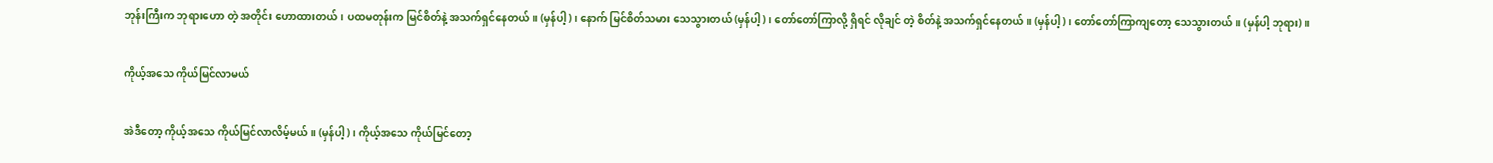ဘုန်းကြီးက ဘုရားဟော တဲ့ အတိုင်း ဟောထားတယ်၊ ပထမတုန်းက မြင်စိတ်နဲ့ အသက်ရှင်နေတယ်။ (မှန်ပါ့)၊ နောက် မြင်စိတ်သမား သေသွားတယ် (မှန်ပါ့)၊ တော်တော်ကြာလို့ ရှိရင် လိုချင် တဲ့ စိတ်နဲ့ အသက်ရှင်နေတယ်။ (မှန်ပါ့)၊ တော်တော်ကြာကျတော့ သေသွားတယ်။ (မှန်ပါ့ ဘုရား)။

ကိုယ့်အသေ ကိုယ်မြင်လာမယ်

အဲဒီတော့ ကိုယ့်အသေ ကိုယ်မြင်လာလိမ့်မယ်။ (မှန်ပါ့)၊ ကိုယ့်အသေ ကိုယ်မြင်တော့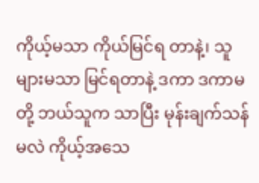ကိုယ့်မသာ ကိုယ်မြင်ရ တာနဲ့၊ သူများမသာ မြင်ရတာနဲ့ ဒကာ ဒကာမတို့ ဘယ်သူက သာပြီး မုန်းချက်သန်မလဲ ကိုယ့်အသေ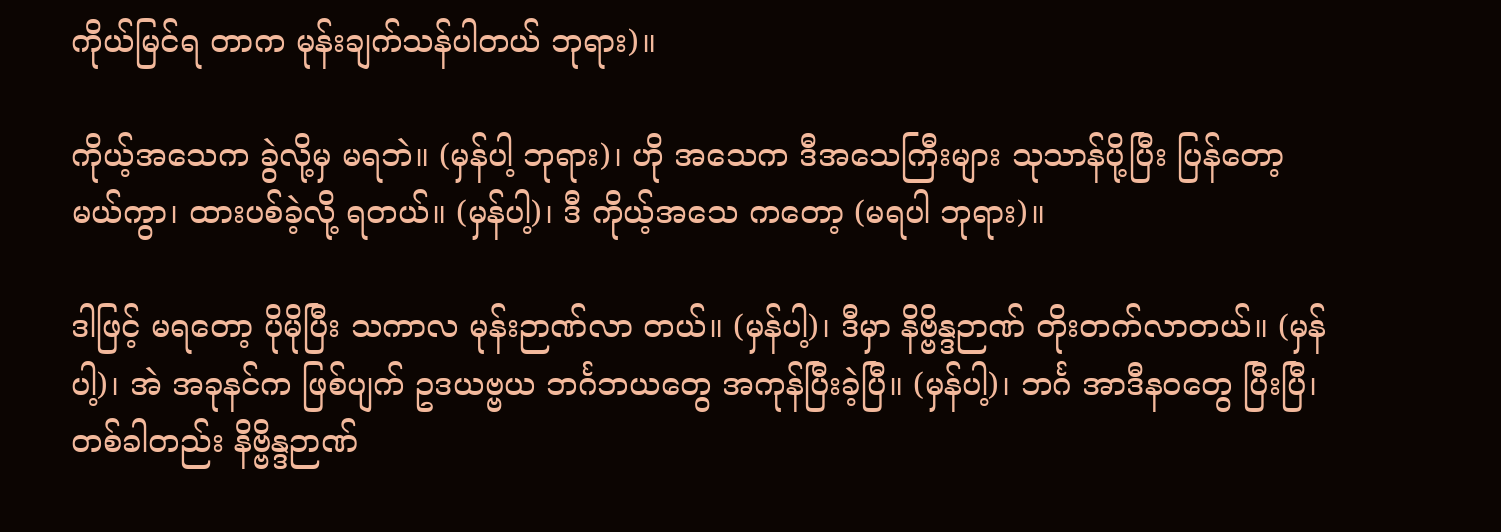ကိုယ်မြင်ရ တာက မုန်းချက်သန်ပါတယ် ဘုရား)။

ကိုယ့်အသေက ခွဲလို့မှ မရဘဲ။ (မှန်ပါ့ ဘုရား)၊ ဟို အသေက ဒီအသေကြီးများ သုသာန်ပို့ပြီး ပြန်တော့ မယ်ကွာ၊ ထားပစ်ခဲ့လို့ ရတယ်။ (မှန်ပါ့)၊ ဒီ ကိုယ့်အသေ ကတော့ (မရပါ ဘုရား)။

ဒါဖြင့် မရတော့ ပိုမိုပြီး သကာလ မုန်းဉာဏ်လာ တယ်။ (မှန်ပါ့)၊ ဒီမှာ နိဗ္ဗိန္ဒဉာဏ် တိုးတက်လာတယ်။ (မှန်ပါ့)၊ အဲ အခုနင်က ဖြစ်ပျက် ဥဒယဗ္ဗယ ဘင်္ဂဘယတွေ အကုန်ပြီးခဲ့ပြီ။ (မှန်ပါ့)၊ ဘင်္ဂ အာဒီနဝတွေ ပြီးပြီ၊ တစ်ခါတည်း နိဗ္ဗိန္ဒဉာဏ်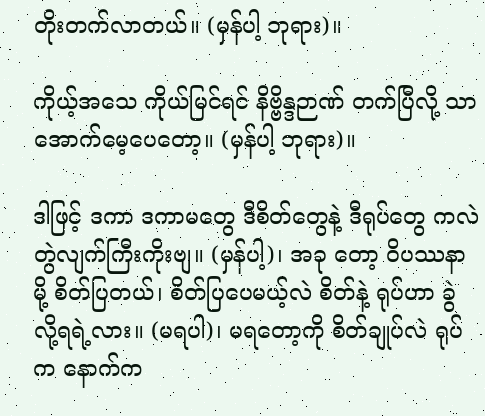တိုးတက်လာတယ်။ (မှန်ပါ့ ဘုရား)။

ကိုယ့်အသေ ကိုယ်မြင်ရင် နိဗ္ဗိန္ဒဉာဏ် တက်ပြီလို့ သာ အောက်မေ့ပေတော့။ (မှန်ပါ့ ဘုရား)။

ဒါဖြင့် ဒကာ ဒကာမတွေ ဒီစိတ်တွေနဲ့ ဒီရုပ်တွေ ကလဲ တွဲလျက်ကြီးကိုးဗျ။ (မှန်ပါ့)၊ အခု တော့ ဝိပဿနာမို့ စိတ်ပြတယ်၊ စိတ်ပြပေမယ့်လဲ စိတ်နဲ့ ရုပ်ဟာ ခွဲလို့ရရဲ့လား။ (မရပါ)၊ မရတော့ကို စိတ်ချုပ်လဲ ရုပ်က နောက်က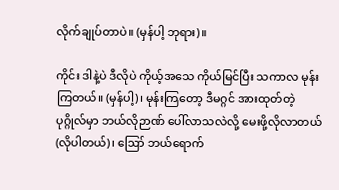လိုက်ချုပ်တာပဲ။ (မှန်ပါ့ ဘုရား)။

ကိုင်း ဒါနဲ့ပဲ ဒီလိုပဲ ကိုယ့်အသေ ကိုယ်မြင်ပြီး သကာလ မုန်းကြတယ်။ (မှန်ပါ့)၊ မုန်းကြတော့ ဒီမဂ္ဂင် အားထုတ်တဲ့ ပုဂ္ဂိုလ်မှာ ဘယ်လိုဉာဏ် ပေါ်လာသလဲလို့ မေးဖို့လိုလာတယ် (လိုပါတယ်)၊ ဪ ဘယ်ရောက်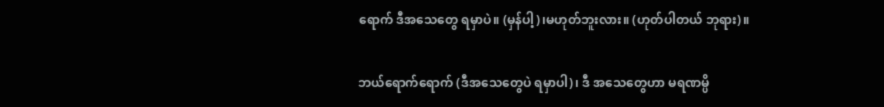ရောက် ဒီအသေတွေ ရမှာပဲ။ (မှန်ပါ့)၊မဟုတ်ဘူးလား။ (ဟုတ်ပါတယ် ဘုရား)။

ဘယ်ရောက်ရောက် (ဒီအသေတွေပဲ ရမှာပါ)၊ ဒီ အသေတွေဟာ မရဏမ္ပိ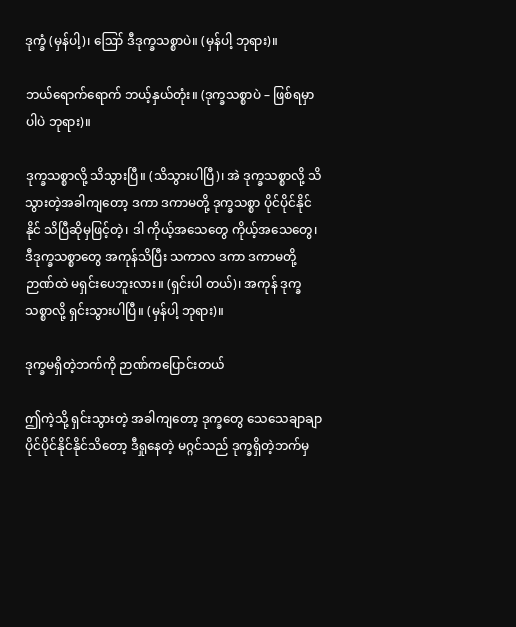ဒုက္ခံ (မှန်ပါ့)၊ ဪ ဒီဒုက္ခသစ္စာပဲ။ (မှန်ပါ့ ဘုရား)။

ဘယ်ရောက်ရောက် ဘယ့်နှယ်တုံး။ (ဒုက္ခသစ္စာပဲ – ဖြစ်ရမှာပါပဲ ဘုရား)။

ဒုက္ခသစ္စာလို့ သိသွားပြီ။ (သိသွားပါပြီ)၊ အဲ ဒုက္ခသစ္စာလို့ သိသွားတဲ့အခါကျတော့ ဒကာ ဒကာမတို့ ဒုက္ခသစ္စာ ပိုင်ပိုင်နိုင်နိုင် သိပြီဆိုမှဖြင့်တဲ့၊ ဒါ ကိုယ့်အသေတွေ ကိုယ့်အသေတွေ၊ ဒီဒုက္ခသစ္စာတွေ အကုန်သိပြီး သကာလ ဒကာ ဒကာမတို့ ဉာဏ်ထဲ မရှင်းပေဘူးလား။ (ရှင်းပါ တယ်)၊ အကုန် ဒုက္ခသစ္စာလို့ ရှင်းသွားပါပြီ။ (မှန်ပါ့ ဘုရား)။

ဒုက္ခမရှိတဲ့ဘက်ကို ဉာဏ်ကပြောင်းတယ်

ဤကဲ့သို့ ရှင်းသွားတဲ့ အခါကျတော့ ဒုက္ခတွေ သေသေချာချာ ပိုင်ပိုင်နိုင်နိုင်သိတော့ ဒီရှုနေတဲ့ မဂ္ဂင်သည် ဒုက္ခရှိတဲ့ဘက်မှ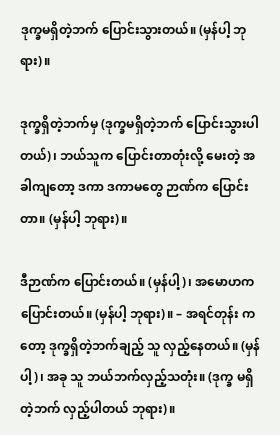ဒုက္ခမရှိတဲ့ဘက် ပြောင်းသွားတယ်။ (မှန်ပါ့ ဘုရား)။

ဒုက္ခရှိတဲ့ဘက်မှ (ဒုက္ခမရှိတဲ့ဘက် ပြောင်းသွားပါ တယ်)၊ ဘယ်သူက ပြောင်းတာတုံးလို့ မေးတဲ့ အခါကျတော့ ဒကာ ဒကာမတွေ ဉာဏ်က ပြောင်းတာ။ (မှန်ပါ့ ဘုရား)။

ဒီဉာဏ်က ပြောင်းတယ်။ (မှန်ပါ့)၊ အမောဟက ပြောင်းတယ်။ (မှန်ပါ့ ဘုရား)။ – အရင်တုန်း ကတော့ ဒုက္ခရှိတဲ့ဘက်ချည့် သူ လှည့်နေတယ်။ (မှန်ပါ့)၊ အခု သူ ဘယ်ဘက်လှည့်သတုံး။ (ဒုက္ခ မရှိတဲ့ဘက် လှည့်ပါတယ် ဘုရား)။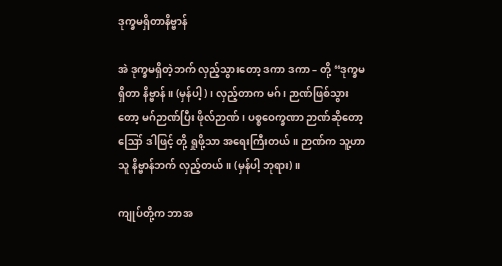ဒုက္ခမရှိတာနိဗ္ဗာန်

အဲ ဒုက္ခမရှိတဲ့ဘက် လှည့်သွားတော့ ဒကာ ဒကာ – တို့ “ဒုက္ခမရှိတာ နိဗ္ဗာန်။ (မှန်ပါ့)၊ လှည့်တာက မဂ်၊ ဉာဏ်ဖြစ်သွားတော့ မဂ်ဉာဏ်ပြီး ဖိုလ်ဉာဏ်၊ ပစ္စဝေက္ခဏာ ဉာဏ်ဆိုတော့ ဪ ဒါဖြင့် တို့ ရှုဖို့သာ အရေးကြီးတယ်။ ဉာဏ်က သူ့ဟာသူ နိဗ္ဗာန်ဘက် လှည့်တယ်။ (မှန်ပါ့ ဘုရား)။

ကျုပ်တို့က ဘာအ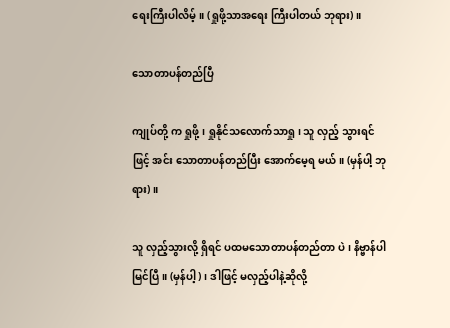ရေးကြီးပါလိမ့်။ (ရှုဖို့သာအရေး ကြီးပါတယ် ဘုရား)။

သောတာပန်တည်ပြီ

ကျုပ်တို့ က ရှုဖို့၊ ရှုနိုင်သလောက်သာရှု၊ သူ လှည့် သွားရင်ဖြင့် အင်း သောတာပန်တည်ပြီး အောက်မေ့ရ မယ်။ (မှန်ပါ့ ဘုရား)။

သူ လှည့်သွားလို့ ရှိရင် ပထမသောတာပန်တည်တာ ပဲ၊ နိဗ္ဗာန်ပါ မြင်ပြီ။ (မှန်ပါ့)၊ ဒါဖြင့် မလှည့်ပါနဲ့ဆိုလို့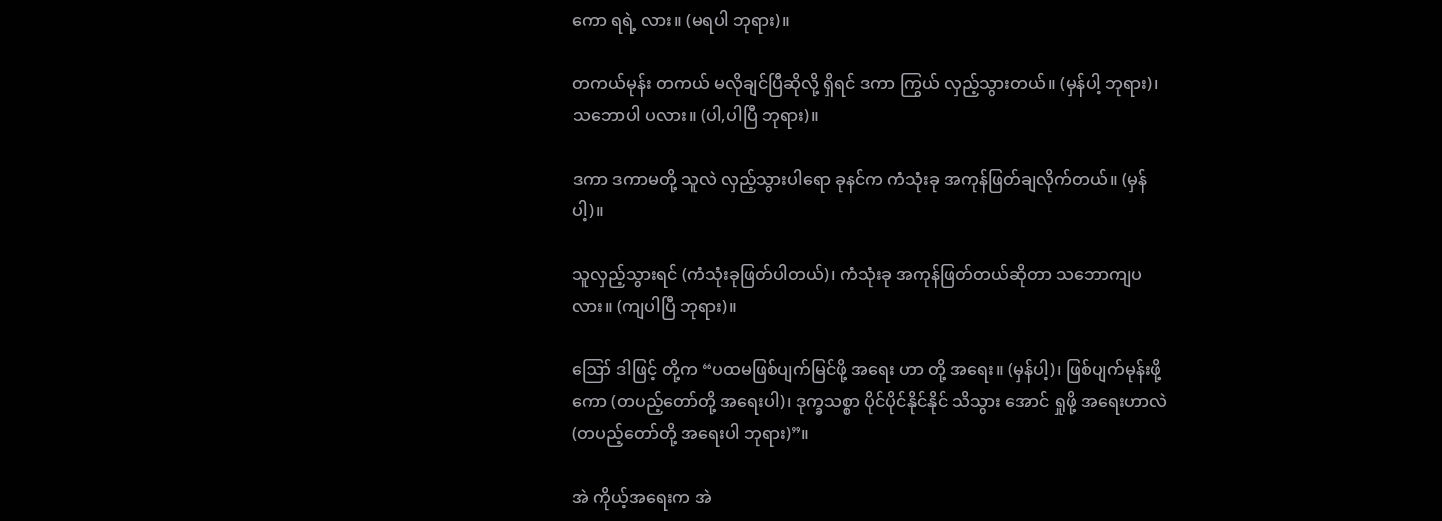ကော ရရဲ့ လား။ (မရပါ ဘုရား)။

တကယ်မုန်း တကယ် မလိုချင်ပြီဆိုလို့ ရှိရင် ဒကာ ကြွယ် လှည့်သွားတယ်။ (မှန်ပါ့ ဘုရား)၊ သဘောပါ ပလား။ (ပါ,ပါပြီ ဘုရား)။

ဒကာ ဒကာမတို့ သူလဲ လှည့်သွားပါရော ခုနင်က ကံသုံးခု အကုန်ဖြတ်ချလိုက်တယ်။ (မှန်ပါ့)။

သူလှည့်သွားရင် (ကံသုံးခုဖြတ်ပါတယ်)၊ ကံသုံးခု အကုန်ဖြတ်တယ်ဆိုတာ သဘောကျပလား။ (ကျပါပြီ ဘုရား)။

ဪ ဒါဖြင့် တို့က “ပထမဖြစ်ပျက်မြင်ဖို့ အရေး ဟာ တို့ အရေး။ (မှန်ပါ့)၊ ဖြစ်ပျက်မုန်းဖို့ ကော (တပည့်တော်တို့ အရေးပါ)၊ ဒုက္ခသစ္စာ ပိုင်ပိုင်နိုင်နိုင် သိသွား အောင် ရှုဖို့ အရေးဟာလဲ (တပည့်တော်တို့ အရေးပါ ဘုရား)”။

အဲ ကိုယ့်အရေးက အဲ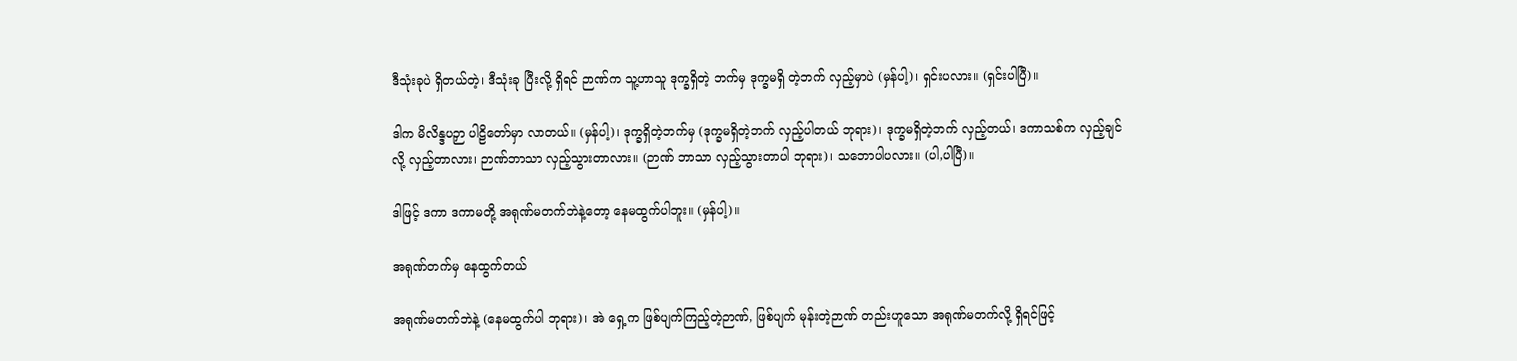ဒီသုံးခုပဲ ရှိတယ်တဲ့၊ ဒီသုံးခု ပြီးလို့ ရှိရင် ဉာဏ်က သူ့ဟာသူ ဒုက္ခရှိတဲ့ ဘက်မှ ဒုက္ခမရှိ တဲ့ဘက် လှည့်မှာပဲ (မှန်ပါ့)၊ ရှင်းပလား။ (ရှင်းပါပြီ)။

ဒါက မိလိန္ဒပဉှာ ပါဠိတော်မှာ လာတယ်။ (မှန်ပါ့)၊ ဒုက္ခရှိတဲ့ဘက်မှ (ဒုက္ခမရှိတဲ့ဘက် လှည့်ပါတယ် ဘုရား)၊ ဒုက္ခမရှိတဲ့ဘက် လှည့်တယ်၊ ဒကာသစ်က လှည့်ချင်လို့ လှည့်တာလား၊ ဉာဏ်ဘာသာ လှည့်သွားတာလား။ (ဉာဏ် ဘာသာ လှည့်သွားတာပါ ဘုရား)၊ သဘောပါပလား။ (ပါ,ပါပြီ)။

ဒါဖြင့် ဒကာ ဒကာမတို့ အရုဏ်မတက်ဘဲနဲ့တော့ နေမထွက်ပါဘူး။ (မှန်ပါ့)။

အရုဏ်တက်မှ နေထွက်တယ်

အရုဏ်မတက်ဘဲနဲ့ (နေမထွက်ပါ ဘုရား)၊ အဲ ရှေ့က ဖြစ်ပျက်ကြည့်တဲ့ဉာဏ်, ဖြစ်ပျက် မုန်းတဲ့ဉာဏ် တည်းဟူသော အရုဏ်မတက်လို့ ရှိရင်ဖြင့်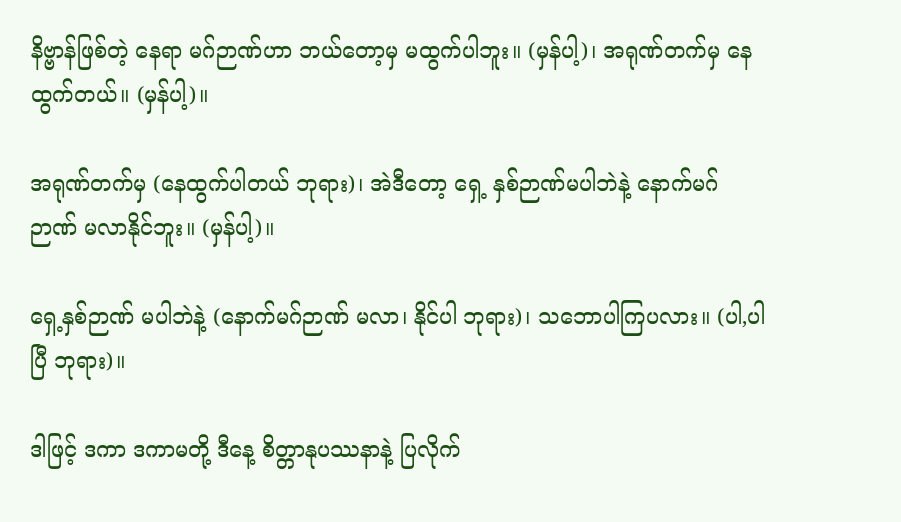နိဗ္ဗာန်ဖြစ်တဲ့ နေရာ မဂ်ဉာဏ်ဟာ ဘယ်တော့မှ မထွက်ပါဘူး။ (မှန်ပါ့)၊ အရုဏ်တက်မှ နေထွက်တယ်။ (မှန်ပါ့)။

အရုဏ်တက်မှ (နေထွက်ပါတယ် ဘုရား)၊ အဲဒီတော့ ရှေ့ နှစ်ဉာဏ်မပါဘဲနဲ့ နောက်မဂ်ဉာဏ် မလာနိုင်ဘူး။ (မှန်ပါ့)။

ရှေ့နှစ်ဉာဏ် မပါဘဲနဲ့ (နောက်မဂ်ဉာဏ် မလာ၊ နိုင်ပါ ဘုရား)၊ သဘောပါကြပလား။ (ပါ,ပါပြီ ဘုရား)။

ဒါဖြင့် ဒကာ ဒကာမတို့ ဒီနေ့ စိတ္တာနုပဿနာနဲ့ ပြလိုက်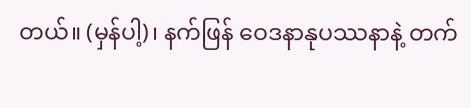တယ်။ (မှန်ပါ့)၊ နက်ဖြန် ဝေဒနာနုပဿနာနဲ့ တက်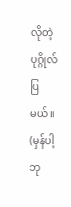လိုတဲ့ပုဂ္ဂိုလ် ပြမယ်။ (မှန်ပါ့ ဘု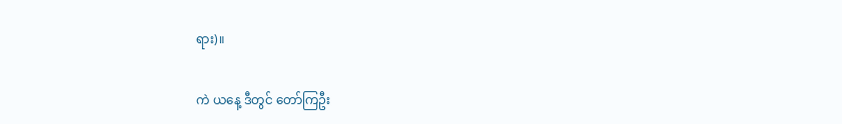ရား)။

ကဲ ယနေ့ ဒီတွင် တော်ကြဦး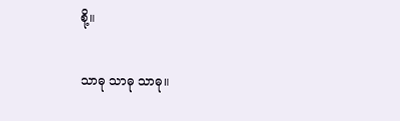စို့။

သာဓု သာဓု သာဓု။